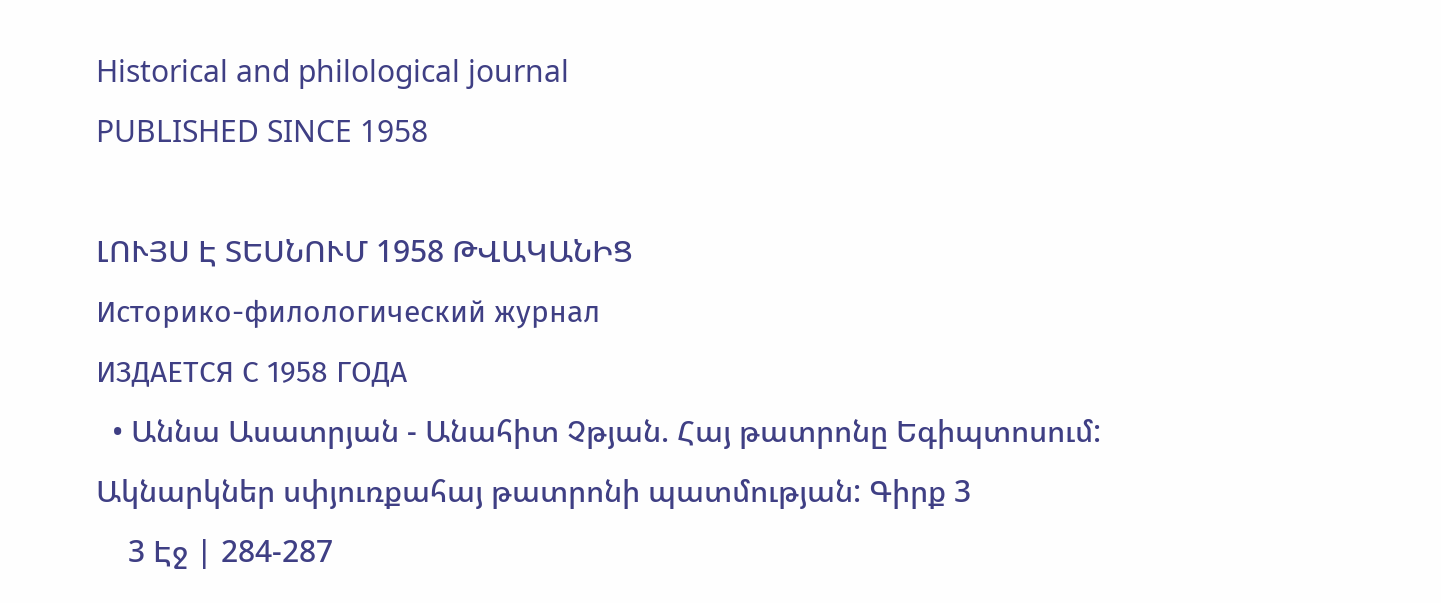Historical and philological journal
PUBLISHED SINCE 1958

ԼՈՒՅՍ Է ՏԵՍՆՈՒՄ 1958 ԹՎԱԿԱՆԻՑ
Историко-филологический журнал
ИЗДАЕТСЯ С 1958 ГОДА
  • Աննա Ասատրյան - Անահիտ Չթյան. Հայ թատրոնը Եգիպտոսում: Ակնարկներ սփյուռքահայ թատրոնի պատմության: Գիրք 3
    3 Էջ | 284-287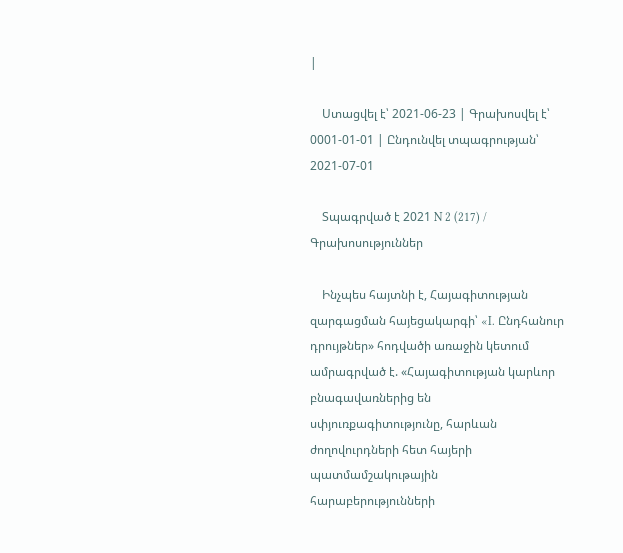|

    Ստացվել է՝ 2021-06-23 | Գրախոսվել է՝ 0001-01-01 | Ընդունվել տպագրության՝ 2021-07-01

    Տպագրված է 2021 N 2 (217) / Գրախոսություններ

    Ինչպես հայտնի է, Հայագիտության զարգացման հայեցակարգի՝ «I. Ընդհանուր դրույթներ» հոդվածի առաջին կետում ամրագրված է. «Հայագիտության կարևոր բնագավառներից են սփյուռքագիտությունը, հարևան ժողովուրդների հետ հայերի պատմամշակութային հարաբերությունների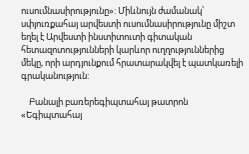ուսումնասիրությունը»: Միևնույն ժամանակ՝ սփյուռքահայ արվեստի ուսումնասիրությունը միշտ եղել է Արվեստի ինստիտուտի գիտական հետազոտությունների կարևոր ուղղություններից մեկը, որի արդյունքում հրատարակվել է պատկառելի գրականություն:

    Բանալի բառերեգիպտահայ թատրոն «Եգիպտահայ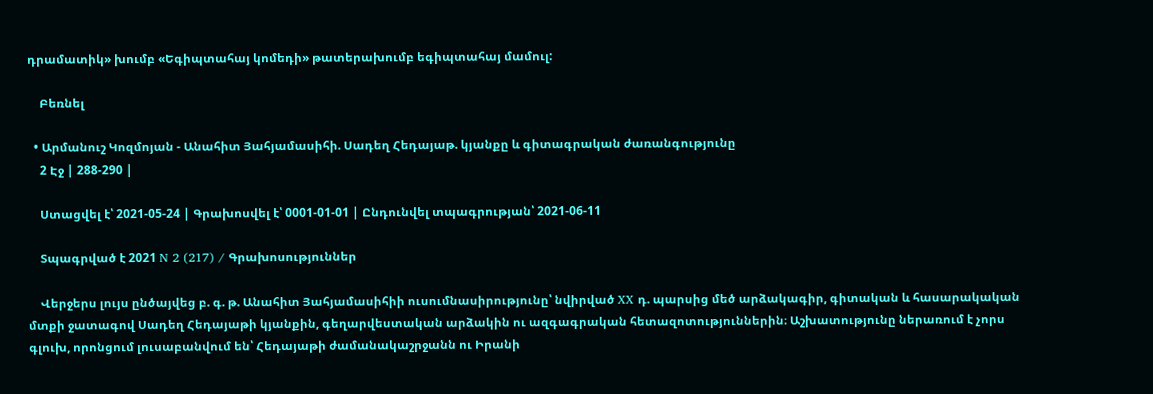դրամատիկ» խումբ «Եգիպտահայ կոմեդի» թատերախումբ եգիպտահայ մամուլ:

    Բեռնել

  • Արմանուշ Կոզմոյան - Անահիտ Յահյամասիհի. Սադեղ Հեդայաթ. կյանքը և գիտագրական ժառանգությունը
    2 Էջ | 288-290 |

    Ստացվել է՝ 2021-05-24 | Գրախոսվել է՝ 0001-01-01 | Ընդունվել տպագրության՝ 2021-06-11

    Տպագրված է 2021 N 2 (217) / Գրախոսություններ

    Վերջերս լույս ընծայվեց բ. գ. թ. Անահիտ Յահյամասիհիի ուսումնասիրությունը՝ նվիրված XX դ. պարսից մեծ արձակագիր, գիտական և հասարակական մտքի ջատագով Սադեղ Հեդայաթի կյանքին, գեղարվեստական արձակին ու ազգագրական հետազոտություններին։ Աշխատությունը ներառում է չորս գլուխ, որոնցում լուսաբանվում են՝ Հեդայաթի ժամանակաշրջանն ու Իրանի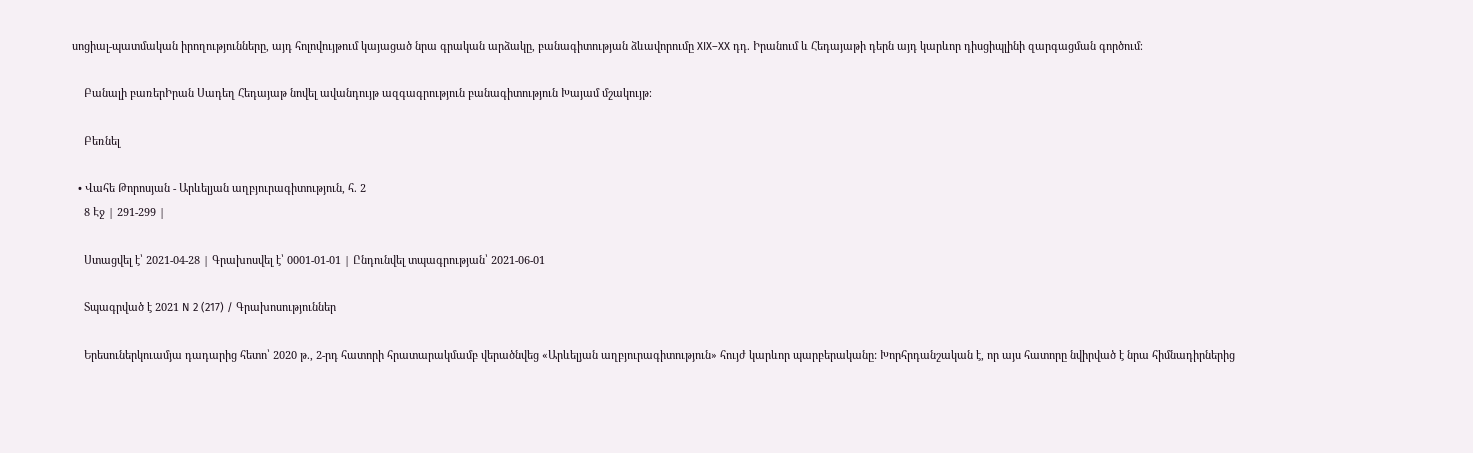սոցիալ-պատմական իրողությունները, այդ հոլովույթում կայացած նրա գրական արձակը, բանագիտության ձևավորումը XIX–XX դդ. Իրանում և Հեդայաթի դերն այդ կարևոր դիսցիպլինի զարգացման գործում։

    Բանալի բառերԻրան Սադեղ Հեդայաթ նովել ավանդույթ ազգագրություն բանագիտություն Խայամ մշակույթ։

    Բեռնել

  • Վահե Թորոսյան - Արևելյան աղբյուրագիտություն, հ. 2
    8 Էջ | 291-299 |

    Ստացվել է՝ 2021-04-28 | Գրախոսվել է՝ 0001-01-01 | Ընդունվել տպագրության՝ 2021-06-01

    Տպագրված է 2021 N 2 (217) / Գրախոսություններ

    Երեսուներկուամյա դադարից հետո՝ 2020 թ., 2-րդ հատորի հրատարակմամբ վերածնվեց «Արևելյան աղբյուրագիտություն» հույժ կարևոր պարբերականը: Խորհրդանշական է, որ այս հատորը նվիրված է նրա հիմնադիրներից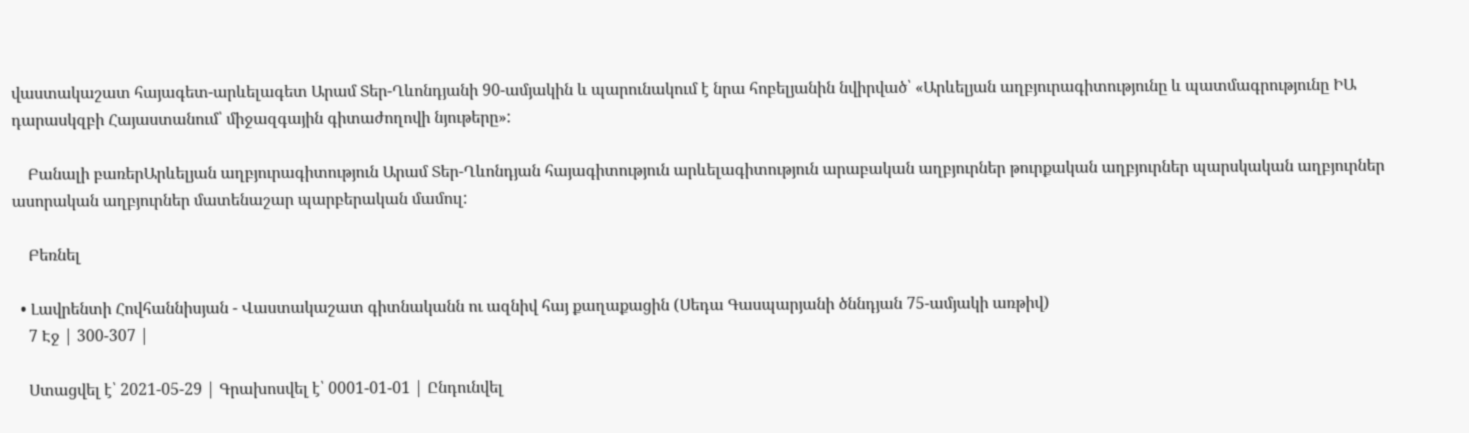վաստակաշատ հայագետ-արևելագետ Արամ Տեր-Ղևոնդյանի 90-ամյակին և պարունակում է նրա հոբելյանին նվիրված՝ «Արևելյան աղբյուրագիտությունը և պատմագրությունը ԻԱ դարասկզբի Հայաստանում՝ միջազգային գիտաժողովի նյութերը»:

    Բանալի բառերԱրևելյան աղբյուրագիտություն Արամ Տեր-Ղևոնդյան հայագիտություն արևելագիտություն արաբական աղբյուրներ թուրքական աղբյուրներ պարսկական աղբյուրներ ասորական աղբյուրներ մատենաշար պարբերական մամուլ:

    Բեռնել

  • Լավրենտի Հովհաննիսյան - Վաստակաշատ գիտնականն ու ազնիվ հայ քաղաքացին (Սեդա Գասպարյանի ծննդյան 75-ամյակի առթիվ)
    7 Էջ | 300-307 |

    Ստացվել է՝ 2021-05-29 | Գրախոսվել է՝ 0001-01-01 | Ընդունվել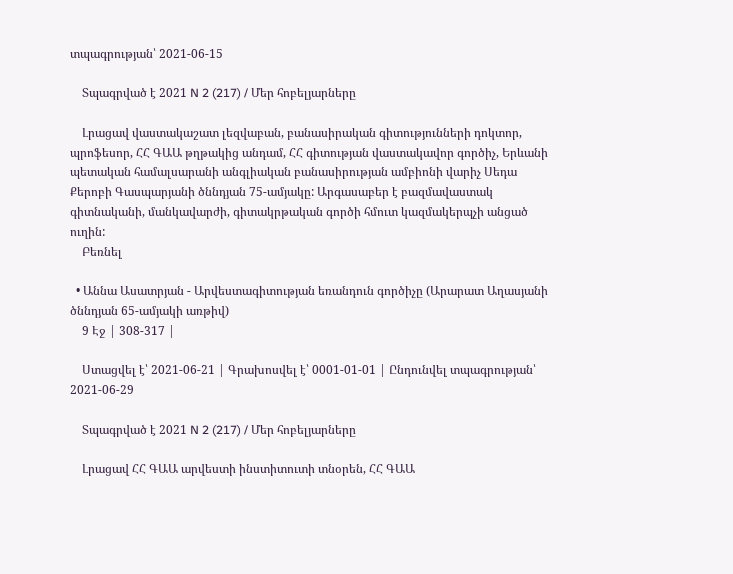տպագրության՝ 2021-06-15

    Տպագրված է 2021 N 2 (217) / Մեր հոբելյարները

    Լրացավ վաստակաշատ լեզվաբան, բանասիրական գիտությունների դոկտոր, պրոֆեսոր, ՀՀ ԳԱԱ թղթակից անդամ, ՀՀ գիտության վաստակավոր գործիչ, Երևանի պետական համալսարանի անգլիական բանասիրության ամբիոնի վարիչ Սեդա Քերոբի Գասպարյանի ծննդյան 75-ամյակը: Արգասաբեր է բազմավաստակ գիտնականի, մանկավարժի, գիտակրթական գործի հմուտ կազմակերպչի անցած ուղին:
    Բեռնել

  • Աննա Ասատրյան - Արվեստագիտության եռանդուն գործիչը (Արարատ Աղասյանի ծննդյան 65-ամյակի առթիվ)
    9 Էջ | 308-317 |

    Ստացվել է՝ 2021-06-21 | Գրախոսվել է՝ 0001-01-01 | Ընդունվել տպագրության՝ 2021-06-29

    Տպագրված է 2021 N 2 (217) / Մեր հոբելյարները

    Լրացավ ՀՀ ԳԱԱ արվեստի ինստիտուտի տնօրեն, ՀՀ ԳԱԱ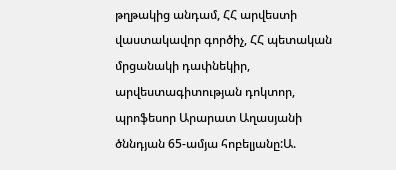թղթակից անդամ, ՀՀ արվեստի վաստակավոր գործիչ, ՀՀ պետական մրցանակի դափնեկիր, արվեստագիտության դոկտոր, պրոֆեսոր Արարատ Աղասյանի ծննդյան 65-ամյա հոբելյանը:Ա.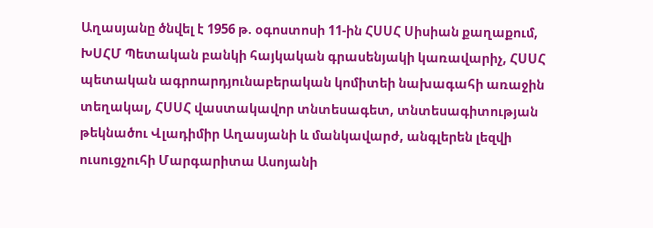Աղասյանը ծնվել է 1956 թ. օգոստոսի 11-ին ՀՍՍՀ Սիսիան քաղաքում, ԽՍՀՄ Պետական բանկի հայկական գրասենյակի կառավարիչ, ՀՍՍՀ պետական ագրոարդյունաբերական կոմիտեի նախագահի առաջին տեղակալ, ՀՍՍՀ վաստակավոր տնտեսագետ, տնտեսագիտության թեկնածու Վլադիմիր Աղասյանի և մանկավարժ, անգլերեն լեզվի ուսուցչուհի Մարգարիտա Ասոյանի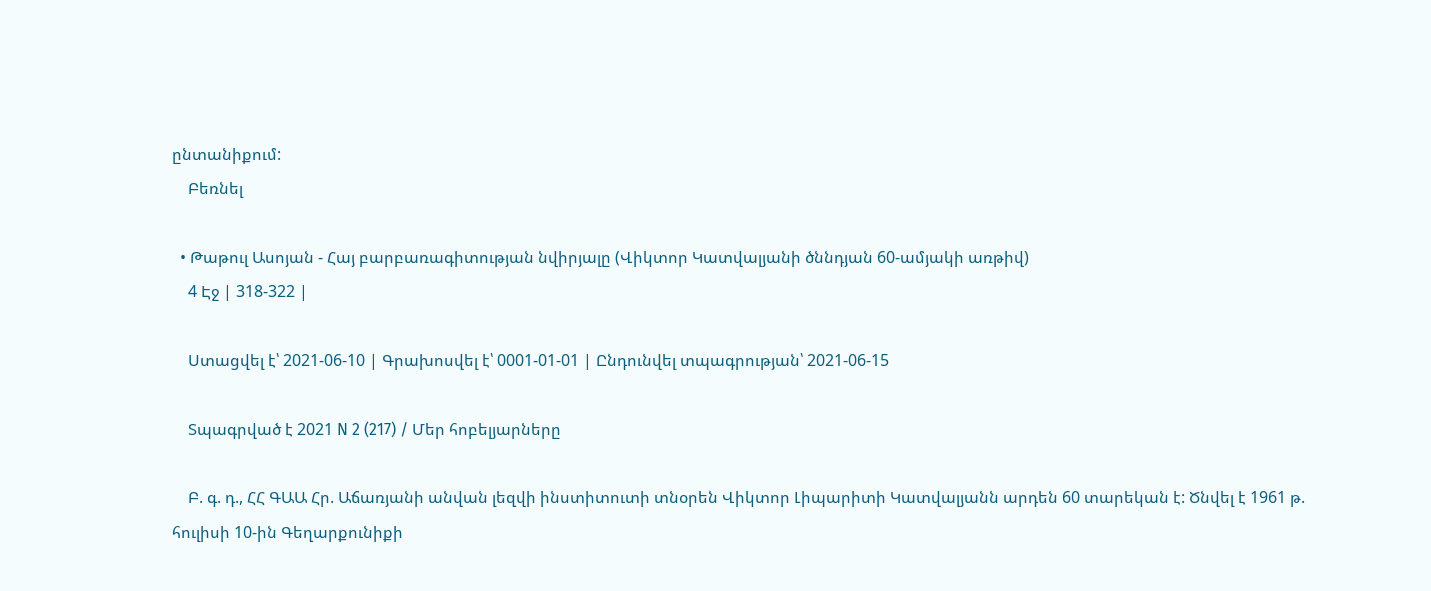ընտանիքում:
    Բեռնել

  • Թաթուլ Ասոյան - Հայ բարբառագիտության նվիրյալը (Վիկտոր Կատվալյանի ծննդյան 60-ամյակի առթիվ)
    4 Էջ | 318-322 |

    Ստացվել է՝ 2021-06-10 | Գրախոսվել է՝ 0001-01-01 | Ընդունվել տպագրության՝ 2021-06-15

    Տպագրված է 2021 N 2 (217) / Մեր հոբելյարները

    Բ. գ. դ., ՀՀ ԳԱԱ Հր. Աճառյանի անվան լեզվի ինստիտուտի տնօրեն Վիկտոր Լիպարիտի Կատվալյանն արդեն 60 տարեկան է: Ծնվել է 1961 թ. հուլիսի 10-ին Գեղարքունիքի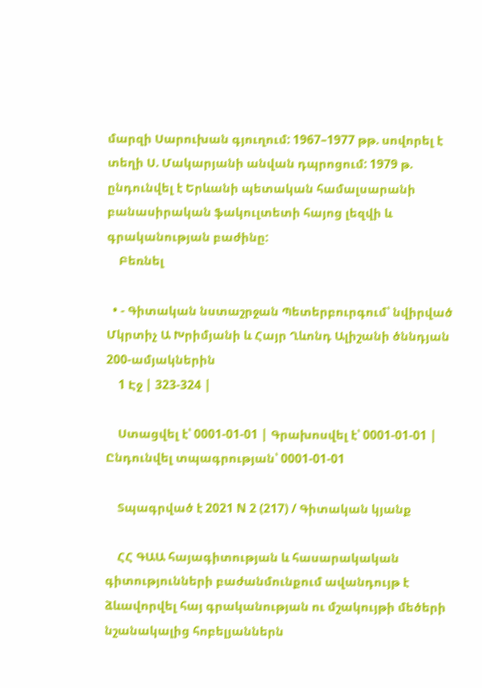մարզի Սարուխան գյուղում: 1967–1977 թթ. սովորել է տեղի Ս. Մակարյանի անվան դպրոցում: 1979 թ. ընդունվել է Երևանի պետական համալսարանի բանասիրական ֆակուլտետի հայոց լեզվի և գրականության բաժինը:
    Բեռնել

  • - Գիտական նստաշրջան Պետերբուրգում՝ նվիրված Մկրտիչ Ա Խրիմյանի և Հայր Ղևոնդ Ալիշանի ծննդյան 200-ամյակներին
    1 Էջ | 323-324 |

    Ստացվել է՝ 0001-01-01 | Գրախոսվել է՝ 0001-01-01 | Ընդունվել տպագրության՝ 0001-01-01

    Տպագրված է 2021 N 2 (217) / Գիտական կյանք

    ՀՀ ԳԱԱ հայագիտության և հասարակական գիտությունների բաժանմունքում ավանդույթ է ձևավորվել հայ գրականության ու մշակույթի մեծերի նշանակալից հոբելյաններն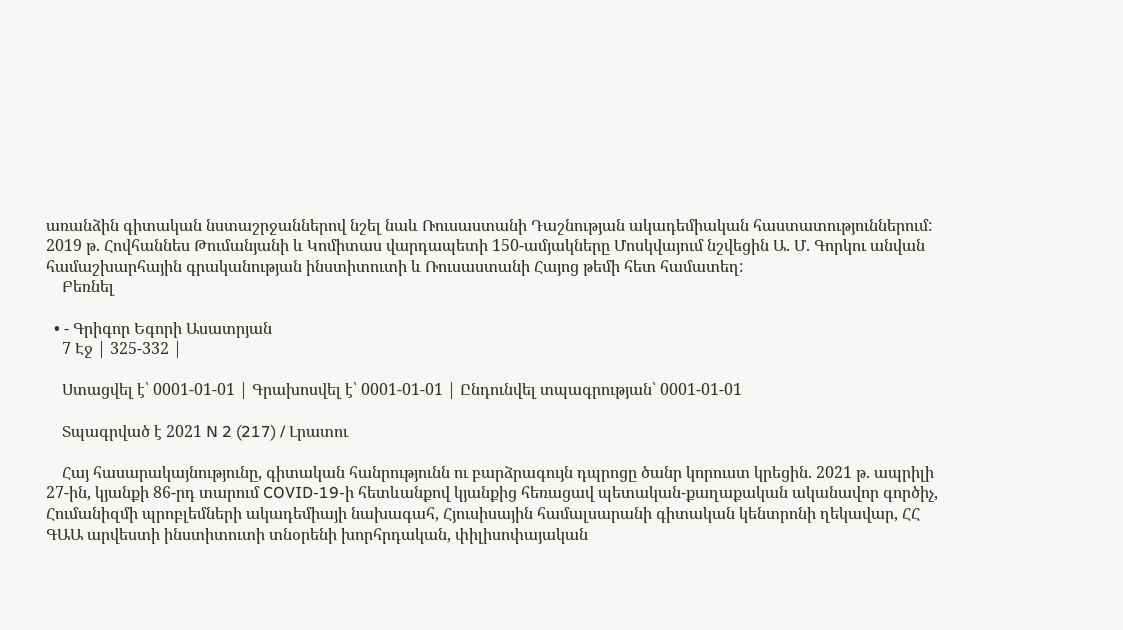առանձին գիտական նստաշրջաններով նշել նաև Ռուսաստանի Դաշնության ակադեմիական հաստատություններում: 2019 թ. Հովհաննես Թումանյանի և Կոմիտաս վարդապետի 150-ամյակները Մոսկվայում նշվեցին Ա. Մ. Գորկու անվան համաշխարհային գրականության ինստիտուտի և Ռուսաստանի Հայոց թեմի հետ համատեղ:
    Բեռնել

  • - Գրիգոր Եգորի Ասատրյան
    7 Էջ | 325-332 |

    Ստացվել է՝ 0001-01-01 | Գրախոսվել է՝ 0001-01-01 | Ընդունվել տպագրության՝ 0001-01-01

    Տպագրված է 2021 N 2 (217) / Լրատու

    Հայ հասարակայնությունը, գիտական հանրությունն ու բարձրագույն դպրոցը ծանր կորուստ կրեցին. 2021 թ. ապրիլի 27-ին, կյանքի 86-րդ տարում COVID-19-ի հետևանքով կյանքից հեռացավ պետական-քաղաքական ականավոր գործիչ, Հումանիզմի պրոբլեմների ակադեմիայի նախագահ, Հյուսիսային համալսարանի գիտական կենտրոնի ղեկավար, ՀՀ ԳԱԱ արվեստի ինստիտուտի տնօրենի խորհրդական, փիլիսոփայական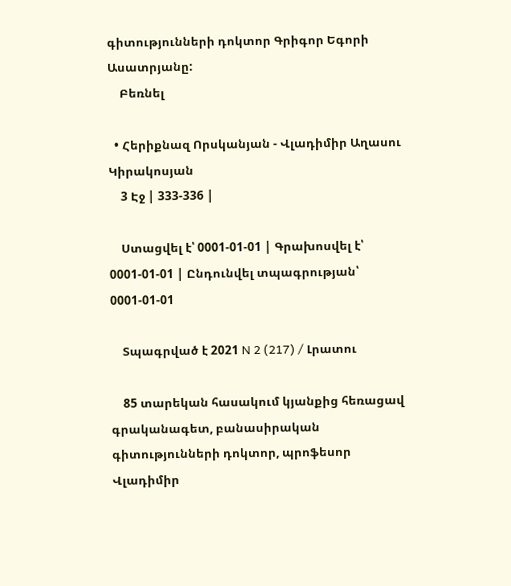գիտությունների դոկտոր Գրիգոր Եգորի Ասատրյանը:
    Բեռնել

  • Հերիքնազ Որսկանյան - Վլադիմիր Աղասու Կիրակոսյան
    3 Էջ | 333-336 |

    Ստացվել է՝ 0001-01-01 | Գրախոսվել է՝ 0001-01-01 | Ընդունվել տպագրության՝ 0001-01-01

    Տպագրված է 2021 N 2 (217) / Լրատու

    85 տարեկան հասակում կյանքից հեռացավ գրականագետ, բանասիրական գիտությունների դոկտոր, պրոֆեսոր Վլադիմիր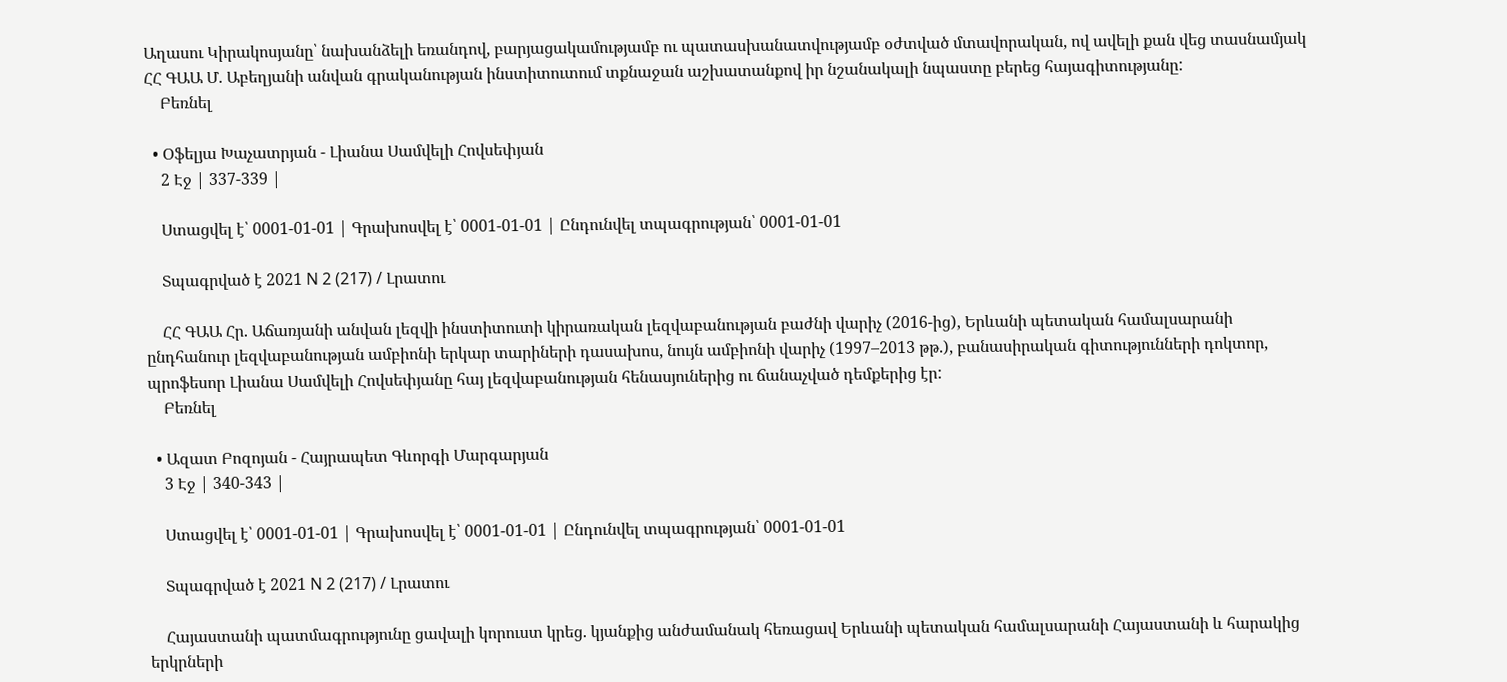Աղասու Կիրակոսյանը՝ նախանձելի եռանդով, բարյացակամությամբ ու պատասխանատվությամբ օժտված մտավորական, ով ավելի քան վեց տասնամյակ ՀՀ ԳԱԱ Մ. Աբեղյանի անվան գրականության ինստիտուտում տքնաջան աշխատանքով իր նշանակալի նպաստը բերեց հայագիտությանը:
    Բեռնել

  • Օֆելյա Խաչատրյան - Լիանա Սամվելի Հովսեփյան
    2 Էջ | 337-339 |

    Ստացվել է՝ 0001-01-01 | Գրախոսվել է՝ 0001-01-01 | Ընդունվել տպագրության՝ 0001-01-01

    Տպագրված է 2021 N 2 (217) / Լրատու

    ՀՀ ԳԱԱ Հր. Աճառյանի անվան լեզվի ինստիտուտի կիրառական լեզվաբանության բաժնի վարիչ (2016-ից), Երևանի պետական համալսարանի ընդհանուր լեզվաբանության ամբիոնի երկար տարիների դասախոս, նույն ամբիոնի վարիչ (1997–2013 թթ.), բանասիրական գիտությունների դոկտոր, պրոֆեսոր Լիանա Սամվելի Հովսեփյանը հայ լեզվաբանության հենասյուներից ու ճանաչված դեմքերից էր:
    Բեռնել

  • Ազատ Բոզոյան - Հայրապետ Գևորգի Մարգարյան
    3 Էջ | 340-343 |

    Ստացվել է՝ 0001-01-01 | Գրախոսվել է՝ 0001-01-01 | Ընդունվել տպագրության՝ 0001-01-01

    Տպագրված է 2021 N 2 (217) / Լրատու

    Հայաստանի պատմագրությունը ցավալի կորուստ կրեց. կյանքից անժամանակ հեռացավ Երևանի պետական համալսարանի Հայաստանի և հարակից երկրների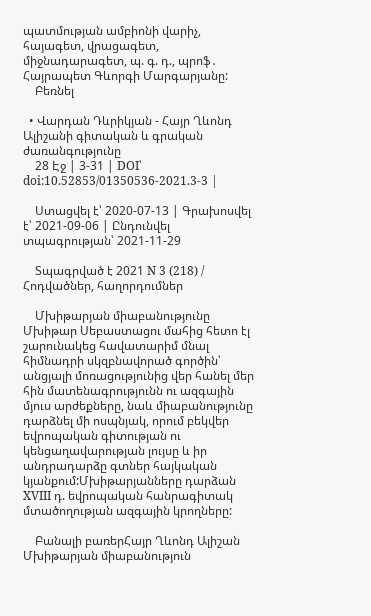պատմության ամբիոնի վարիչ, հայագետ, վրացագետ, միջնադարագետ, պ. գ. դ., պրոֆ․ Հայրապետ Գևորգի Մարգարյանը:
    Բեռնել

  • Վարդան Դևրիկյան - Հայր Ղևոնդ Ալիշանի գիտական և գրական ժառանգությունը
    28 Էջ | 3-31 | DOI՝ doi:10.52853/01350536-2021.3-3 |

    Ստացվել է՝ 2020-07-13 | Գրախոսվել է՝ 2021-09-06 | Ընդունվել տպագրության՝ 2021-11-29

    Տպագրված է 2021 N 3 (218) / Հոդվածներ, հաղորդումներ

    Մխիթարյան միաբանությունը Մխիթար Սեբաստացու մահից հետո էլ շարունակեց հավատարիմ մնալ հիմնադրի սկզբնավորած գործին՝ անցյալի մոռացությունից վեր հանել մեր հին մատենագրությունն ու ազգային մյուս արժեքները, նաև միաբանությունը դարձնել մի ոսպնյակ, որում բեկվեր եվրոպական գիտության ու կենցաղավարության լույսը և իր անդրադարձը գտներ հայկական կյանքում:Մխիթարյանները դարձան XVIII դ. եվրոպական հանրագիտակ մտածողության ազգային կրողները:

    Բանալի բառերՀայր Ղևոնդ Ալիշան Մխիթարյան միաբանություն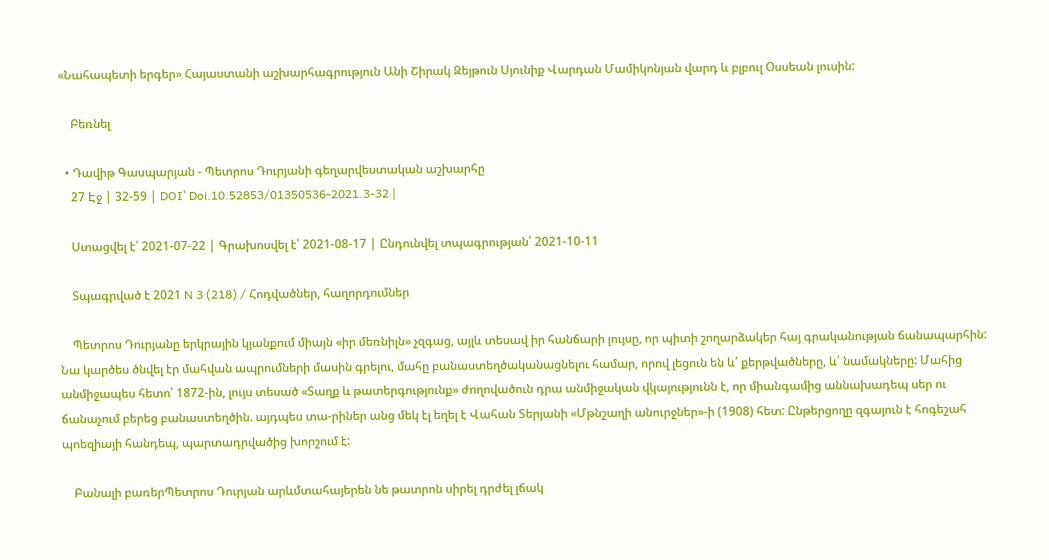«Նահապետի երգեր» Հայաստանի աշխարհագրություն Անի Շիրակ Զեյթուն Սյունիք Վարդան Մամիկոնյան վարդ և բլբուլ Օսսեան լուսին:

    Բեռնել

  • Դավիթ Գասպարյան - Պետրոս Դուրյանի գեղարվեստական աշխարհը
    27 Էջ | 32-59 | DOI՝ Doi.10.52853/01350536-2021.3-32 |

    Ստացվել է՝ 2021-07-22 | Գրախոսվել է՝ 2021-08-17 | Ընդունվել տպագրության՝ 2021-10-11

    Տպագրված է 2021 N 3 (218) / Հոդվածներ, հաղորդումներ

    Պետրոս Դուրյանը երկրային կյանքում միայն «իր մեռնիլն» չզգաց, այլև տեսավ իր հանճարի լույսը, որ պիտի շողարձակեր հայ գրականության ճանապարհին: Նա կարծես ծնվել էր մահվան ապրումների մասին գրելու, մահը բանաստեղծականացնելու համար, որով լեցուն են և՛ քերթվածները, և՛ նամակները: Մահից անմիջապես հետո՝ 1872-ին, լույս տեսած «Տաղք և թատերգությունք» ժողովածուն դրա անմիջական վկայությունն է, որ միանգամից աննախադեպ սեր ու ճանաչում բերեց բանաստեղծին. այդպես տա-րիներ անց մեկ էլ եղել է Վահան Տերյանի «Մթնշաղի անուրջներ»-ի (1908) հետ: Ընթերցողը զգայուն է հոգեշահ պոեզիայի հանդեպ, պարտադրվածից խորշում է:

    Բանալի բառերՊետրոս Դուրյան արևմտահայերեն նե թատրոն սիրել դրժել լճակ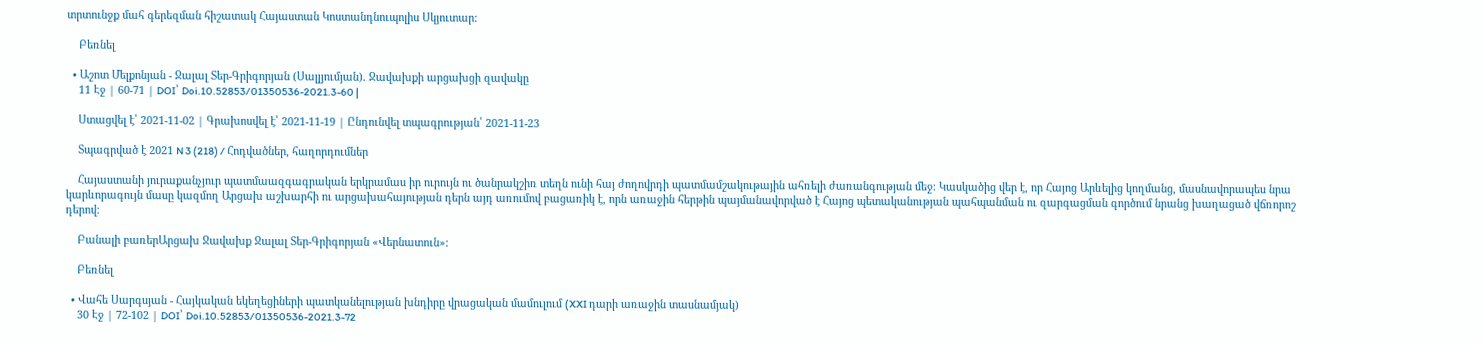տրտունջք մահ գերեզման հիշատակ Հայաստան Կոստանդնուպոլիս Սկյուտար:

    Բեռնել

  • Աշոտ Մելքոնյան - Ջալալ Տեր-Գրիգորյան (Սալլյումյան). Ջավախքի արցախցի զավակը
    11 Էջ | 60-71 | DOI՝ Doi.10.52853/01350536-2021.3-60 |

    Ստացվել է՝ 2021-11-02 | Գրախոսվել է՝ 2021-11-19 | Ընդունվել տպագրության՝ 2021-11-23

    Տպագրված է 2021 N 3 (218) / Հոդվածներ, հաղորդումներ

    Հայաստանի յուրաքանչյուր պատմաազգագրական երկրամաս իր ուրույն ու ծանրակշիռ տեղն ունի հայ ժողովրդի պատմամշակութային ահռելի ժառանգության մեջ։ Կասկածից վեր է, որ Հայոց Արևելից կողմանց, մասնավորապես նրա կարևորագույն մասը կազմող Արցախ աշխարհի ու արցախահայության դերն այդ առումով բացառիկ է, որն առաջին հերթին պայմանավորված է Հայոց պետականության պահպանման ու զարգացման գործում նրանց խաղացած վճռորոշ դերով։

    Բանալի բառերԱրցախ Ջավախք Ջալալ Տեր-Գրիգորյան «Վերնատուն»:

    Բեռնել

  • Վահե Սարգսյան - Հայկական եկեղեցիների պատկանելության խնդիրը վրացական մամուլում (XXI դարի առաջին տասնամյակ)
    30 Էջ | 72-102 | DOI՝ Doi.10.52853/01350536-2021.3-72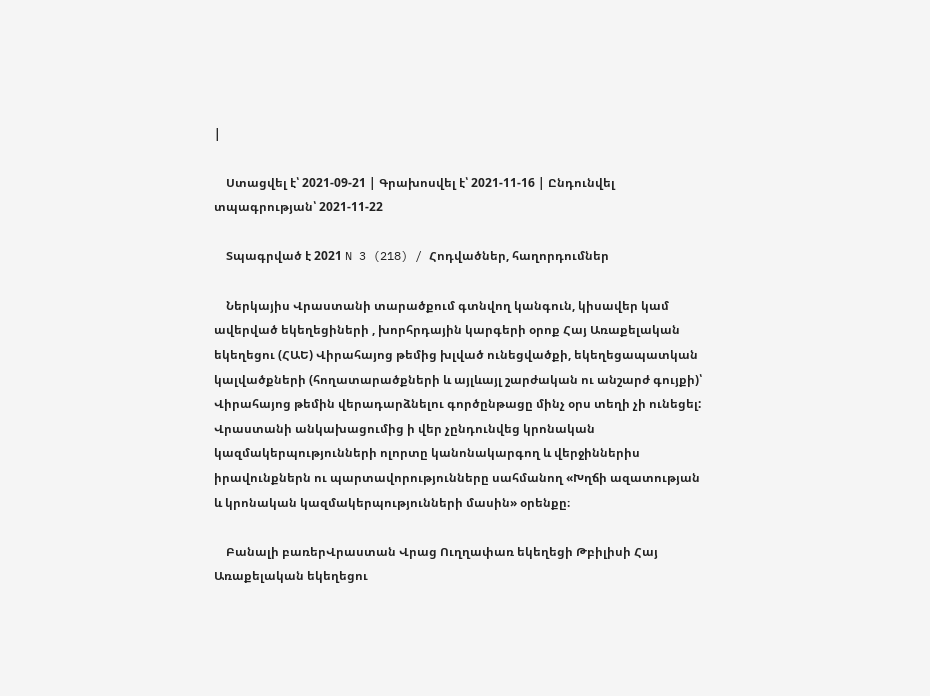|

    Ստացվել է՝ 2021-09-21 | Գրախոսվել է՝ 2021-11-16 | Ընդունվել տպագրության՝ 2021-11-22

    Տպագրված է 2021 N 3 (218) / Հոդվածներ, հաղորդումներ

    Ներկայիս Վրաստանի տարածքում գտնվող կանգուն, կիսավեր կամ ավերված եկեղեցիների , խորհրդային կարգերի օրոք Հայ Առաքելական եկեղեցու (ՀԱԵ) Վիրահայոց թեմից խլված ունեցվածքի, եկեղեցապատկան կալվածքների (հողատարածքների և այլևայլ շարժական ու անշարժ գույքի)՝ Վիրահայոց թեմին վերադարձնելու գործընթացը մինչ օրս տեղի չի ունեցել: Վրաստանի անկախացումից ի վեր չընդունվեց կրոնական կազմակերպությունների ոլորտը կանոնակարգող և վերջիններիս իրավունքներն ու պարտավորությունները սահմանող «Խղճի ազատության և կրոնական կազմակերպությունների մասին» օրենքը։

    Բանալի բառերՎրաստան Վրաց Ուղղափառ եկեղեցի Թբիլիսի Հայ Առաքելական եկեղեցու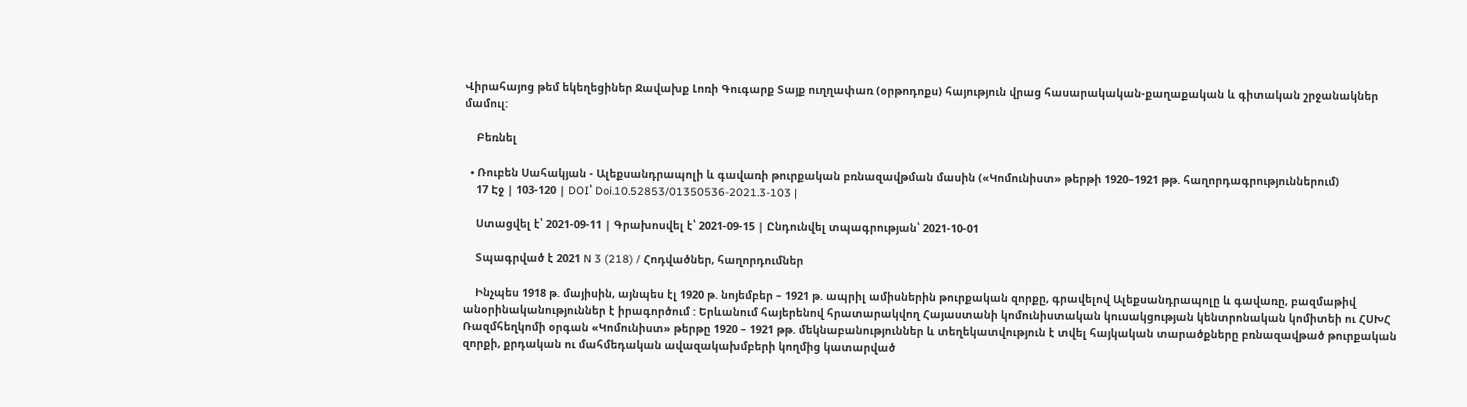Վիրահայոց թեմ եկեղեցիներ Ջավախք Լոռի Գուգարք Տայք ուղղափառ (օրթոդոքս) հայություն վրաց հասարակական-քաղաքական և գիտական շրջանակներ մամուլ:

    Բեռնել

  • Ռուբեն Սահակյան - Ալեքսանդրապոլի և գավառի թուրքական բռնազավթման մասին («Կոմունիստ» թերթի 1920–1921 թթ. հաղորդագրություններում)
    17 Էջ | 103-120 | DOI՝ Doi.10.52853/01350536-2021.3-103 |

    Ստացվել է՝ 2021-09-11 | Գրախոսվել է՝ 2021-09-15 | Ընդունվել տպագրության՝ 2021-10-01

    Տպագրված է 2021 N 3 (218) / Հոդվածներ, հաղորդումներ

    Ինչպես 1918 թ. մայիսին, այնպես էլ 1920 թ. նոյեմբեր – 1921 թ. ապրիլ ամիսներին թուրքական զորքը, գրավելով Ալեքսանդրապոլը և գավառը, բազմաթիվ անօրինականություններ է իրագործում : Երևանում հայերենով հրատարակվող Հայաստանի կոմունիստական կուսակցության կենտրոնական կոմիտեի ու ՀՍԽՀ Ռազմհեղկոմի օրգան «Կոմունիստ» թերթը 1920 – 1921 թթ. մեկնաբանություններ և տեղեկատվություն է տվել հայկական տարածքները բռնազավթած թուրքական զորքի, քրդական ու մահմեդական ավազակախմբերի կողմից կատարված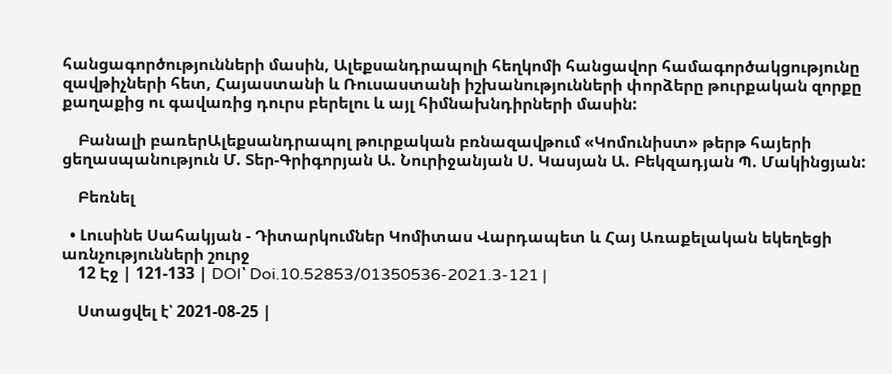հանցագործությունների մասին, Ալեքսանդրապոլի հեղկոմի հանցավոր համագործակցությունը զավթիչների հետ, Հայաստանի և Ռուսաստանի իշխանությունների փորձերը թուրքական զորքը քաղաքից ու գավառից դուրս բերելու և այլ հիմնախնդիրների մասին:

    Բանալի բառերԱլեքսանդրապոլ թուրքական բռնազավթում «Կոմունիստ» թերթ հայերի ցեղասպանություն Մ. Տեր-Գրիգորյան Ա. Նուրիջանյան Ս. Կասյան Ա. Բեկզադյան Պ. Մակինցյան:

    Բեռնել

  • Լուսինե Սահակյան - Դիտարկումներ Կոմիտաս Վարդապետ և Հայ Առաքելական եկեղեցի առնչությունների շուրջ
    12 Էջ | 121-133 | DOI՝ Doi.10.52853/01350536-2021.3-121 |

    Ստացվել է՝ 2021-08-25 |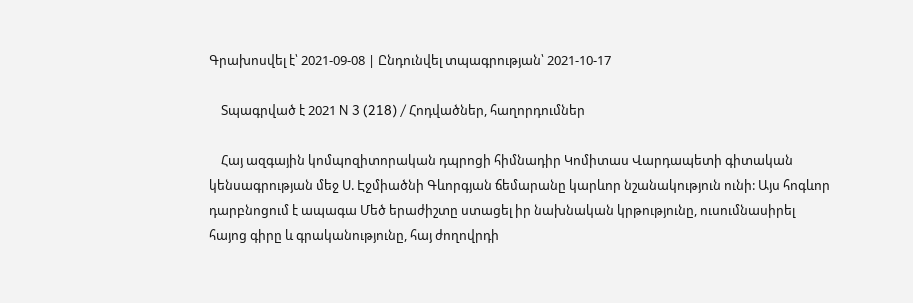Գրախոսվել է՝ 2021-09-08 | Ընդունվել տպագրության՝ 2021-10-17

    Տպագրված է 2021 N 3 (218) / Հոդվածներ, հաղորդումներ

    Հայ ազգային կոմպոզիտորական դպրոցի հիմնադիր Կոմիտաս Վարդապետի գիտական կենսագրության մեջ Ս. Էջմիածնի Գևորգյան ճեմարանը կարևոր նշանակություն ունի: Այս հոգևոր դարբնոցում է ապագա Մեծ երաժիշտը ստացել իր նախնական կրթությունը, ուսումնասիրել հայոց գիրը և գրականությունը, հայ ժողովրդի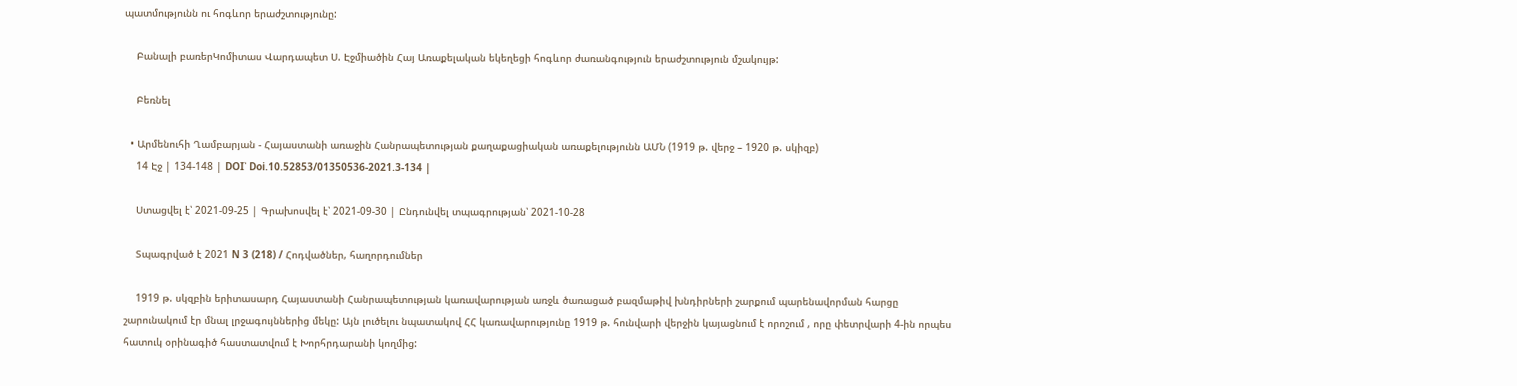պատմությունն ու հոգևոր երաժշտությունը:

    Բանալի բառերԿոմիտաս Վարդապետ Ս. Էջմիածին Հայ Առաքելական եկեղեցի հոգևոր ժառանգություն երաժշտություն մշակույթ:

    Բեռնել

  • Արմենուհի Ղամբարյան - Հայաստանի առաջին Հանրապետության քաղաքացիական առաքելությունն ԱՄՆ (1919 թ. վերջ – 1920 թ. սկիզբ)
    14 Էջ | 134-148 | DOI՝ Doi.10.52853/01350536-2021.3-134 |

    Ստացվել է՝ 2021-09-25 | Գրախոսվել է՝ 2021-09-30 | Ընդունվել տպագրության՝ 2021-10-28

    Տպագրված է 2021 N 3 (218) / Հոդվածներ, հաղորդումներ

    1919 թ. սկզբին երիտասարդ Հայաստանի Հանրապետության կառավարության առջև ծառացած բազմաթիվ խնդիրների շարքում պարենավորման հարցը շարունակում էր մնալ լրջագույններից մեկը: Այն լուծելու նպատակով ՀՀ կառավարությունը 1919 թ. հունվարի վերջին կայացնում է որոշում , որը փետրվարի 4-ին որպես հատուկ օրինագիծ հաստատվում է Խորհրդարանի կողմից: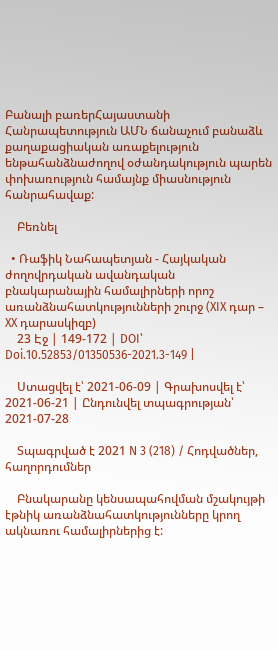Բանալի բառերՀայաստանի Հանրապետություն ԱՄՆ ճանաչում բանաձև քաղաքացիական առաքելություն ենթահանձնաժողով օժանդակություն պարեն փոխառություն համայնք միասնություն հանրահավաք:

    Բեռնել

  • Ռաֆիկ Նահապետյան - Հայկական ժողովրդական ավանդական բնակարանային համալիրների որոշ առանձնահատկությունների շուրջ (XIX դար – XX դարասկիզբ)
    23 Էջ | 149-172 | DOI՝ Doi.10.52853/01350536-2021.3-149 |

    Ստացվել է՝ 2021-06-09 | Գրախոսվել է՝ 2021-06-21 | Ընդունվել տպագրության՝ 2021-07-28

    Տպագրված է 2021 N 3 (218) / Հոդվածներ, հաղորդումներ

    Բնակարանը կենսապահովման մշակույթի էթնիկ առանձնահատկությունները կրող ակնառու համալիրներից է: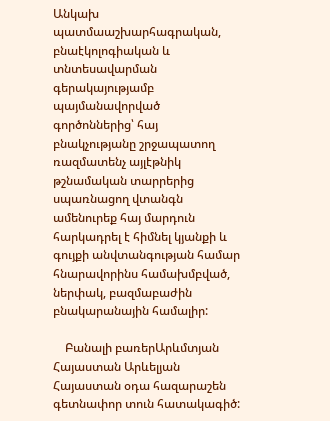Անկախ պատմաաշխարհագրական, բնաէկոլոգիական և տնտեսավարման գերակայությամբ պայմանավորված գործոններից՝ հայ բնակչությանը շրջապատող ռազմատենչ այլէթնիկ թշնամական տարրերից սպառնացող վտանգն ամենուրեք հայ մարդուն հարկադրել է հիմնել կյանքի և գույքի անվտանգության համար հնարավորինս համախմբված, ներփակ, բազմաբաժին բնակարանային համալիր:

    Բանալի բառերԱրևմտյան Հայաստան Արևելյան Հայաստան օդա հազարաշեն գետնափոր տուն հատակագիծ: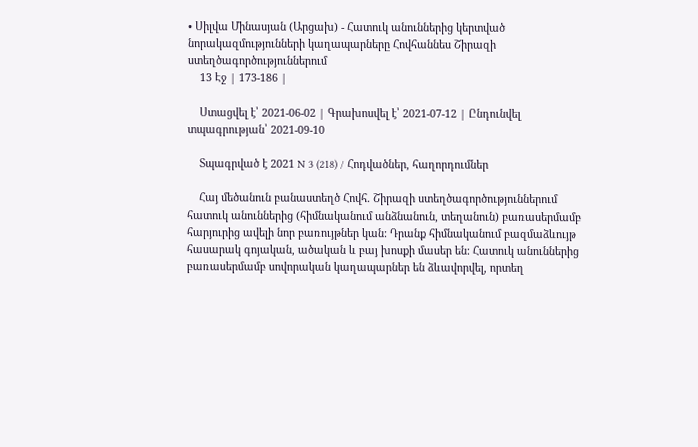• Սիլվա Մինասյան (Արցախ) - Հատուկ անուններից կերտված նորակազմությունների կաղապարները Հովհաննես Շիրազի ստեղծագործություններում
    13 Էջ | 173-186 |

    Ստացվել է՝ 2021-06-02 | Գրախոսվել է՝ 2021-07-12 | Ընդունվել տպագրության՝ 2021-09-10

    Տպագրված է 2021 N 3 (218) / Հոդվածներ, հաղորդումներ

    Հայ մեծանուն բանաստեղծ Հովհ. Շիրազի ստեղծագործություններում հատուկ անուններից (հիմնականում անձնանուն, տեղանուն) բառասերմամբ հարյուրից ավելի նոր բառույթներ կան: Դրանք հիմնականում բազմաձևույթ հասարակ գոյական, ածական և բայ խոսքի մասեր են: Հատուկ անուններից բառասերմամբ սովորական կաղապարներ են ձևավորվել, որտեղ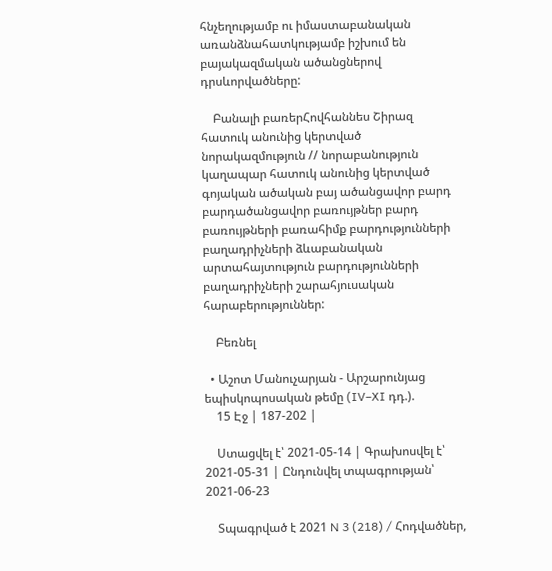հնչեղությամբ ու իմաստաբանական առանձնահատկությամբ իշխում են բայակազմական ածանցներով դրսևորվածները:

    Բանալի բառերՀովհաննես Շիրազ հատուկ անունից կերտված նորակազմություն // նորաբանություն կաղապար հատուկ անունից կերտված գոյական ածական բայ ածանցավոր բարդ բարդածանցավոր բառույթներ բարդ բառույթների բառահիմք բարդությունների բաղադրիչների ձևաբանական արտահայտություն բարդությունների բաղադրիչների շարահյուսական հարաբերություններ:

    Բեռնել

  • Աշոտ Մանուչարյան - Արշարունյաց եպիսկոպոսական թեմը (IV–XI դդ.).
    15 Էջ | 187-202 |

    Ստացվել է՝ 2021-05-14 | Գրախոսվել է՝ 2021-05-31 | Ընդունվել տպագրության՝ 2021-06-23

    Տպագրված է 2021 N 3 (218) / Հոդվածներ,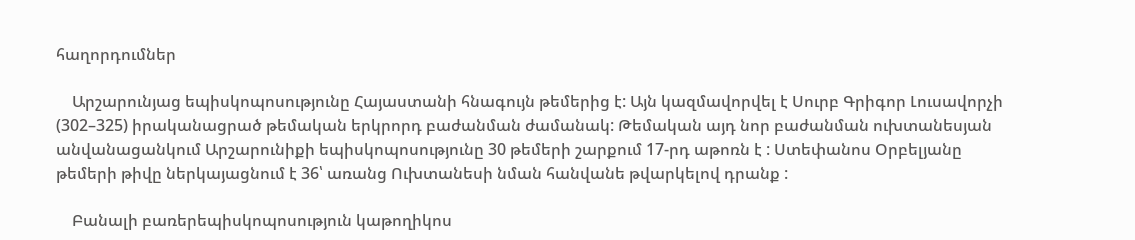հաղորդումներ

    Արշարունյաց եպիսկոպոսությունը Հայաստանի հնագույն թեմերից է: Այն կազմավորվել է Սուրբ Գրիգոր Լուսավորչի (302–325) իրականացրած թեմական երկրորդ բաժանման ժամանակ: Թեմական այդ նոր բաժանման ուխտանեսյան անվանացանկում Արշարունիքի եպիսկոպոսությունը 30 թեմերի շարքում 17-րդ աթոռն է : Ստեփանոս Օրբելյանը թեմերի թիվը ներկայացնում է 36՝ առանց Ուխտանեսի նման հանվանե թվարկելով դրանք :

    Բանալի բառերեպիսկոպոսություն կաթողիկոս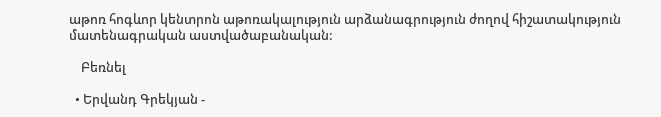աթոռ հոգևոր կենտրոն աթոռակալություն արձանագրություն ժողով հիշատակություն մատենագրական աստվածաբանական:

    Բեռնել

  • Երվանդ Գրեկյան -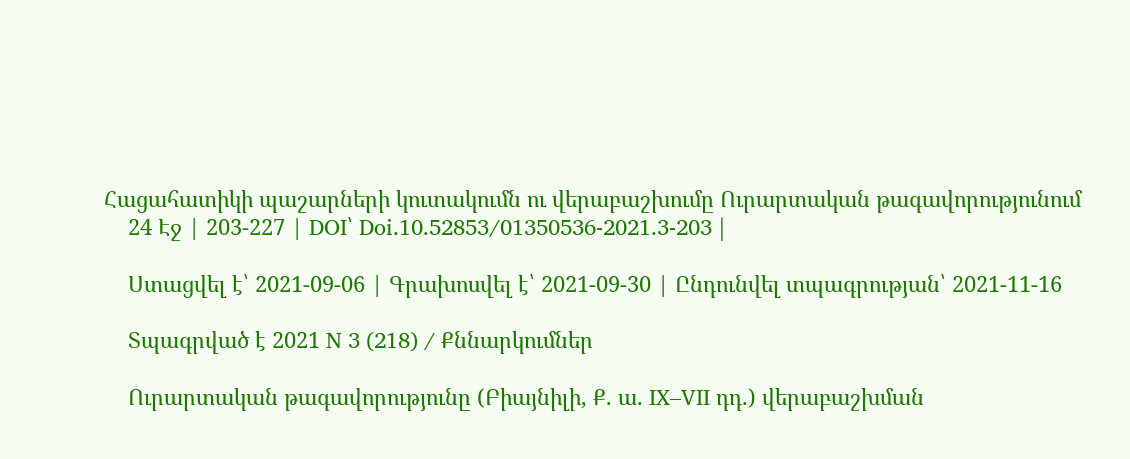Հացահատիկի պաշարների կուտակումն ու վերաբաշխումը Ուրարտական թագավորությունում
    24 Էջ | 203-227 | DOI՝ Doi.10.52853/01350536-2021.3-203 |

    Ստացվել է՝ 2021-09-06 | Գրախոսվել է՝ 2021-09-30 | Ընդունվել տպագրության՝ 2021-11-16

    Տպագրված է 2021 N 3 (218) / Քննարկումներ

    Ուրարտական թագավորությունը (Բիայնիլի, Ք. ա. IX–VII դդ.) վերաբաշխման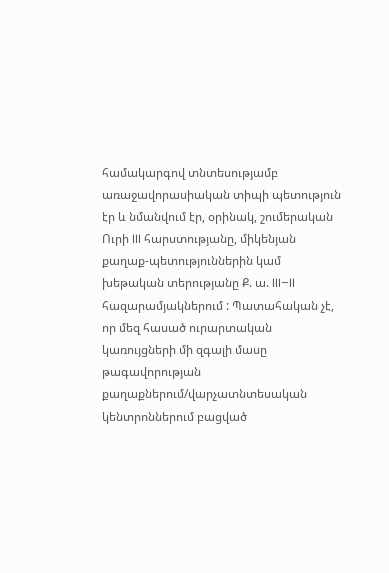համակարգով տնտեսությամբ առաջավորասիական տիպի պետություն էր և նմանվում էր, օրինակ, շումերական Ուրի III հարստությանը, միկենյան քաղաք-պետություններին կամ խեթական տերությանը Ք. ա. III–II հազարամյակներում : Պատահական չէ, որ մեզ հասած ուրարտական կառույցների մի զգալի մասը թագավորության քաղաքներում/վարչատնտեսական կենտրոններում բացված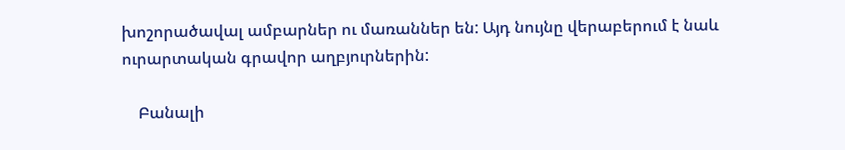խոշորածավալ ամբարներ ու մառաններ են: Այդ նույնը վերաբերում է նաև ուրարտական գրավոր աղբյուրներին:

    Բանալի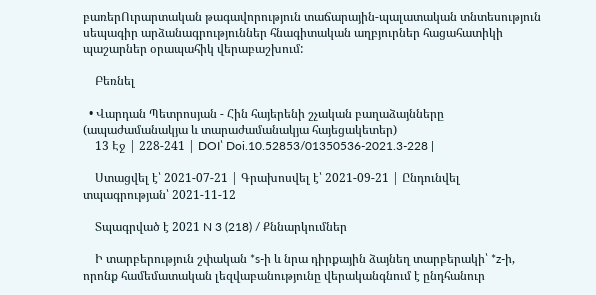բառերՈւրարտական թագավորություն տաճարային-պալատական տնտեսություն սեպագիր արձանագրություններ հնագիտական աղբյուրներ հացահատիկի պաշարներ օրապահիկ վերաբաշխում:

    Բեռնել

  • Վարդան Պետրոսյան - Հին հայերենի շչական բաղաձայնները (ապաժամանակյա և տարաժամանակյա հայեցակետեր)
    13 Էջ | 228-241 | DOI՝ Doi.10.52853/01350536-2021.3-228 |

    Ստացվել է՝ 2021-07-21 | Գրախոսվել է՝ 2021-09-21 | Ընդունվել տպագրության՝ 2021-11-12

    Տպագրված է 2021 N 3 (218) / Քննարկումներ

    Ի տարբերություն շփական *s-ի և նրա դիրքային ձայնեղ տարբերակի՝ *z-ի, որոնք համեմատական լեզվաբանությունը վերականգնում է ընդհանուր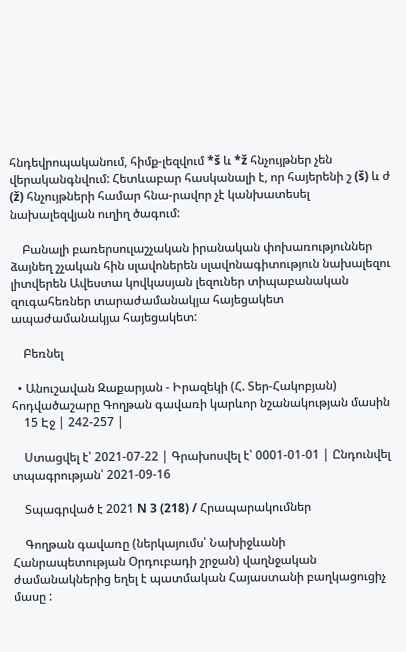հնդեվրոպականում, հիմք-լեզվում *š և *ž հնչույթներ չեն վերականգնվում: Հետևաբար հասկանալի է, որ հայերենի շ (š) և ժ (ž) հնչույթների համար հնա-րավոր չէ կանխատեսել նախալեզվյան ուղիղ ծագում:

    Բանալի բառերսուլաշչական իրանական փոխառություններ ձայնեղ շչական հին սլավոներեն սլավոնագիտություն նախալեզու լիտվերեն Ավեստա կովկասյան լեզուներ տիպաբանական զուգահեռներ տարաժամանակյա հայեցակետ ապաժամանակյա հայեցակետ:

    Բեռնել

  • Անուշավան Զաքարյան - Իրազեկի (Հ. Տեր-Հակոբյան) հոդվածաշարը Գողթան գավառի կարևոր նշանակության մասին
    15 Էջ | 242-257 |

    Ստացվել է՝ 2021-07-22 | Գրախոսվել է՝ 0001-01-01 | Ընդունվել տպագրության՝ 2021-09-16

    Տպագրված է 2021 N 3 (218) / Հրապարակումներ

    Գողթան գավառը (ներկայումս՝ Նախիջևանի Հանրապետության Օրդուբադի շրջան) վաղնջական ժամանակներից եղել է պատմական Հայաստանի բաղկացուցիչ մասը :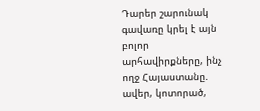Դարեր շարունակ գավառը կրել է այն բոլոր արհավիրքները, ինչ ողջ Հայաստանը. ավեր, կոտորած,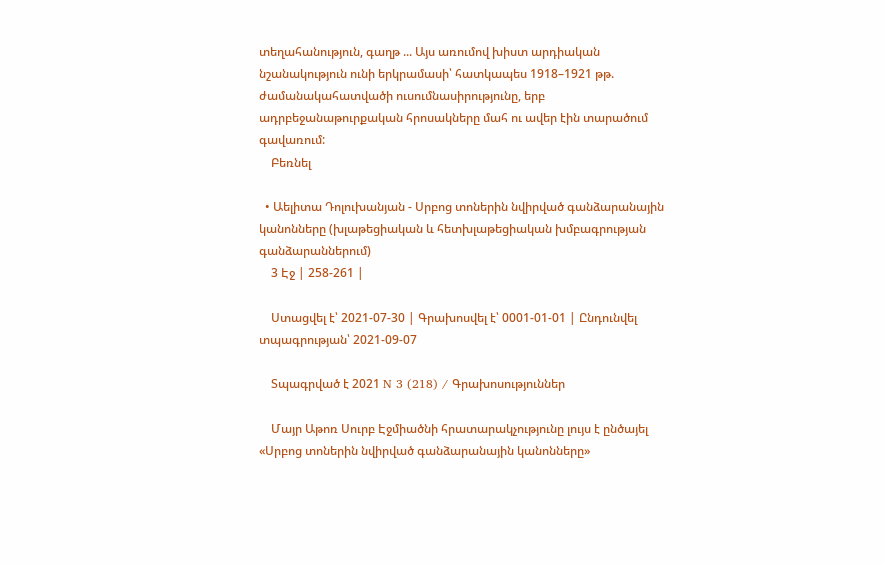տեղահանություն, գաղթ ... Այս առումով խիստ արդիական նշանակություն ունի երկրամասի՝ հատկապես 1918–1921 թթ. ժամանակահատվածի ուսումնասիրությունը, երբ ադրբեջանաթուրքական հրոսակները մահ ու ավեր էին տարածում գավառում:
    Բեռնել

  • Աելիտա Դոլուխանյան - Սրբոց տոներին նվիրված գանձարանային կանոնները (խլաթեցիական և հետխլաթեցիական խմբագրության գանձարաններում)
    3 Էջ | 258-261 |

    Ստացվել է՝ 2021-07-30 | Գրախոսվել է՝ 0001-01-01 | Ընդունվել տպագրության՝ 2021-09-07

    Տպագրված է 2021 N 3 (218) / Գրախոսություններ

    Մայր Աթոռ Սուրբ Էջմիածնի հրատարակչությունը լույս է ընծայել «Սրբոց տոներին նվիրված գանձարանային կանոնները»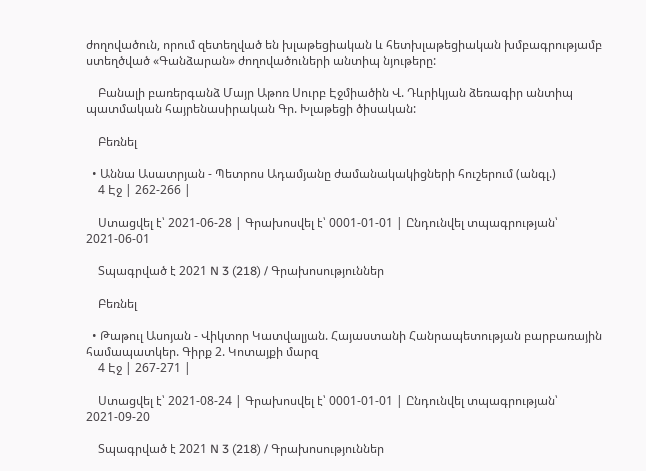ժողովածուն, որում զետեղված են խլաթեցիական և հետխլաթեցիական խմբագրությամբ ստեղծված «Գանձարան» ժողովածուների անտիպ նյութերը:

    Բանալի բառերգանձ Մայր Աթոռ Սուրբ Էջմիածին Վ. Դևրիկյան ձեռագիր անտիպ պատմական հայրենասիրական Գր. Խլաթեցի ծիսական:

    Բեռնել

  • Աննա Ասատրյան - Պետրոս Ադամյանը ժամանակակիցների հուշերում (անգլ.)
    4 Էջ | 262-266 |

    Ստացվել է՝ 2021-06-28 | Գրախոսվել է՝ 0001-01-01 | Ընդունվել տպագրության՝ 2021-06-01

    Տպագրված է 2021 N 3 (218) / Գրախոսություններ

    Բեռնել

  • Թաթուլ Ասոյան - Վիկտոր Կատվալյան. Հայաստանի Հանրապետության բարբառային համապատկեր. Գիրք 2. Կոտայքի մարզ
    4 Էջ | 267-271 |

    Ստացվել է՝ 2021-08-24 | Գրախոսվել է՝ 0001-01-01 | Ընդունվել տպագրության՝ 2021-09-20

    Տպագրված է 2021 N 3 (218) / Գրախոսություններ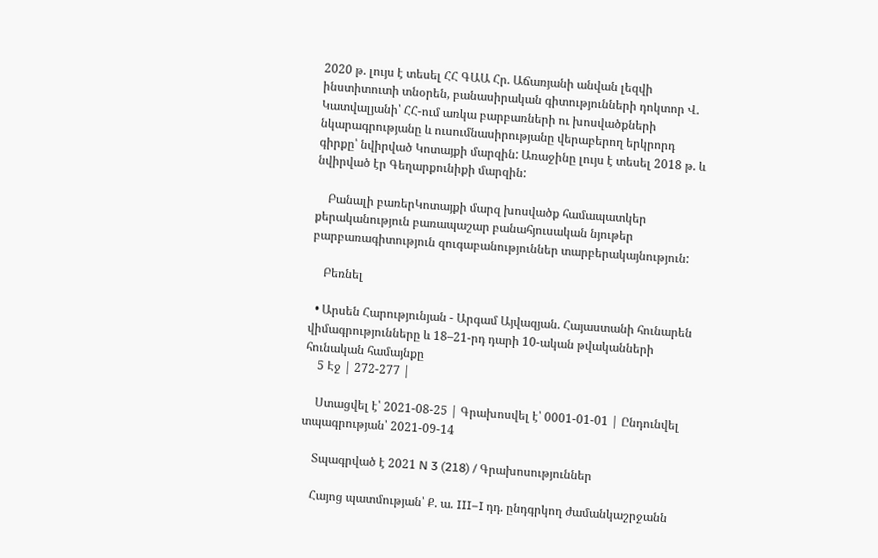2020 թ. լույս է տեսել ՀՀ ԳԱԱ Հր. Աճառյանի անվան լեզվի ինստիտուտի տնօրեն, բանասիրական գիտությունների դոկտոր Վ. Կատվալյանի՝ ՀՀ-ում առկա բարբառների ու խոսվածքների նկարագրությանը և ուսումնասիրությանը վերաբերող երկրորդ գիրքը՝ նվիրված Կոտայքի մարզին: Առաջինը լույս է տեսել 2018 թ. և նվիրված էր Գեղարքունիքի մարզին:

    Բանալի բառերԿոտայքի մարզ խոսվածք համապատկեր քերականություն բառապաշար բանահյուսական նյութեր բարբառագիտություն զուգաբանություններ տարբերակայնություն:

    Բեռնել

  • Արսեն Հարությունյան - Արգամ Այվազյան. Հայաստանի հունարեն վիմագրությունները և 18–21-րդ դարի 10-ական թվականների հունական համայնքը
    5 Էջ | 272-277 |

    Ստացվել է՝ 2021-08-25 | Գրախոսվել է՝ 0001-01-01 | Ընդունվել տպագրության՝ 2021-09-14

    Տպագրված է 2021 N 3 (218) / Գրախոսություններ

    Հայոց պատմության՝ Ք. ա. III–I դդ. ընդգրկող ժամանկաշրջանն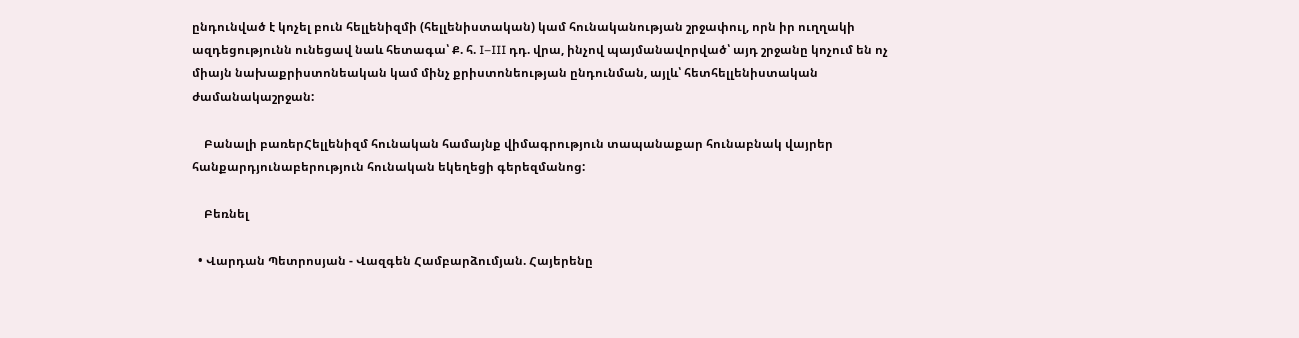ընդունված է կոչել բուն հելլենիզմի (հելլենիստական) կամ հունականության շրջափուլ, որն իր ուղղակի ազդեցությունն ունեցավ նաև հետագա՝ Ք. հ. I–III դդ. վրա, ինչով պայմանավորված՝ այդ շրջանը կոչում են ոչ միայն նախաքրիստոնեական կամ մինչ քրիստոնեության ընդունման, այլև՝ հետհելլենիստական ժամանակաշրջան:

    Բանալի բառերՀելլենիզմ հունական համայնք վիմագրություն տապանաքար հունաբնակ վայրեր հանքարդյունաբերություն հունական եկեղեցի գերեզմանոց:

    Բեռնել

  • Վարդան Պետրոսյան - Վազգեն Համբարձումյան. Հայերենը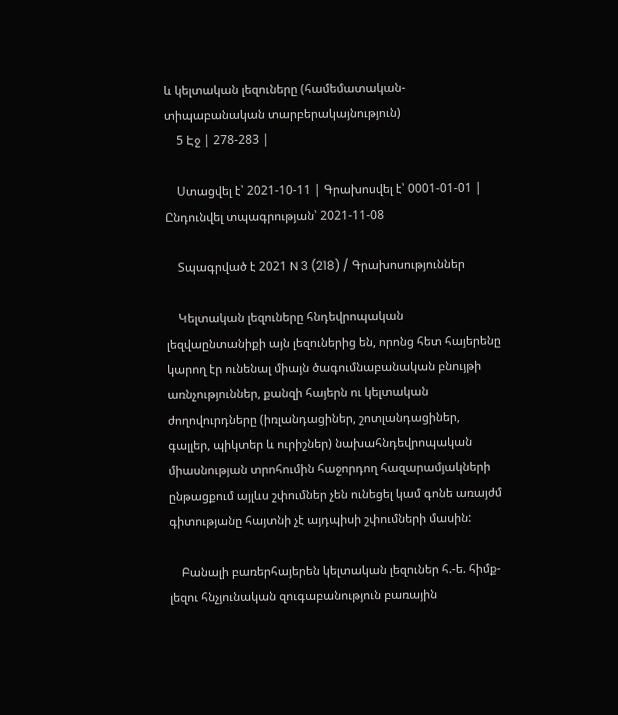և կելտական լեզուները (համեմատական-տիպաբանական տարբերակայնություն)
    5 Էջ | 278-283 |

    Ստացվել է՝ 2021-10-11 | Գրախոսվել է՝ 0001-01-01 | Ընդունվել տպագրության՝ 2021-11-08

    Տպագրված է 2021 N 3 (218) / Գրախոսություններ

    Կելտական լեզուները հնդեվրոպական լեզվաընտանիքի այն լեզուներից են, որոնց հետ հայերենը կարող էր ունենալ միայն ծագումնաբանական բնույթի առնչություններ, քանզի հայերն ու կելտական ժողովուրդները (իռլանդացիներ, շոտլանդացիներ, գալլեր, պիկտեր և ուրիշներ) նախահնդեվրոպական միասնության տրոհումին հաջորդող հազարամյակների ընթացքում այլևս շփումներ չեն ունեցել կամ գոնե առայժմ գիտությանը հայտնի չէ այդպիսի շփումների մասին:

    Բանալի բառերհայերեն կելտական լեզուներ հ.-ե. հիմք-լեզու հնչյունական զուգաբանություն բառային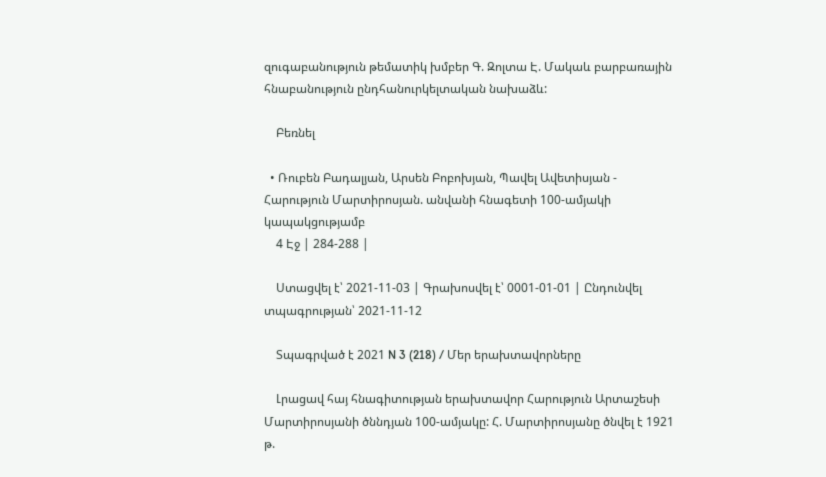զուգաբանություն թեմատիկ խմբեր Գ. Զոլտա Է. Մակաև բարբառային հնաբանություն ընդհանուրկելտական նախաձև:

    Բեռնել

  • Ռուբեն Բադալյան, Արսեն Բոբոխյան, Պավել Ավետիսյան - Հարություն Մարտիրոսյան. անվանի հնագետի 100-ամյակի կապակցությամբ
    4 Էջ | 284-288 |

    Ստացվել է՝ 2021-11-03 | Գրախոսվել է՝ 0001-01-01 | Ընդունվել տպագրության՝ 2021-11-12

    Տպագրված է 2021 N 3 (218) / Մեր երախտավորները

    Լրացավ հայ հնագիտության երախտավոր Հարություն Արտաշեսի Մարտիրոսյանի ծննդյան 100-ամյակը: Հ. Մարտիրոսյանը ծնվել է 1921 թ.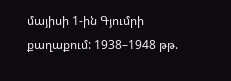մայիսի 1-ին Գյումրի քաղաքում: 1938–1948 թթ.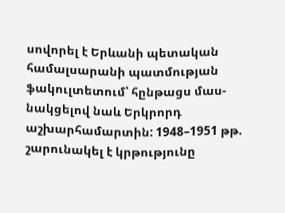սովորել է Երևանի պետական համալսարանի պատմության ֆակուլտետում՝ հընթացս մաս-նակցելով նաև Երկրորդ աշխարհամարտին: 1948–1951 թթ. շարունակել է կրթությունը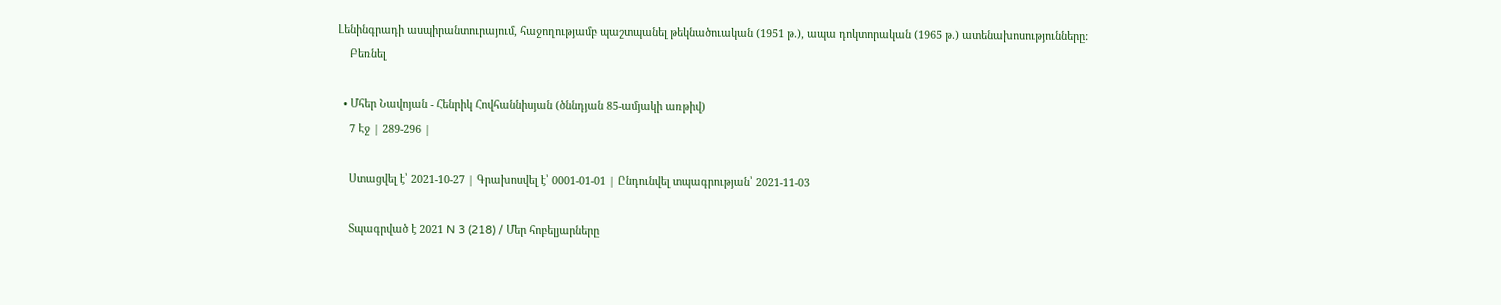Լենինգրադի ասպիրանտուրայում, հաջողությամբ պաշտպանել թեկնածուական (1951 թ.), ապա դոկտորական (1965 թ.) ատենախոսությունները:
    Բեռնել

  • Մհեր Նավոյան - Հենրիկ Հովհաննիսյան (ծննդյան 85-ամյակի առթիվ)
    7 Էջ | 289-296 |

    Ստացվել է՝ 2021-10-27 | Գրախոսվել է՝ 0001-01-01 | Ընդունվել տպագրության՝ 2021-11-03

    Տպագրված է 2021 N 3 (218) / Մեր հոբելյարները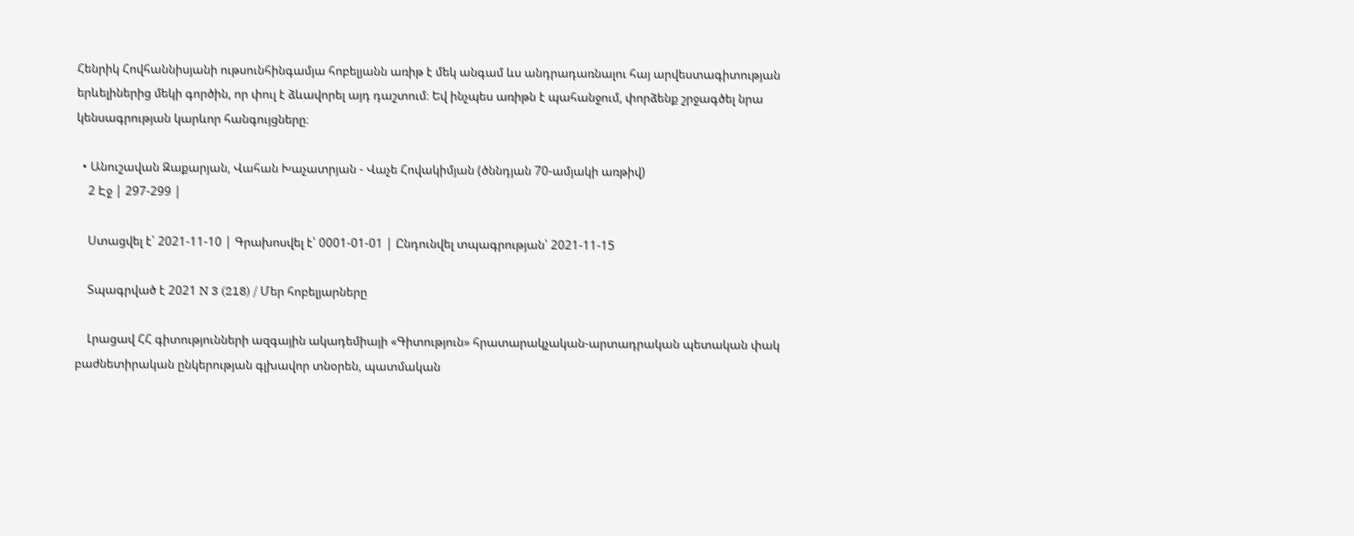Հենրիկ Հովհաննիսյանի ութսունհինգամյա հոբելյանն առիթ է մեկ անգամ ևս անդրադառնալու հայ արվեստագիտության երևելիներից մեկի գործին, որ փուլ է ձևավորել այդ դաշտում։ Եվ ինչպես առիթն է պահանջում, փորձենք շրջագծել նրա կենսագրության կարևոր հանգույցները։

  • Անուշավան Զաքարյան, Վահան Խաչատրյան - Վաչե Հովակիմյան (ծննդյան 70-ամյակի առթիվ)
    2 Էջ | 297-299 |

    Ստացվել է՝ 2021-11-10 | Գրախոսվել է՝ 0001-01-01 | Ընդունվել տպագրության՝ 2021-11-15

    Տպագրված է 2021 N 3 (218) / Մեր հոբելյարները

    Լրացավ ՀՀ գիտությունների ազգային ակադեմիայի «Գիտություն» հրատարակչական-արտադրական պետական փակ բաժնետիրական ընկերության գլխավոր տնօրեն, պատմական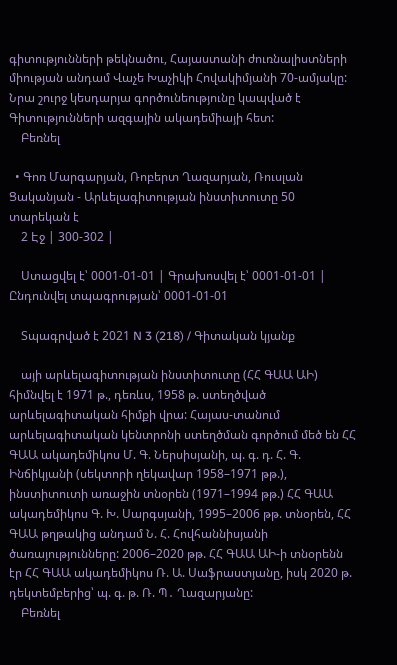գիտությունների թեկնածու, Հայաստանի ժուռնալիստների միության անդամ Վաչե Խաչիկի Հովակիմյանի 70-ամյակը: Նրա շուրջ կեսդարյա գործունեությունը կապված է Գիտությունների ազգային ակադեմիայի հետ:
    Բեռնել

  • Գոռ Մարգարյան, Ռոբերտ Ղազարյան, Ռուսլան Ցականյան - Արևելագիտության ինստիտուտը 50 տարեկան է
    2 Էջ | 300-302 |

    Ստացվել է՝ 0001-01-01 | Գրախոսվել է՝ 0001-01-01 | Ընդունվել տպագրության՝ 0001-01-01

    Տպագրված է 2021 N 3 (218) / Գիտական կյանք

    այի արևելագիտության ինստիտուտը (ՀՀ ԳԱԱ ԱԻ) հիմնվել է 1971 թ., դեռևս, 1958 թ. ստեղծված արևելագիտական հիմքի վրա: Հայաս-տանում արևելագիտական կենտրոնի ստեղծման գործում մեծ են ՀՀ ԳԱԱ ակադեմիկոս Մ. Գ. Ներսիսյանի, պ. գ. դ. Հ. Գ. Ինճիկյանի (սեկտորի ղեկավար 1958–1971 թթ.), ինստիտուտի առաջին տնօրեն (1971–1994 թթ.) ՀՀ ԳԱԱ ակադեմիկոս Գ. Խ. Սարգսյանի, 1995–2006 թթ. տնօրեն, ՀՀ ԳԱԱ թղթակից անդամ Ն. Հ. Հովհաննիսյանի ծառայությունները: 2006–2020 թթ. ՀՀ ԳԱԱ ԱԻ-ի տնօրենն էր ՀՀ ԳԱԱ ակադեմիկոս Ռ. Ա. Սաֆրաստյանը, իսկ 2020 թ. դեկտեմբերից՝ պ. գ. թ. Ռ. Պ․ Ղազարյանը:
    Բեռնել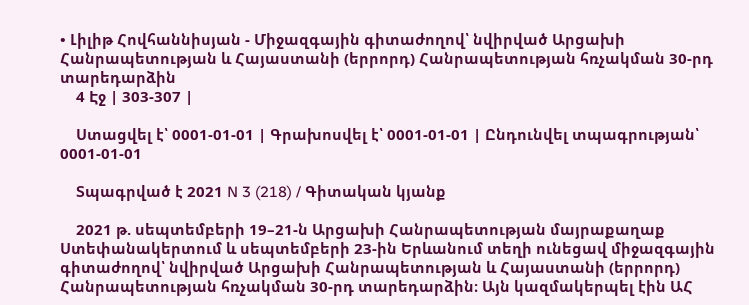• Լիլիթ Հովհաննիսյան - Միջազգային գիտաժողով՝ նվիրված Արցախի Հանրապետության և Հայաստանի (երրորդ) Հանրապետության հռչակման 30-րդ տարեդարձին
    4 Էջ | 303-307 |

    Ստացվել է՝ 0001-01-01 | Գրախոսվել է՝ 0001-01-01 | Ընդունվել տպագրության՝ 0001-01-01

    Տպագրված է 2021 N 3 (218) / Գիտական կյանք

    2021 թ. սեպտեմբերի 19–21-ն Արցախի Հանրապետության մայրաքաղաք Ստեփանակերտում և սեպտեմբերի 23-ին Երևանում տեղի ունեցավ միջազգային գիտաժողով՝ նվիրված Արցախի Հանրապետության և Հայաստանի (երրորդ) Հանրապետության հռչակման 30-րդ տարեդարձին։ Այն կազմակերպել էին ԱՀ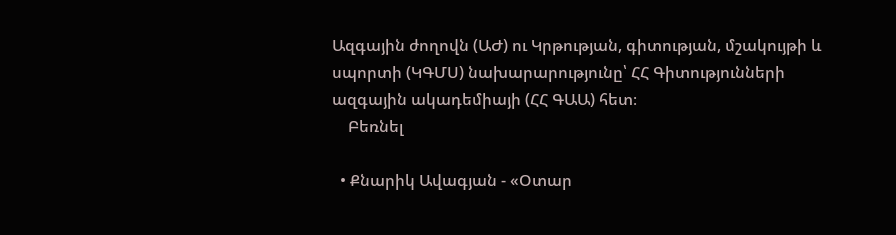Ազգային ժողովն (ԱԺ) ու Կրթության, գիտության, մշակույթի և սպորտի (ԿԳՄՍ) նախարարությունը՝ ՀՀ Գիտությունների ազգային ակադեմիայի (ՀՀ ԳԱԱ) հետ։
    Բեռնել

  • Քնարիկ Ավագյան - «Օտար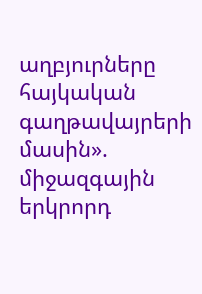աղբյուրները հայկական գաղթավայրերի մասին». միջազգային երկրորդ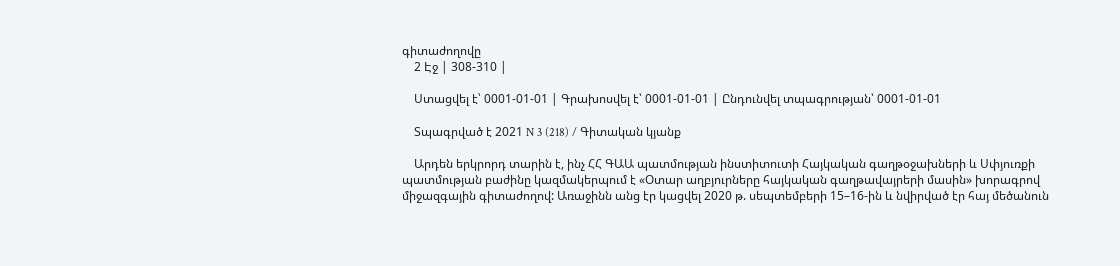գիտաժողովը
    2 Էջ | 308-310 |

    Ստացվել է՝ 0001-01-01 | Գրախոսվել է՝ 0001-01-01 | Ընդունվել տպագրության՝ 0001-01-01

    Տպագրված է 2021 N 3 (218) / Գիտական կյանք

    Արդեն երկրորդ տարին է, ինչ ՀՀ ԳԱԱ պատմության ինստիտուտի Հայկական գաղթօջախների և Սփյուռքի պատմության բաժինը կազմակերպում է «Օտար աղբյուրները հայկական գաղթավայրերի մասին» խորագրով միջազգային գիտաժողով: Առաջինն անց էր կացվել 2020 թ. սեպտեմբերի 15–16-ին և նվիրված էր հայ մեծանուն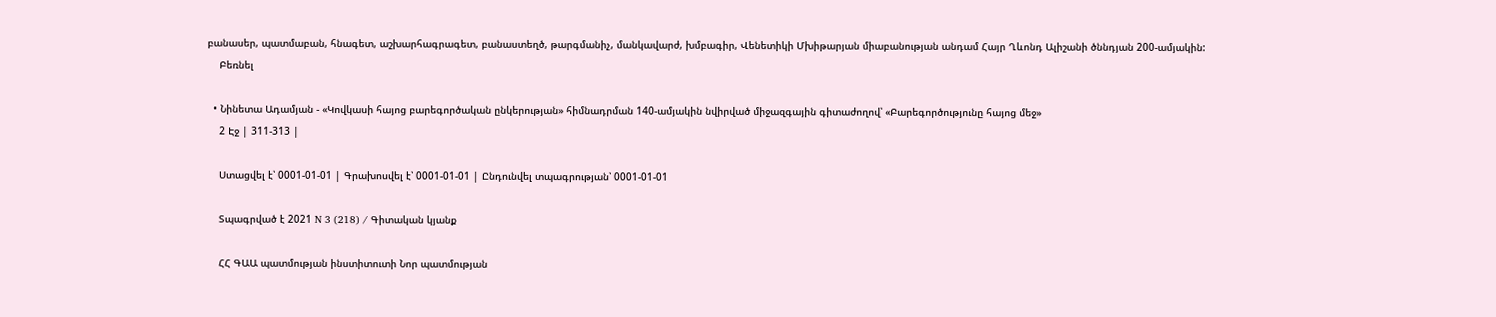բանասեր, պատմաբան, հնագետ, աշխարհագրագետ, բանաստեղծ, թարգմանիչ, մանկավարժ, խմբագիր, Վենետիկի Մխիթարյան միաբանության անդամ Հայր Ղևոնդ Ալիշանի ծննդյան 200-ամյակին:
    Բեռնել

  • Նինետա Ադամյան - «Կովկասի հայոց բարեգործական ընկերության» հիմնադրման 140-ամյակին նվիրված միջազգային գիտաժողով՝ «Բարեգործությունը հայոց մեջ»
    2 Էջ | 311-313 |

    Ստացվել է՝ 0001-01-01 | Գրախոսվել է՝ 0001-01-01 | Ընդունվել տպագրության՝ 0001-01-01

    Տպագրված է 2021 N 3 (218) / Գիտական կյանք

    ՀՀ ԳԱԱ պատմության ինստիտուտի Նոր պատմության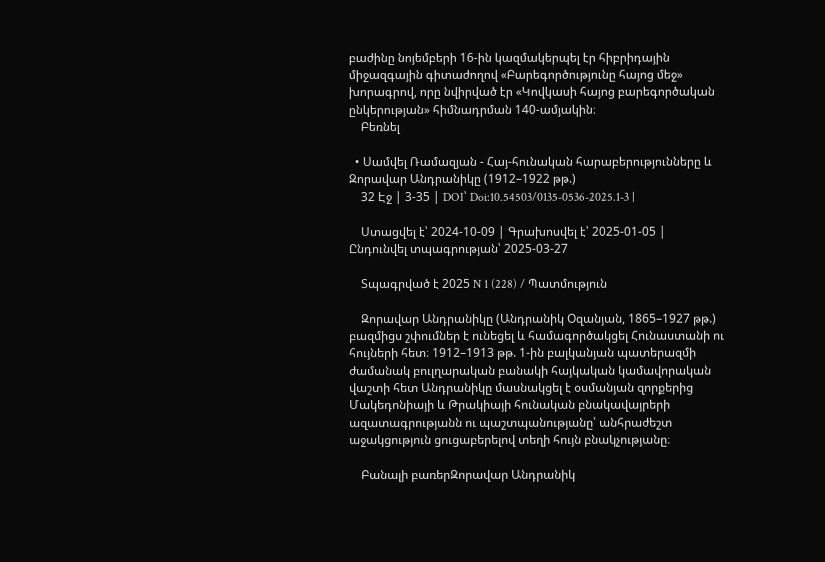բաժինը նոյեմբերի 16-ին կազմակերպել էր հիբրիդային միջազգային գիտաժողով «Բարեգործությունը հայոց մեջ» խորագրով, որը նվիրված էր «Կովկասի հայոց բարեգործական ընկերության» հիմնադրման 140-ամյակին։
    Բեռնել

  • Սամվել Ռամազյան - Հայ-հունական հարաբերությունները և Զորավար Անդրանիկը (1912–1922 թթ.)
    32 Էջ | 3-35 | DOI՝ Doi:10.54503/0135-0536-2025.1-3 |

    Ստացվել է՝ 2024-10-09 | Գրախոսվել է՝ 2025-01-05 | Ընդունվել տպագրության՝ 2025-03-27

    Տպագրված է 2025 N 1 (228) / Պատմություն

    Զորավար Անդրանիկը (Անդրանիկ Օզանյան, 1865–1927 թթ.) բազմիցս շփումներ է ունեցել և համագործակցել Հունաստանի ու հույների հետ։ 1912–1913 թթ. 1-ին բալկանյան պատերազմի ժամանակ բուլղարական բանակի հայկական կամավորական վաշտի հետ Անդրանիկը մասնակցել է օսմանյան զորքերից Մակեդոնիայի և Թրակիայի հունական բնակավայրերի ազատագրությանն ու պաշտպանությանը՝ անհրաժեշտ աջակցություն ցուցաբերելով տեղի հույն բնակչությանը։

    Բանալի բառերԶորավար Անդրանիկ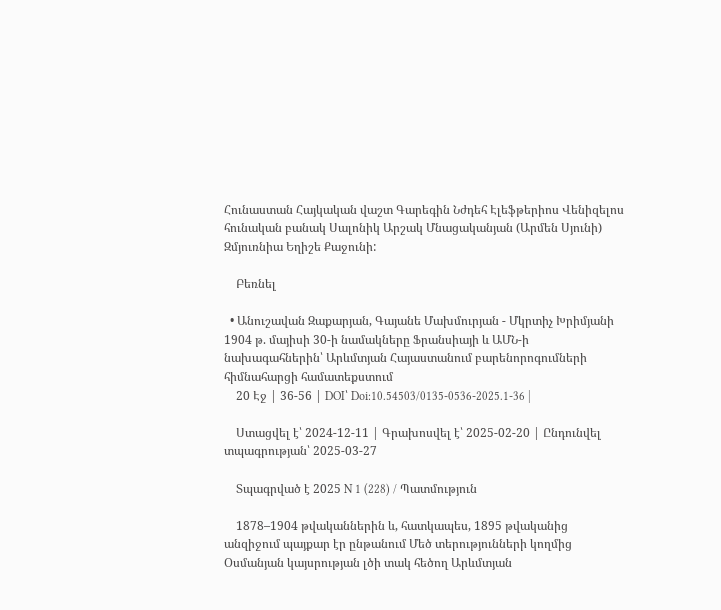Հունաստան Հայկական վաշտ Գարեգին Նժդեհ Էլեֆթերիոս Վենիզելոս հունական բանակ Սալոնիկ Արշակ Մնացականյան (Արմեն Սյունի) Զմյուռնիա Եղիշե Քաջունի:

    Բեռնել

  • Անուշավան Զաքարյան, Գայանե Մախմուրյան - Մկրտիչ Խրիմյանի 1904 թ. մայիսի 30-ի նամակները Ֆրանսիայի և ԱՄՆ-ի նախագահներին՝ Արևմտյան Հայաստանում բարենորոգումների հիմնահարցի համատեքստում
    20 Էջ | 36-56 | DOI՝ Doi:10.54503/0135-0536-2025.1-36 |

    Ստացվել է՝ 2024-12-11 | Գրախոսվել է՝ 2025-02-20 | Ընդունվել տպագրության՝ 2025-03-27

    Տպագրված է 2025 N 1 (228) / Պատմություն

    1878–1904 թվականներին և, հատկապես, 1895 թվականից անզիջում պայքար էր ընթանում Մեծ տերությունների կողմից Օսմանյան կայսրության լծի տակ հեծող Արևմտյան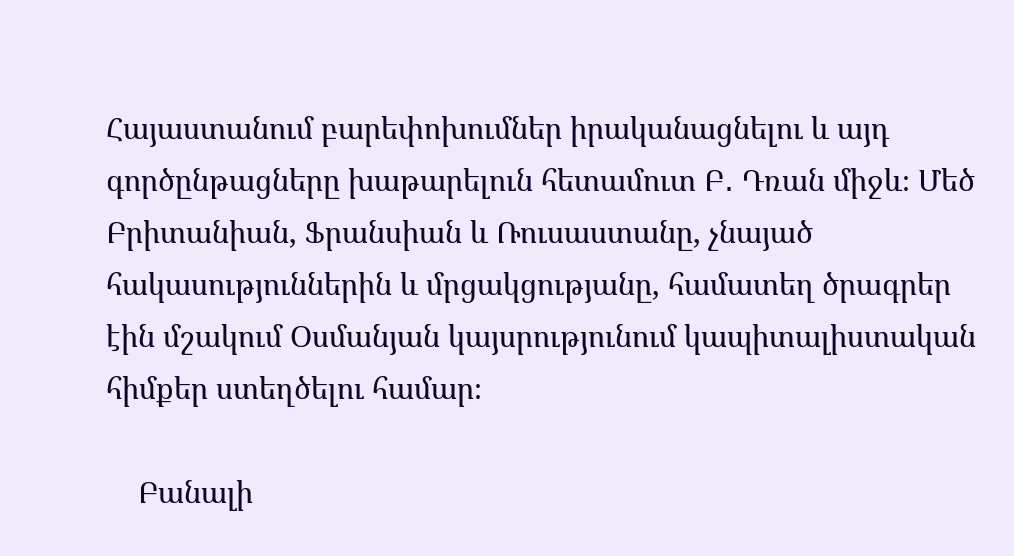Հայաստանում բարեփոխումներ իրականացնելու և այդ գործընթացները խաթարելուն հետամուտ Բ․ Դռան միջև։ Մեծ Բրիտանիան, Ֆրանսիան և Ռուսաստանը, չնայած հակասություններին և մրցակցությանը, համատեղ ծրագրեր էին մշակում Օսմանյան կայսրությունում կապիտալիստական հիմքեր ստեղծելու համար։

    Բանալի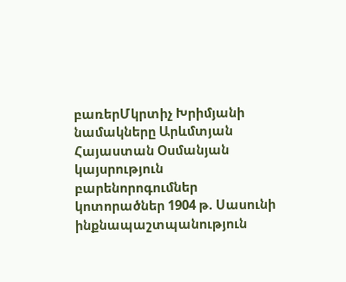բառերՄկրտիչ Խրիմյանի նամակները Արևմտյան Հայաստան Օսմանյան կայսրություն բարենորոգումներ կոտորածներ 1904 թ. Սասունի ինքնապաշտպանություն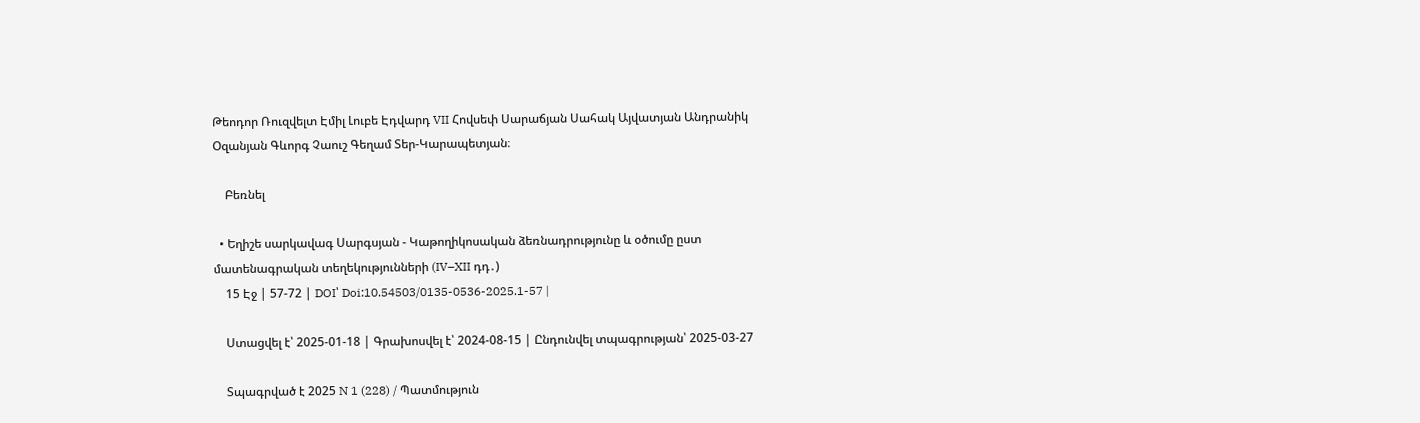Թեոդոր Ռուզվելտ Էմիլ Լուբե Էդվարդ VII Հովսեփ Սարաճյան Սահակ Այվատյան Անդրանիկ Օզանյան Գևորգ Չաուշ Գեղամ Տեր-Կարապետյան։

    Բեռնել

  • Եղիշե սարկավագ Սարգսյան - Կաթողիկոսական ձեռնադրությունը և օծումը ըստ մատենագրական տեղեկությունների (IV–XII դդ․)
    15 Էջ | 57-72 | DOI՝ Doi:10.54503/0135-0536-2025.1-57 |

    Ստացվել է՝ 2025-01-18 | Գրախոսվել է՝ 2024-08-15 | Ընդունվել տպագրության՝ 2025-03-27

    Տպագրված է 2025 N 1 (228) / Պատմություն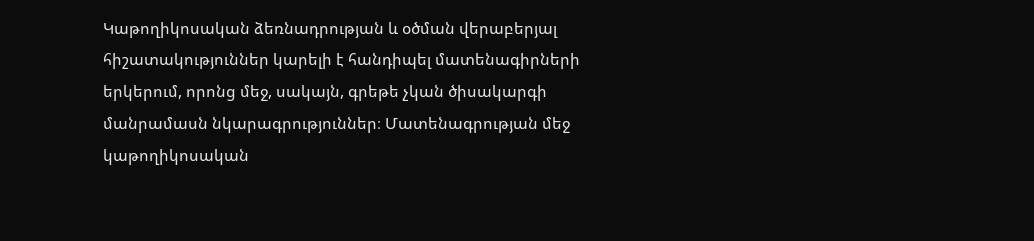Կաթողիկոսական ձեռնադրության և օծման վերաբերյալ հիշատակություններ կարելի է հանդիպել մատենագիրների երկերում, որոնց մեջ, սակայն, գրեթե չկան ծիսակարգի մանրամասն նկարագրություններ։ Մատենագրության մեջ կաթողիկոսական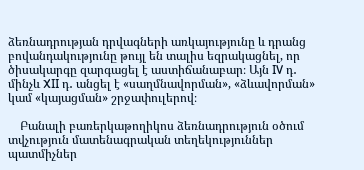ձեռնադրության դրվագների առկայությունը և դրանց բովանդակությունը թույլ են տալիս եզրակացնել, որ ծիսակարգը զարգացել է աստիճանաբար։ Այն IV դ․ մինչև XII դ․ անցել է «սաղմնավորման», «ձևավորման» կամ «կայացման» շրջափուլերով։

    Բանալի բառերկաթողիկոս ձեռնադրություն օծում տվչություն մատենագրական տեղեկություններ պատմիչներ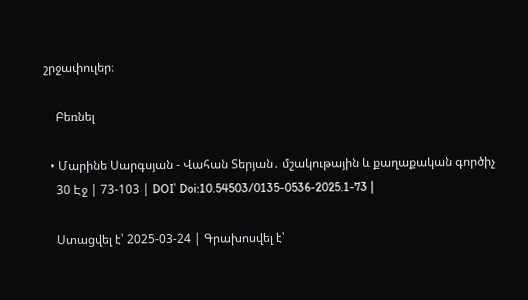շրջափուլեր։

    Բեռնել

  • Մարինե Սարգսյան - Վահան Տերյան․ մշակութային և քաղաքական գործիչ
    30 Էջ | 73-103 | DOI՝ Doi:10.54503/0135-0536-2025.1-73 |

    Ստացվել է՝ 2025-03-24 | Գրախոսվել է՝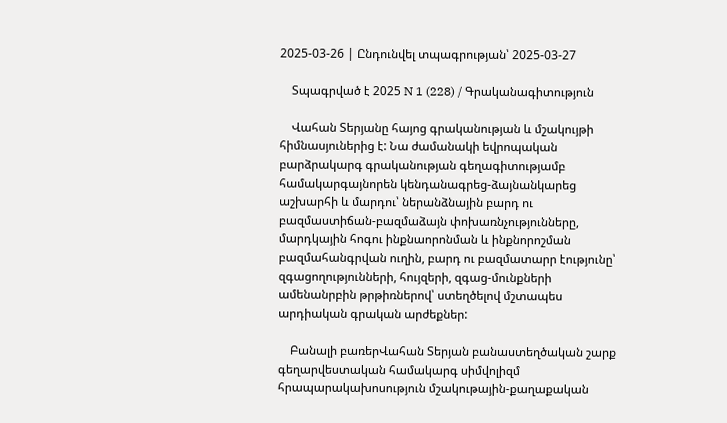2025-03-26 | Ընդունվել տպագրության՝ 2025-03-27

    Տպագրված է 2025 N 1 (228) / Գրականագիտություն

    Վահան Տերյանը հայոց գրականության և մշակույթի հիմնասյուներից է: Նա ժամանակի եվրոպական բարձրակարգ գրականության գեղագիտությամբ համակարգայնորեն կենդանագրեց-ձայնանկարեց աշխարհի և մարդու՝ ներանձնային բարդ ու բազմաստիճան-բազմաձայն փոխառնչությունները, մարդկային հոգու ինքնաորոնման և ինքնորոշման բազմահանգրվան ուղին, բարդ ու բազմատարր էությունը՝ զգացողությունների, հույզերի, զգաց-մունքների ամենանրբին թրթիռներով՝ ստեղծելով մշտապես արդիական գրական արժեքներ:

    Բանալի բառերՎահան Տերյան բանաստեղծական շարք գեղարվեստական համակարգ սիմվոլիզմ հրապարակախոսություն մշակութային-քաղաքական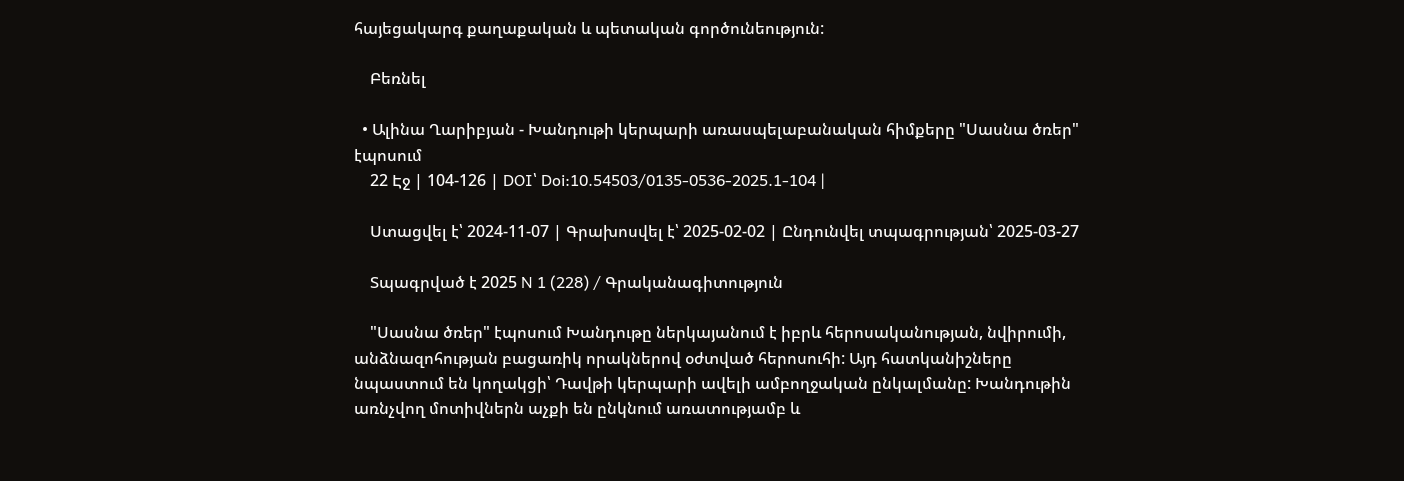հայեցակարգ քաղաքական և պետական գործունեություն:

    Բեռնել

  • Ալինա Ղարիբյան - Խանդութի կերպարի առասպելաբանական հիմքերը "Սասնա ծռեր" էպոսում
    22 Էջ | 104-126 | DOI՝ Doi:10.54503/0135-0536-2025.1-104 |

    Ստացվել է՝ 2024-11-07 | Գրախոսվել է՝ 2025-02-02 | Ընդունվել տպագրության՝ 2025-03-27

    Տպագրված է 2025 N 1 (228) / Գրականագիտություն

    "Սասնա ծռեր" էպոսում Խանդութը ներկայանում է իբրև հերոսականության, նվիրումի, անձնազոհության բացառիկ որակներով օժտված հերոսուհի: Այդ հատկանիշները նպաստում են կողակցի՝ Դավթի կերպարի ավելի ամբողջական ընկալմանը: Խանդութին առնչվող մոտիվներն աչքի են ընկնում առատությամբ և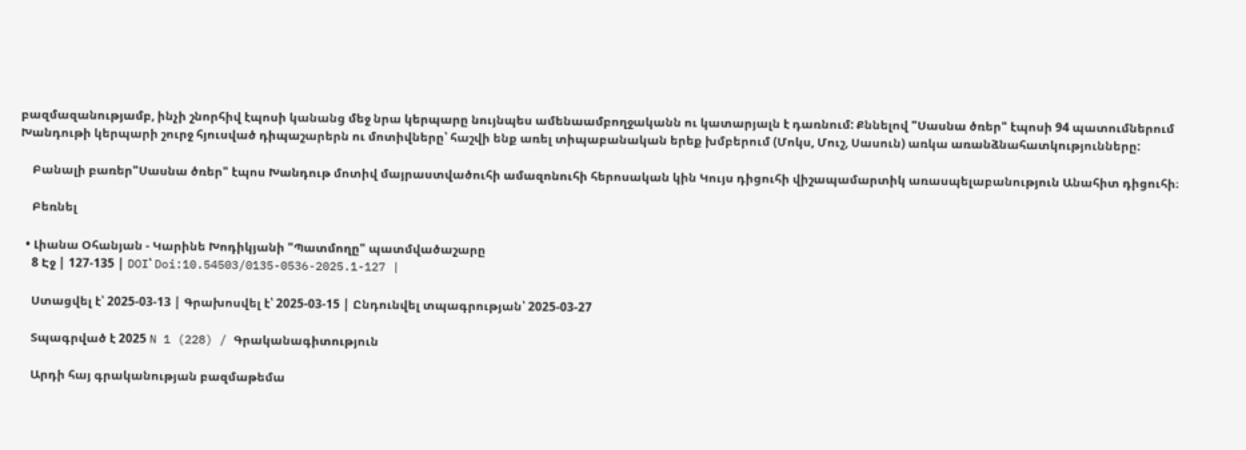բազմազանությամբ, ինչի շնորհիվ էպոսի կանանց մեջ նրա կերպարը նույնպես ամենաամբողջականն ու կատարյալն է դառնում: Քննելով "Սասնա ծռեր" էպոսի 94 պատումներում Խանդութի կերպարի շուրջ հյուսված դիպաշարերն ու մոտիվները՝ հաշվի ենք առել տիպաբանական երեք խմբերում (Մոկս, Մուշ, Սասուն) առկա առանձնահատկությունները:

    Բանալի բառեր"Սասնա ծռեր" էպոս Խանդութ մոտիվ մայրաստվածուհի ամազոնուհի հերոսական կին Կույս դիցուհի վիշապամարտիկ առասպելաբանություն Անահիտ դիցուհի։

    Բեռնել

  • Լիանա Օհանյան - Կարինե Խոդիկյանի "Պատմողը" պատմվածաշարը
    8 Էջ | 127-135 | DOI՝ Doi:10.54503/0135-0536-2025.1-127 |

    Ստացվել է՝ 2025-03-13 | Գրախոսվել է՝ 2025-03-15 | Ընդունվել տպագրության՝ 2025-03-27

    Տպագրված է 2025 N 1 (228) / Գրականագիտություն

    Արդի հայ գրականության բազմաթեմա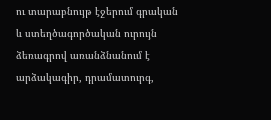ու տարաբնույթ էջերում գրական և ստեղծագործական ուրույն ձեռագրով առանձնանում է արձակագիր, դրամատուրգ,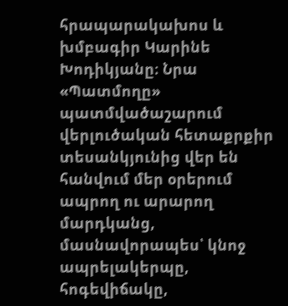հրապարակախոս և խմբագիր Կարինե Խոդիկյանը։ Նրա «Պատմողը» պատմվածաշարում վերլուծական հետաքրքիր տեսանկյունից վեր են հանվում մեր օրերում ապրող ու արարող մարդկանց, մասնավորապես՝ կնոջ ապրելակերպը, հոգեվիճակը,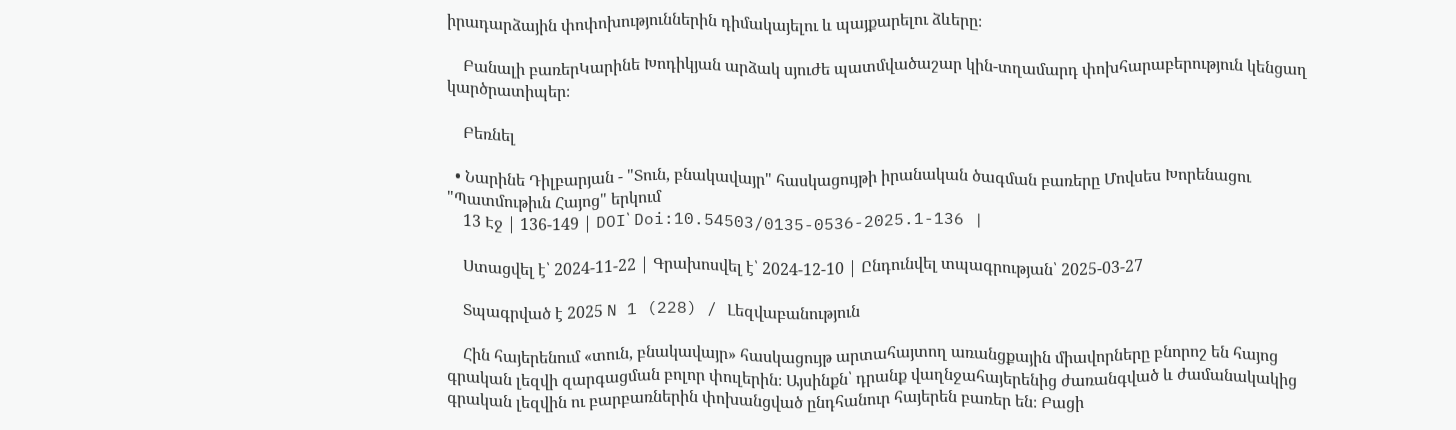իրադարձային փոփոխություններին դիմակայելու և պայքարելու ձևերը։

    Բանալի բառերԿարինե Խոդիկյան արձակ սյուժե պատմվածաշար կին-տղամարդ փոխհարաբերություն կենցաղ կարծրատիպեր։

    Բեռնել

  • Նարինե Դիլբարյան - "Տուն, բնակավայր" հասկացույթի իրանական ծագման բառերը Մովսես Խորենացու "Պատմութիւն Հայոց" երկում
    13 Էջ | 136-149 | DOI՝ Doi:10.54503/0135-0536-2025.1-136 |

    Ստացվել է՝ 2024-11-22 | Գրախոսվել է՝ 2024-12-10 | Ընդունվել տպագրության՝ 2025-03-27

    Տպագրված է 2025 N 1 (228) / Լեզվաբանություն

    Հին հայերենում «տուն, բնակավայր» հասկացույթ արտահայտող առանցքային միավորները բնորոշ են հայոց գրական լեզվի զարգացման բոլոր փուլերին։ Այսինքն՝ դրանք վաղնջահայերենից ժառանգված և ժամանակակից գրական լեզվին ու բարբառներին փոխանցված ընդհանուր հայերեն բառեր են։ Բացի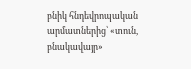բնիկ հնդեվրոպական արմատներից՝ «տուն, բնակավայր»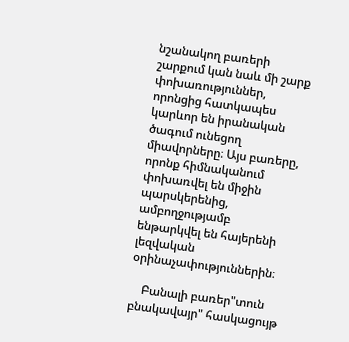նշանակող բառերի շարքում կան նաև մի շարք փոխառություններ, որոնցից հատկապես կարևոր են իրանական ծագում ունեցող միավորները։ Այս բառերը, որոնք հիմնականում փոխառվել են միջին պարսկերենից, ամբողջությամբ ենթարկվել են հայերենի լեզվական օրինաչափություններին։

    Բանալի բառեր"տուն բնակավայր" հասկացույթ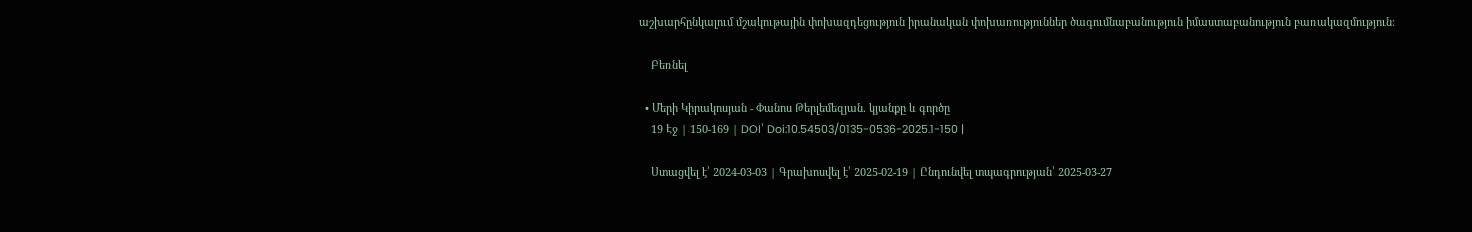աշխարհընկալում մշակութային փոխազդեցություն իրանական փոխառություններ ծագումնաբանություն իմաստաբանություն բառակազմություն։

    Բեռնել

  • Մերի Կիրակոսյան - Փանոս Թերլեմեզյան. կյանքը և գործը
    19 Էջ | 150-169 | DOI՝ Doi:10.54503/0135-0536-2025.1-150 |

    Ստացվել է՝ 2024-03-03 | Գրախոսվել է՝ 2025-02-19 | Ընդունվել տպագրության՝ 2025-03-27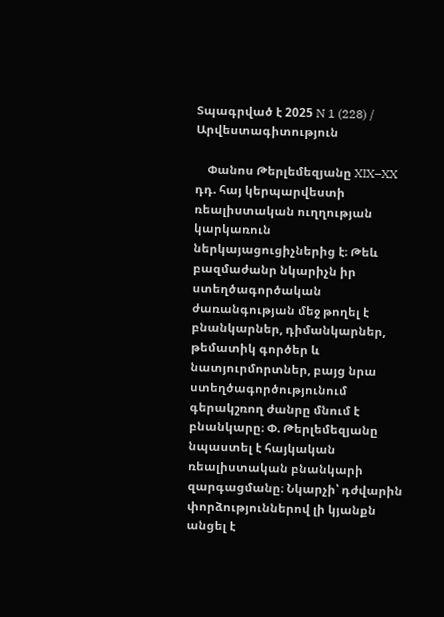Տպագրված է 2025 N 1 (228) / Արվեստագիտություն

    Փանոս Թերլեմեզյանը XIX–XX դդ. հայ կերպարվեստի ռեալիստական ուղղության կարկառուն ներկայացուցիչներից է։ Թեև բազմաժանր նկարիչն իր ստեղծագործական ժառանգության մեջ թողել է բնանկարներ, դիմանկարներ, թեմատիկ գործեր և նատյուրմորտներ, բայց նրա ստեղծագործությունում գերակշռող ժանրը մնում է բնանկարը։ Փ. Թերլեմեզյանը նպաստել է հայկական ռեալիստական բնանկարի զարգացմանը։ Նկարչի՝ դժվարին փորձություններով լի կյանքն անցել է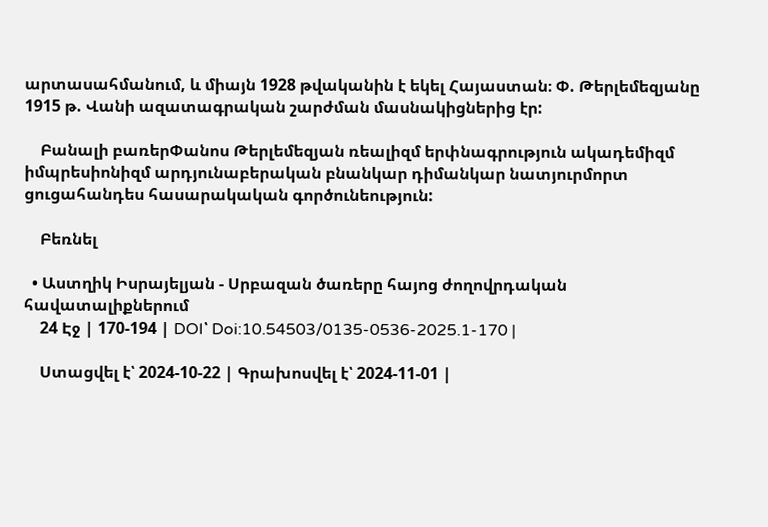արտասահմանում, և միայն 1928 թվականին է եկել Հայաստան։ Փ. Թերլեմեզյանը 1915 թ. Վանի ազատագրական շարժման մասնակիցներից էր:

    Բանալի բառերՓանոս Թերլեմեզյան ռեալիզմ երփնագրություն ակադեմիզմ իմպրեսիոնիզմ արդյունաբերական բնանկար դիմանկար նատյուրմորտ ցուցահանդես հասարակական գործունեություն:

    Բեռնել

  • Աստղիկ Իսրայելյան - Սրբազան ծառերը հայոց ժողովրդական հավատալիքներում
    24 Էջ | 170-194 | DOI՝ Doi:10.54503/0135-0536-2025.1-170 |

    Ստացվել է՝ 2024-10-22 | Գրախոսվել է՝ 2024-11-01 |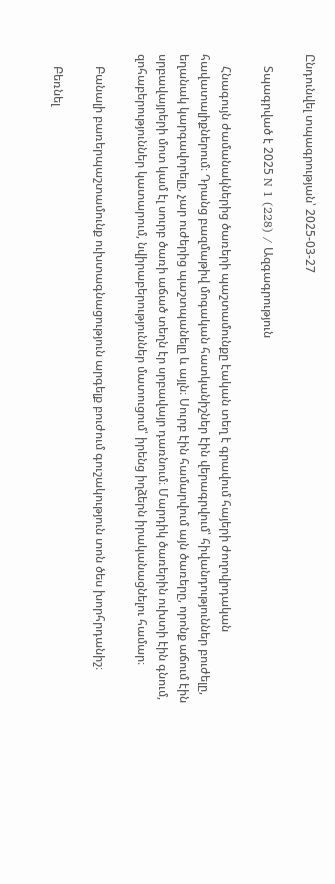Ընդունվել տպագրության՝ 2025-03-27

    Տպագրված է 2025 N 1 (228) / Ազգագրություն

    Հնագույն ժամանակներից ծառերի պաշտամունքը էական տեղ է գրավում հայերի ժողովրդական հավատալիքներում։ Դրանց բազմաթիվ մոգական հատկանիշներ էին վերագրվում՝ հիվանդություններ բուժելը, եղանակ կարգավորելը, չար ուժերից պաշտպանելը և այլն։ Սուրբ էին համարվում այն ծառերը, որոնք աճում էին սրբավայրերի մոտ կամ էլ սուրբ ծառի աճած տեղն էր սրբավայր դառնում։ Մարդիկ ծառերին ուխտի էին գնում, զոհաբերություններ կատարում, նվիրաբերություններ մատուցում՝ իրենց իղձերն իրականացնելու համար։

    Բանալի բառերպաշտամունք ուխտագնացություն արգելք բուժում գուշակություն տոն ծես խորհրդանիշ։

    Բեռնել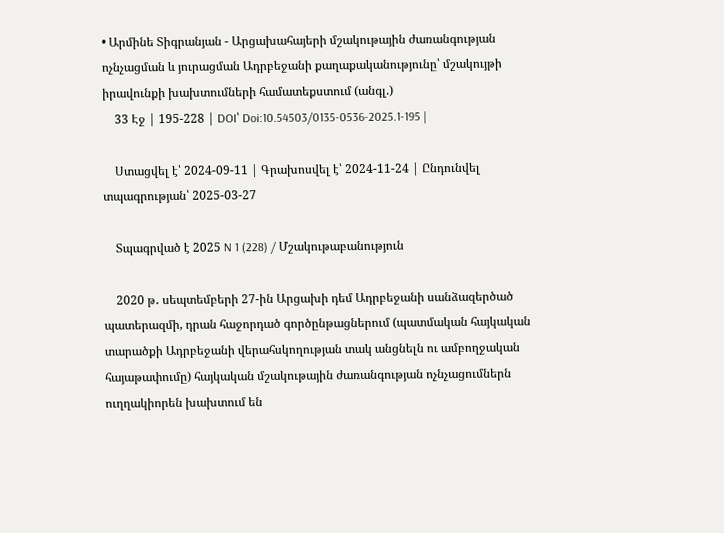• Արմինե Տիգրանյան - Արցախահայերի մշակութային ժառանգության ոչնչացման և յուրացման Ադրբեջանի քաղաքականությունը՝ մշակույթի իրավունքի խախտումների համատեքստում (անգլ.)
    33 Էջ | 195-228 | DOI՝ Doi:10.54503/0135-0536-2025.1-195 |

    Ստացվել է՝ 2024-09-11 | Գրախոսվել է՝ 2024-11-24 | Ընդունվել տպագրության՝ 2025-03-27

    Տպագրված է 2025 N 1 (228) / Մշակութաբանություն

    2020 թ․ սեպտեմբերի 27-ին Արցախի դեմ Ադրբեջանի սանձազերծած պատերազմի, դրան հաջորդած գործընթացներում (պատմական հայկական տարածքի Ադրբեջանի վերահսկողության տակ անցնելն ու ամբողջական հայաթափումը) հայկական մշակութային ժառանգության ոչնչացումներն ուղղակիորեն խախտում են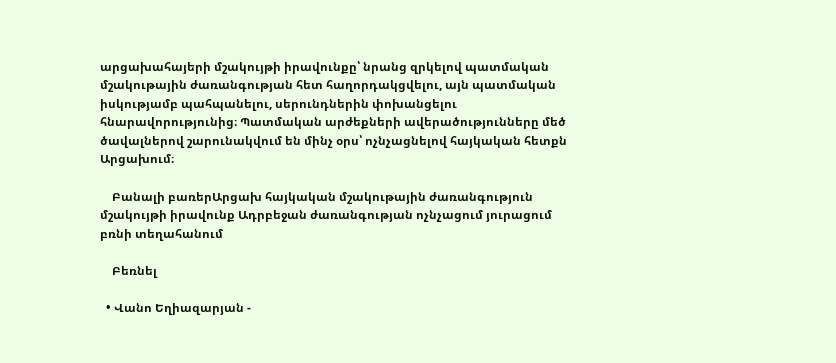արցախահայերի մշակույթի իրավունքը՝ նրանց զրկելով պատմական մշակութային ժառանգության հետ հաղորդակցվելու, այն պատմական իսկությամբ պահպանելու, սերունդներին փոխանցելու հնարավորությունից։ Պատմական արժեքների ավերածությունները մեծ ծավալներով շարունակվում են մինչ օրս՝ ոչնչացնելով հայկական հետքն Արցախում։

    Բանալի բառերԱրցախ հայկական մշակութային ժառանգություն մշակույթի իրավունք Ադրբեջան ժառանգության ոչնչացում յուրացում բռնի տեղահանում

    Բեռնել

  • Վանո Եղիազարյան -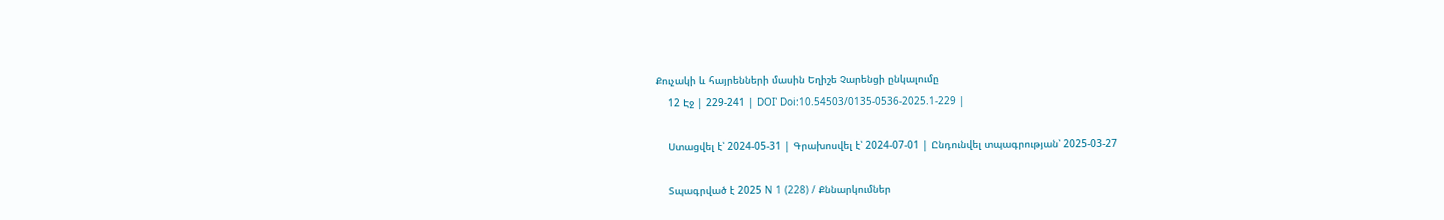Քուչակի և հայրենների մասին Եղիշե Չարենցի ընկալումը
    12 Էջ | 229-241 | DOI՝ Doi:10.54503/0135-0536-2025.1-229 |

    Ստացվել է՝ 2024-05-31 | Գրախոսվել է՝ 2024-07-01 | Ընդունվել տպագրության՝ 2025-03-27

    Տպագրված է 2025 N 1 (228) / Քննարկումներ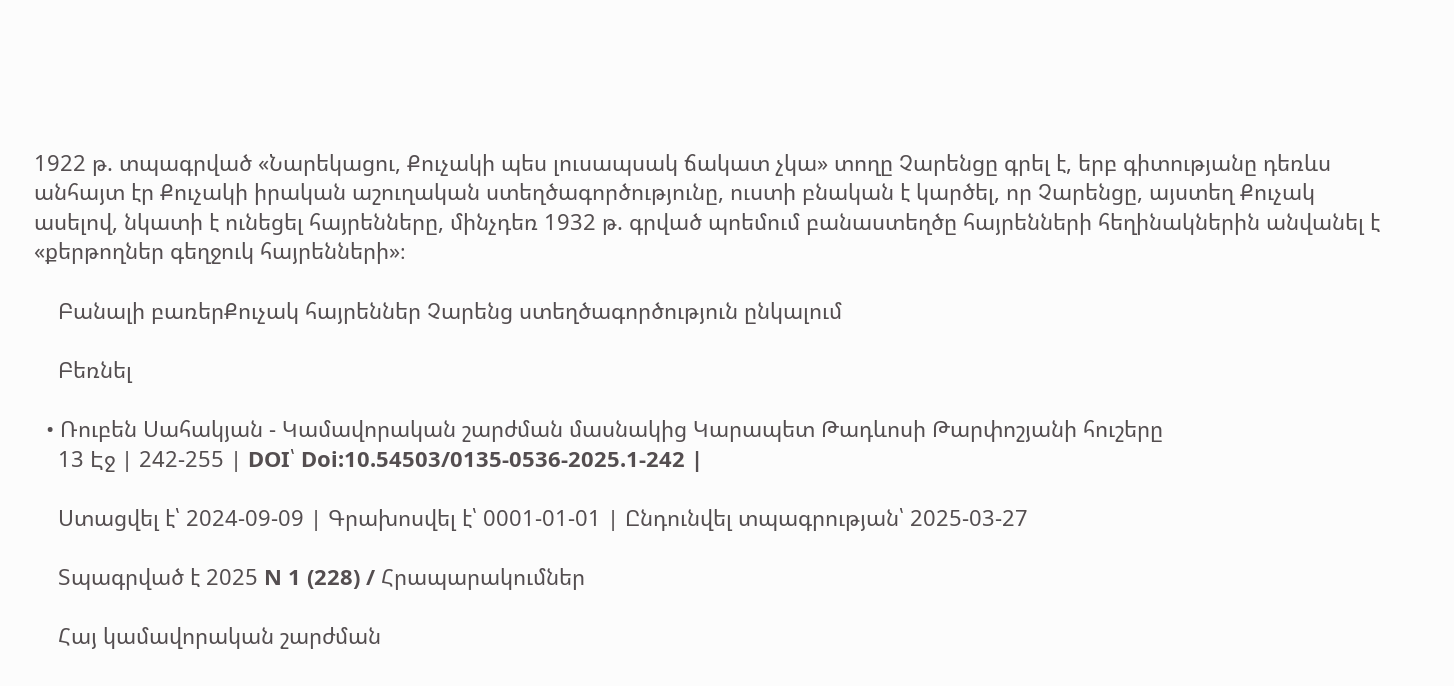1922 թ. տպագրված «Նարեկացու, Քուչակի պես լուսապսակ ճակատ չկա» տողը Չարենցը գրել է, երբ գիտությանը դեռևս անհայտ էր Քուչակի իրական աշուղական ստեղծագործությունը, ուստի բնական է կարծել, որ Չարենցը, այստեղ Քուչակ ասելով, նկատի է ունեցել հայրենները, մինչդեռ 1932 թ. գրված պոեմում բանաստեղծը հայրենների հեղինակներին անվանել է «քերթողներ գեղջուկ հայրենների»։

    Բանալի բառերՔուչակ հայրեններ Չարենց ստեղծագործություն ընկալում

    Բեռնել

  • Ռուբեն Սահակյան - Կամավորական շարժման մասնակից Կարապետ Թադևոսի Թարփոշյանի հուշերը
    13 Էջ | 242-255 | DOI՝ Doi:10.54503/0135-0536-2025.1-242 |

    Ստացվել է՝ 2024-09-09 | Գրախոսվել է՝ 0001-01-01 | Ընդունվել տպագրության՝ 2025-03-27

    Տպագրված է 2025 N 1 (228) / Հրապարակումներ

    Հայ կամավորական շարժման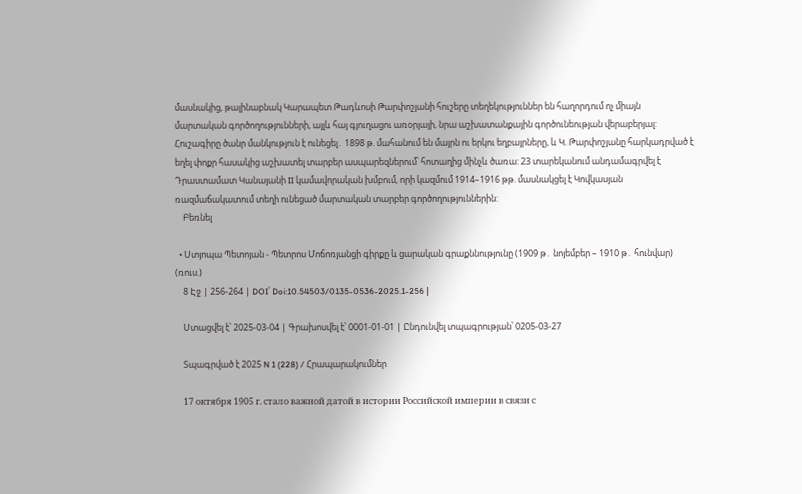մասնակից, թալինաբնակ Կարապետ Թադևոսի Թարփոշյանի հուշերը տեղեկություններ են հաղորդում ոչ միայն մարտական գործողությունների, այլև հայ գյուղացու առօրյայի, նրա աշխատանքային գործունեության վերաբերյալ: Հուշագիրը ծանր մանկություն է ունեցել․ 1898 թ. մահանում են մայրն ու երկու եղբայրները, և Կ. Թարփոշյանը հարկադրված է եղել փոքր հասակից աշխատել տարբեր ասպարեզներում՝ հոտաղից մինչև ծառա: 23 տարեկանում անդամագրվել է Դրաստամատ Կանայանի II կամավորական խմբում, որի կազմում 1914–1916 թթ. մասնակցել է Կովկասյան ռազմաճակատում տեղի ունեցած մարտական տարբեր գործողություններին:
    Բեռնել

  • Ստյոպա Պետոյան - Պետրոս Մոճոռյանցի գիրքը և ցարական գրաքննությունը (1909 թ․ նոյեմբեր – 1910 թ․ հունվար) (ռուս.)
    8 Էջ | 256-264 | DOI՝ Doi:10.54503/0135-0536-2025.1-256 |

    Ստացվել է՝ 2025-03-04 | Գրախոսվել է՝ 0001-01-01 | Ընդունվել տպագրության՝ 0205-03-27

    Տպագրված է 2025 N 1 (228) / Հրապարակումներ

    17 октября 1905 г. стало важной датой в истории Российской империи в связи с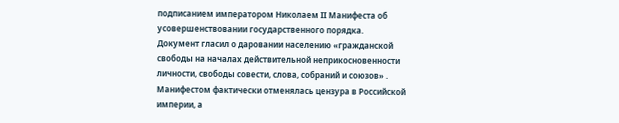подписанием императором Николаем II Манифеста об усовершенствовании государственного порядка. Документ гласил о даровании населению «гражданской свободы на началах действительной неприкосновенности личности, свободы совести, слова, собраний и союзов» . Манифестом фактически отменялась цензура в Российской империи, а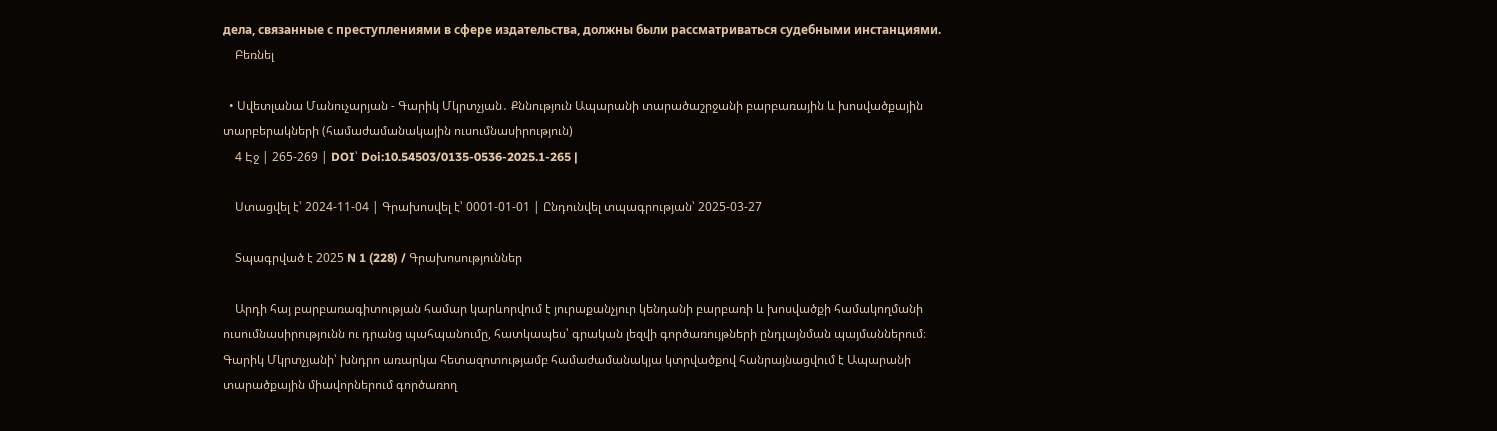дела, связанные с преступлениями в сфере издательства, должны были рассматриваться судебными инстанциями.
    Բեռնել

  • Սվետլանա Մանուչարյան - Գարիկ Մկրտչյան․ Քննություն Ապարանի տարածաշրջանի բարբառային և խոսվածքային տարբերակների (համաժամանակային ուսումնասիրություն)
    4 Էջ | 265-269 | DOI՝ Doi:10.54503/0135-0536-2025.1-265 |

    Ստացվել է՝ 2024-11-04 | Գրախոսվել է՝ 0001-01-01 | Ընդունվել տպագրության՝ 2025-03-27

    Տպագրված է 2025 N 1 (228) / Գրախոսություններ

    Արդի հայ բարբառագիտության համար կարևորվում է յուրաքանչյուր կենդանի բարբառի և խոսվածքի համակողմանի ուսումնասիրությունն ու դրանց պահպանումը, հատկապես՝ գրական լեզվի գործառույթների ընդլայնման պայմաններում։ Գարիկ Մկրտչյանի՝ խնդրո առարկա հետազոտությամբ համաժամանակյա կտրվածքով հանրայնացվում է Ապարանի տարածքային միավորներում գործառող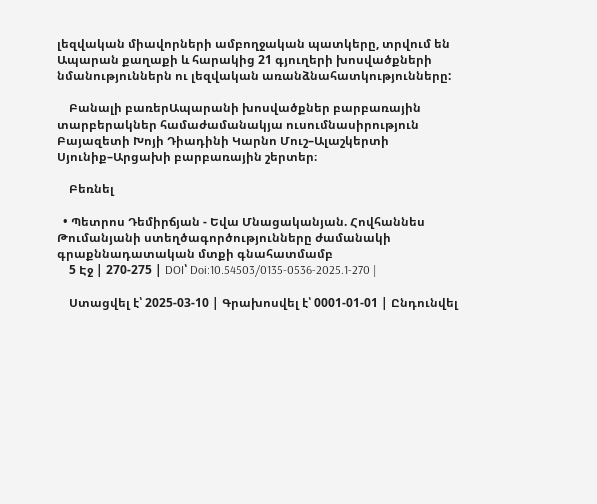լեզվական միավորների ամբողջական պատկերը, տրվում են Ապարան քաղաքի և հարակից 21 գյուղերի խոսվածքների նմանություններն ու լեզվական առանձնահատկությունները:

    Բանալի բառերԱպարանի խոսվածքներ բարբառային տարբերակներ համաժամանակյա ուսումնասիրություն Բայազետի Խոյի Դիադինի Կարնո Մուշ–Ալաշկերտի Սյունիք–Արցախի բարբառային շերտեր։

    Բեռնել

  • Պետրոս Դեմիրճյան - Եվա Մնացականյան. Հովհաննես Թումանյանի ստեղծագործությունները ժամանակի գրաքննադատական մտքի գնահատմամբ
    5 Էջ | 270-275 | DOI՝ Doi:10.54503/0135-0536-2025.1-270 |

    Ստացվել է՝ 2025-03-10 | Գրախոսվել է՝ 0001-01-01 | Ընդունվել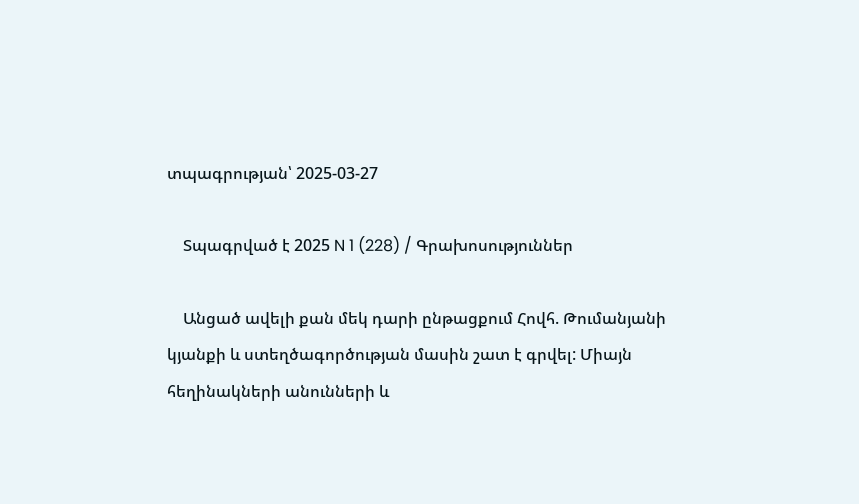տպագրության՝ 2025-03-27

    Տպագրված է 2025 N 1 (228) / Գրախոսություններ

    Անցած ավելի քան մեկ դարի ընթացքում Հովհ. Թումանյանի կյանքի և ստեղծագործության մասին շատ է գրվել: Միայն հեղինակների անունների և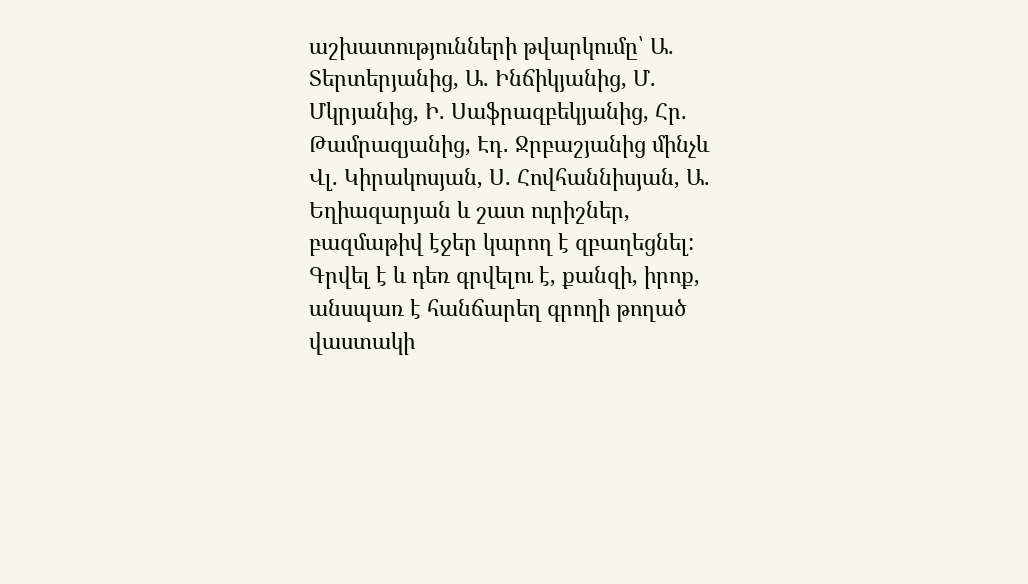աշխատությունների թվարկումը՝ Ա. Տերտերյանից, Ա. Ինճիկյանից, Մ. Մկրյանից, Ի. Սաֆրազբեկյանից, Հր. Թամրազյանից, Էդ․ Ջրբաշյանից մինչև Վլ. Կիրակոսյան, Ս. Հովհաննիսյան, Ա. Եղիազարյան և շատ ուրիշներ, բազմաթիվ էջեր կարող է զբաղեցնել: Գրվել է և դեռ գրվելու է, քանզի, իրոք, անսպառ է հանճարեղ գրողի թողած վաստակի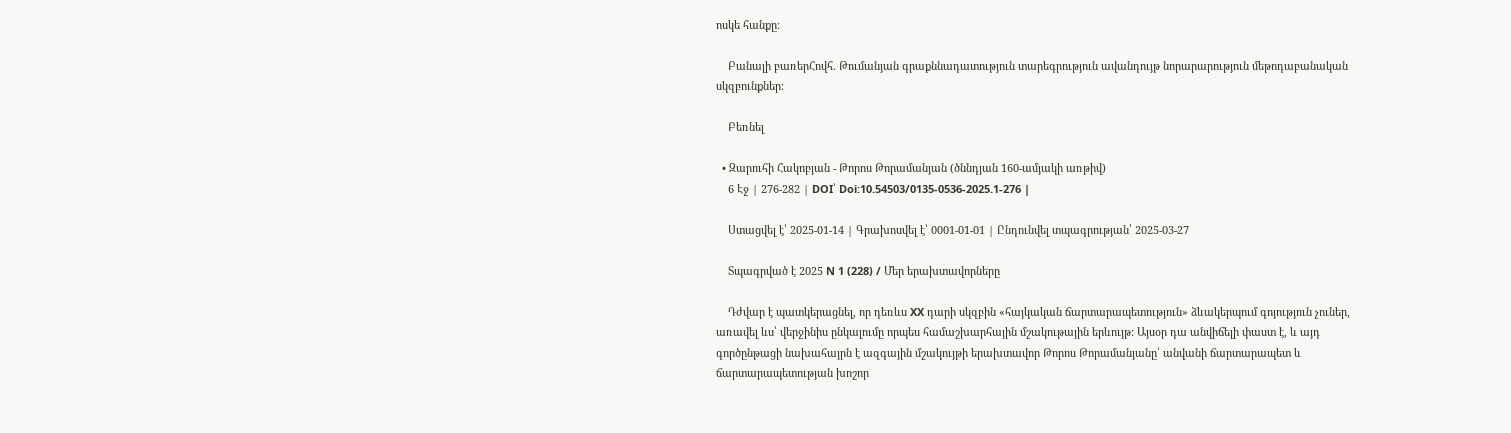ոսկե հանքը:

    Բանալի բառերՀովհ. Թումանյան գրաքննադատություն տարեգրություն ավանդույթ նորարարություն մեթոդաբանական սկզբունքներ:

    Բեռնել

  • Զարուհի Հակոբյան - Թորոս Թորամանյան (ծննդյան 160-ամյակի առթիվ)
    6 Էջ | 276-282 | DOI՝ Doi:10.54503/0135-0536-2025.1-276 |

    Ստացվել է՝ 2025-01-14 | Գրախոսվել է՝ 0001-01-01 | Ընդունվել տպագրության՝ 2025-03-27

    Տպագրված է 2025 N 1 (228) / Մեր երախտավորները

    Դժվար է պատկերացնել, որ դեռևս XX դարի սկզբին «հայկական ճարտարապետություն» ձևակերպում գոյություն չուներ, առավել ևս՝ վերջինիս ընկալումը որպես համաշխարհային մշակութային երևույթ: Այսօր դա անվիճելի փաստ է, և այդ գործընթացի նախահայրն է ազգային մշակույթի երախտավոր Թորոս Թորամանյանը՝ անվանի ճարտարապետ և ճարտարապետության խոշոր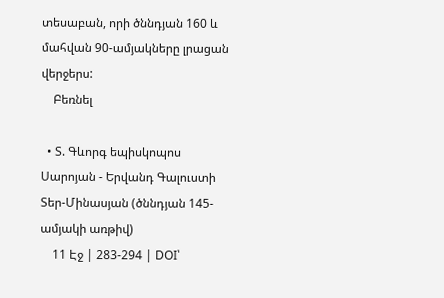տեսաբան, որի ծննդյան 160 և մահվան 90-ամյակները լրացան վերջերս:
    Բեռնել

  • Տ. Գևորգ եպիսկոպոս Սարոյան - Երվանդ Գալուստի Տեր-Մինասյան (ծննդյան 145-ամյակի առթիվ)
    11 Էջ | 283-294 | DOI՝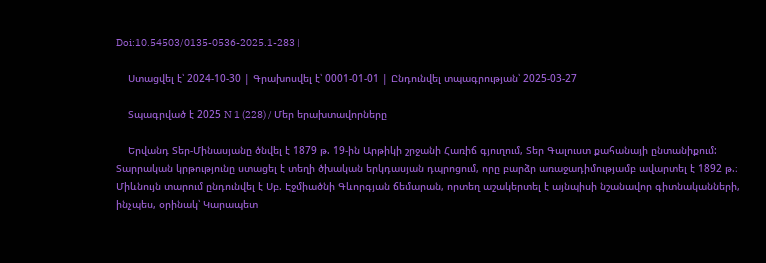Doi:10.54503/0135-0536-2025.1-283 |

    Ստացվել է՝ 2024-10-30 | Գրախոսվել է՝ 0001-01-01 | Ընդունվել տպագրության՝ 2025-03-27

    Տպագրված է 2025 N 1 (228) / Մեր երախտավորները

    Երվանդ Տեր-Մինասյանը ծնվել է 1879 թ. 19-ին Արթիկի շրջանի Հառիճ գյուղում, Տեր Գալուստ քահանայի ընտանիքում: Տարրական կրթությունը ստացել է տեղի ծխական երկդասյան դպրոցում, որը բարձր առաջադիմությամբ ավարտել է 1892 թ.։ Միևնույն տարում ընդունվել է Սբ. Էջմիածնի Գևորգյան ճեմարան, որտեղ աշակերտել է այնպիսի նշանավոր գիտնականների, ինչպես, օրինակ՝ Կարապետ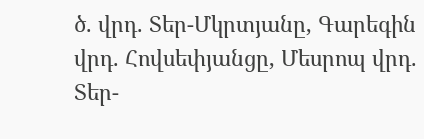ծ. վրդ. Տեր-Մկրտյանը, Գարեգին վրդ. Հովսեփյանցը, Մեսրոպ վրդ. Տեր-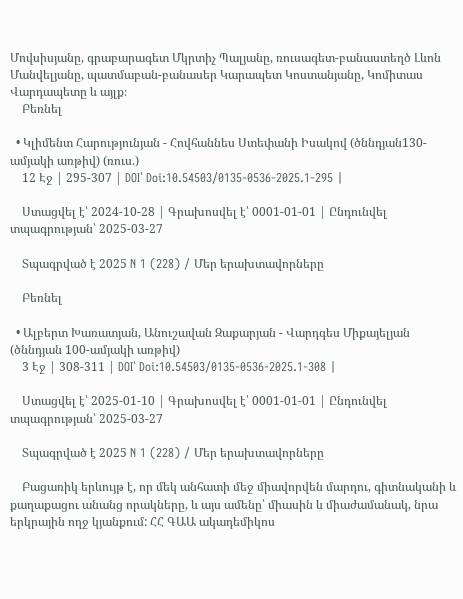Մովսիսյանը, գրաբարագետ Մկրտիչ Պալյանը, ռուսագետ-բանաստեղծ Լևոն Մանվելյանը, պատմաբան-բանասեր Կարապետ Կոստանյանը, Կոմիտաս Վարդապետը և այլք։
    Բեռնել

  • Կլիմենտ Հարությունյան - Հովհաննես Ստեփանի Իսակով (ծննդյան130-ամյակի առթիվ) (ռուս.)
    12 Էջ | 295-307 | DOI՝ Doi:10.54503/0135-0536-2025.1-295 |

    Ստացվել է՝ 2024-10-28 | Գրախոսվել է՝ 0001-01-01 | Ընդունվել տպագրության՝ 2025-03-27

    Տպագրված է 2025 N 1 (228) / Մեր երախտավորները

    Բեռնել

  • Ալբերտ Խառատյան, Անուշավան Զաքարյան - Վարդգես Միքայելյան (ծննդյան 100-ամյակի առթիվ)
    3 Էջ | 308-311 | DOI՝ Doi:10.54503/0135-0536-2025.1-308 |

    Ստացվել է՝ 2025-01-10 | Գրախոսվել է՝ 0001-01-01 | Ընդունվել տպագրության՝ 2025-03-27

    Տպագրված է 2025 N 1 (228) / Մեր երախտավորները

    Բացառիկ երևույթ է, որ մեկ անհատի մեջ միավորվեն մարդու, գիտնականի և քաղաքացու անանց որակները, և այս ամենը՝ միասին և միաժամանակ, նրա երկրային ողջ կյանքում: ՀՀ ԳԱԱ ակադեմիկոս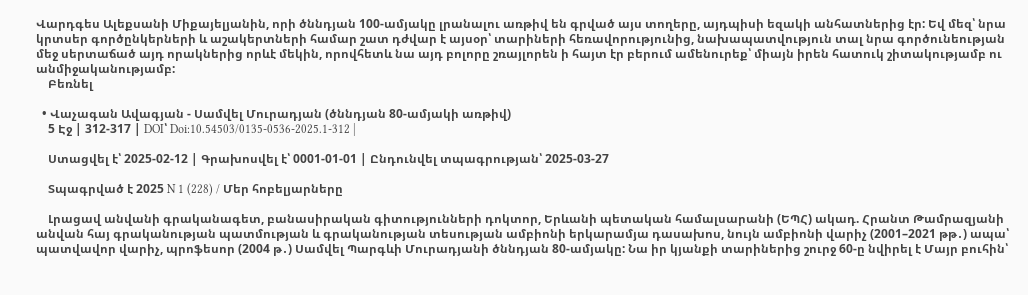Վարդգես Ալեքսանի Միքայելյանին, որի ծննդյան 100-ամյակը լրանալու առթիվ են գրված այս տողերը, այդպիսի եզակի անհատներից էր: Եվ մեզ՝ նրա կրտսեր գործընկերների և աշակերտների համար շատ դժվար է այսօր՝ տարիների հեռավորությունից, նախապատվություն տալ նրա գործունեության մեջ սերտաճած այդ որակներից որևէ մեկին, որովհետև նա այդ բոլորը շռայլորեն ի հայտ էր բերում ամենուրեք՝ միայն իրեն հատուկ շիտակությամբ ու անմիջականությամբ:
    Բեռնել

  • Վաչագան Ավագյան - Սամվել Մուրադյան (ծննդյան 80-ամյակի առթիվ)
    5 Էջ | 312-317 | DOI՝ Doi:10.54503/0135-0536-2025.1-312 |

    Ստացվել է՝ 2025-02-12 | Գրախոսվել է՝ 0001-01-01 | Ընդունվել տպագրության՝ 2025-03-27

    Տպագրված է 2025 N 1 (228) / Մեր հոբելյարները

    Լրացավ անվանի գրականագետ, բանասիրական գիտությունների դոկտոր, Երևանի պետական համալսարանի (ԵՊՀ) ակադ. Հրանտ Թամրազյանի անվան հայ գրականության պատմության և գրականության տեսության ամբիոնի երկարամյա դասախոս, նույն ամբիոնի վարիչ (2001–2021 թթ․) ապա՝ պատվավոր վարիչ, պրոֆեսոր (2004 թ․) Սամվել Պարգևի Մուրադյանի ծննդյան 80-ամյակը: Նա իր կյանքի տարիներից շուրջ 60-ը նվիրել է Մայր բուհին՝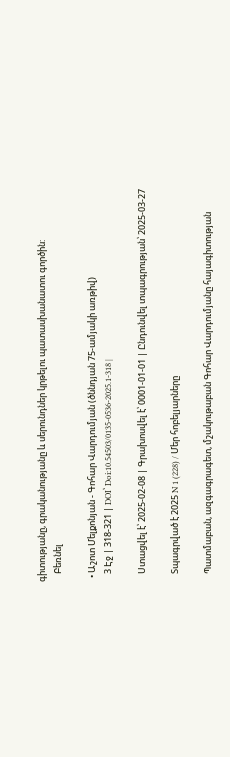գիտությանը, գրականությանը և սերունդներ կրթելու պատասխանատու գործին:
    Բեռնել

  • Աշոտ Մելքոնյան - Գոհար Վարդումյան (ծննդյան 75-ամյակի առթիվ)
    3 Էջ | 318-321 | DOI՝ Doi:10.54503/0135-0536-2025.1-318 |

    Ստացվել է՝ 2025-02-08 | Գրախոսվել է՝ 0001-01-01 | Ընդունվել տպագրության՝ 2025-03-27

    Տպագրված է 2025 N 1 (228) / Մեր հոբելյարները

    Պատմաբան, ազգագրագետ, մշակութաբան Գոհար Վարդումյանը հայագիտության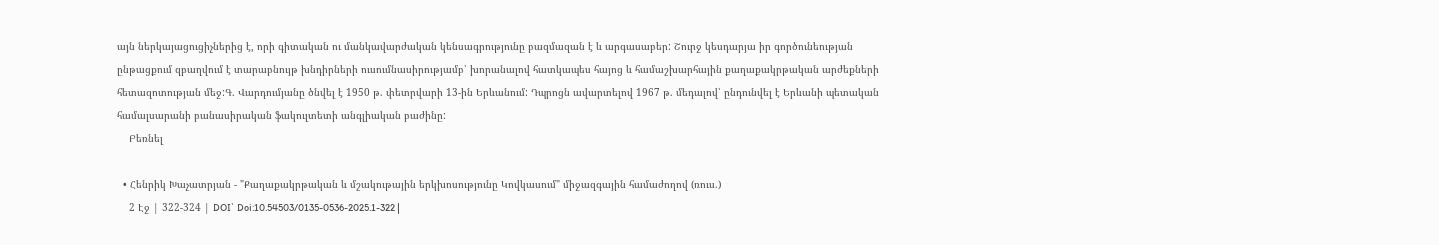այն ներկայացուցիչներից է, որի գիտական ու մանկավարժական կենսագրությունը բազմազան է և արգասաբեր: Շուրջ կեսդարյա իր գործունեության ընթացքում զբաղվում է տարաբնույթ խնդիրների ուսումնասիրությամբ՝ խորանալով հատկապես հայոց և համաշխարհային քաղաքակրթական արժեքների հետազոտության մեջ:Գ. Վարդումյանը ծնվել է 1950 թ. փետրվարի 13-ին Երևանում: Դպրոցն ավարտելով 1967 թ. մեդալով՝ ընդունվել է Երևանի պետական համալսարանի բանասիրական ֆակուլտետի անգլիական բաժինը:
    Բեռնել

  • Հենրիկ Խաչատրյան - "Քաղաքակրթական և մշակութային երկխոսությունը Կովկասում" միջազգային համաժողով (ռուս.)
    2 Էջ | 322-324 | DOI՝ Doi:10.54503/0135-0536-2025.1-322 |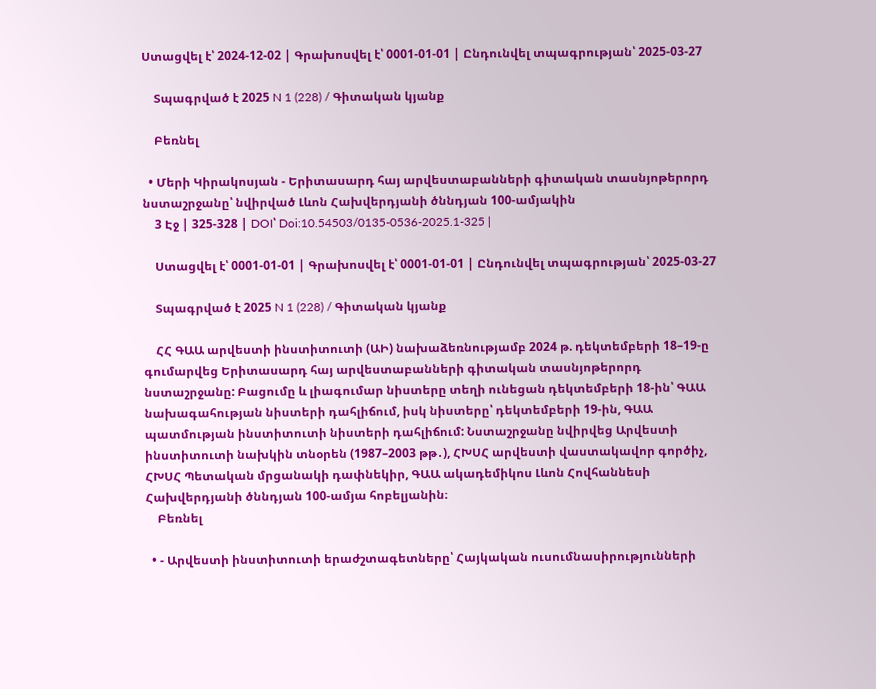Ստացվել է՝ 2024-12-02 | Գրախոսվել է՝ 0001-01-01 | Ընդունվել տպագրության՝ 2025-03-27

    Տպագրված է 2025 N 1 (228) / Գիտական կյանք

    Բեռնել

  • Մերի Կիրակոսյան - Երիտասարդ հայ արվեստաբանների գիտական տասնյոթերորդ նստաշրջանը՝ նվիրված Լևոն Հախվերդյանի ծննդյան 100-ամյակին
    3 Էջ | 325-328 | DOI՝ Doi:10.54503/0135-0536-2025.1-325 |

    Ստացվել է՝ 0001-01-01 | Գրախոսվել է՝ 0001-01-01 | Ընդունվել տպագրության՝ 2025-03-27

    Տպագրված է 2025 N 1 (228) / Գիտական կյանք

    ՀՀ ԳԱԱ արվեստի ինստիտուտի (ԱԻ) նախաձեռնությամբ 2024 թ. դեկտեմբերի 18–19-ը գումարվեց Երիտասարդ հայ արվեստաբանների գիտական տասնյոթերորդ նստաշրջանը: Բացումը և լիագումար նիստերը տեղի ունեցան դեկտեմբերի 18-ին՝ ԳԱԱ նախագահության նիստերի դահլիճում, իսկ նիստերը՝ դեկտեմբերի 19-ին, ԳԱԱ պատմության ինստիտուտի նիստերի դահլիճում: Նստաշրջանը նվիրվեց Արվեստի ինստիտուտի նախկին տնօրեն (1987–2003 թթ․), ՀԽՍՀ արվեստի վաստակավոր գործիչ, ՀԽՍՀ Պետական մրցանակի դափնեկիր, ԳԱԱ ակադեմիկոս Լևոն Հովհաննեսի Հախվերդյանի ծննդյան 100-ամյա հոբելյանին։
    Բեռնել

  • - Արվեստի ինստիտուտի երաժշտագետները՝ Հայկական ուսումնասիրությունների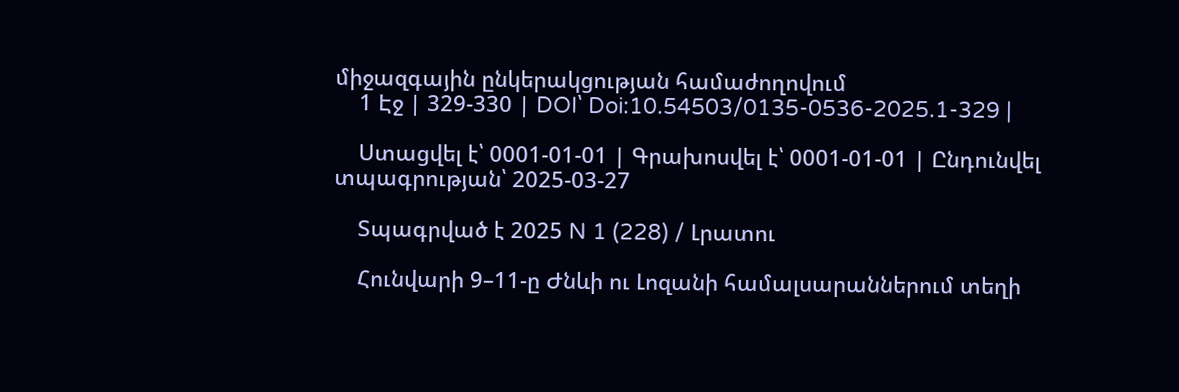միջազգային ընկերակցության համաժողովում
    1 Էջ | 329-330 | DOI՝ Doi:10.54503/0135-0536-2025.1-329 |

    Ստացվել է՝ 0001-01-01 | Գրախոսվել է՝ 0001-01-01 | Ընդունվել տպագրության՝ 2025-03-27

    Տպագրված է 2025 N 1 (228) / Լրատու

    Հունվարի 9–11-ը Ժնևի ու Լոզանի համալսարաններում տեղի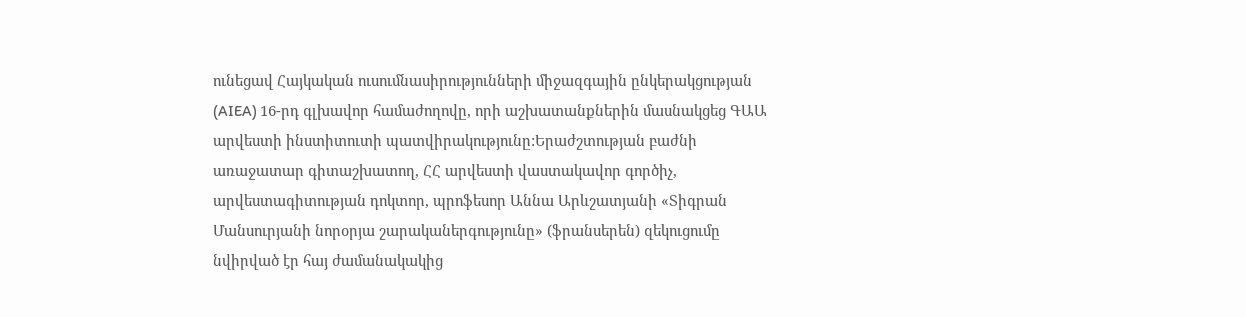ունեցավ Հայկական ուսումնասիրությունների միջազգային ընկերակցության (AIEA) 16-րդ գլխավոր համաժողովը, որի աշխատանքներին մասնակցեց ԳԱԱ արվեստի ինստիտուտի պատվիրակությունը:Երաժշտության բաժնի առաջատար գիտաշխատող, ՀՀ արվեստի վաստակավոր գործիչ, արվեստագիտության դոկտոր, պրոֆեսոր Աննա Արևշատյանի «Տիգրան Մանսուրյանի նորօրյա շարականերգությունը» (ֆրանսերեն) զեկուցումը նվիրված էր հայ ժամանակակից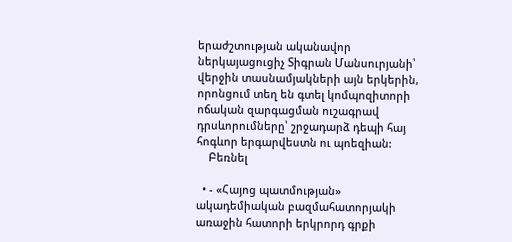երաժշտության ականավոր ներկայացուցիչ Տիգրան Մանսուրյանի՝ վերջին տասնամյակների այն երկերին, որոնցում տեղ են գտել կոմպոզիտորի ոճական զարգացման ուշագրավ դրսևորումները՝ շրջադարձ դեպի հայ հոգևոր երգարվեստն ու պոեզիան:
    Բեռնել

  • - «Հայոց պատմության» ակադեմիական բազմահատորյակի առաջին հատորի երկրորդ գրքի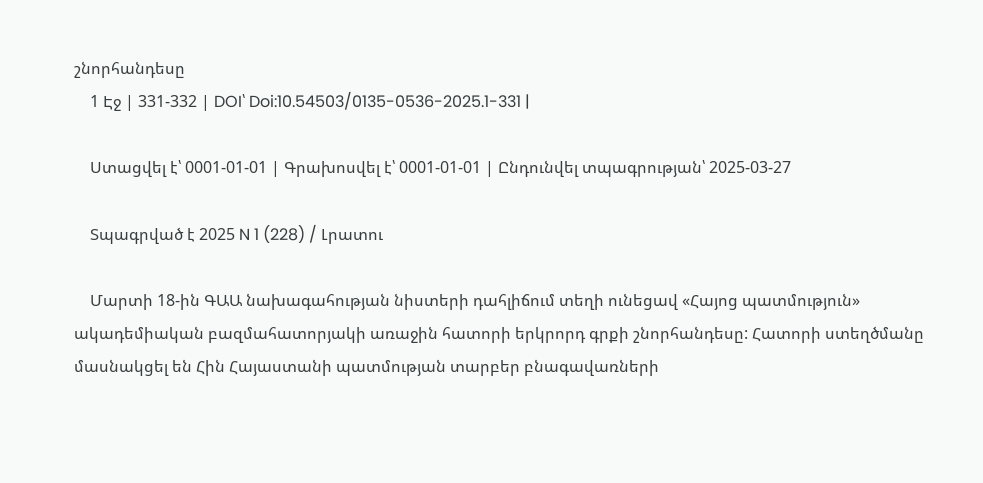շնորհանդեսը
    1 Էջ | 331-332 | DOI՝ Doi:10.54503/0135-0536-2025.1-331 |

    Ստացվել է՝ 0001-01-01 | Գրախոսվել է՝ 0001-01-01 | Ընդունվել տպագրության՝ 2025-03-27

    Տպագրված է 2025 N 1 (228) / Լրատու

    Մարտի 18-ին ԳԱԱ նախագահության նիստերի դահլիճում տեղի ունեցավ «Հայոց պատմություն» ակադեմիական բազմահատորյակի առաջին հատորի երկրորդ գրքի շնորհանդեսը: Հատորի ստեղծմանը մասնակցել են Հին Հայաստանի պատմության տարբեր բնագավառների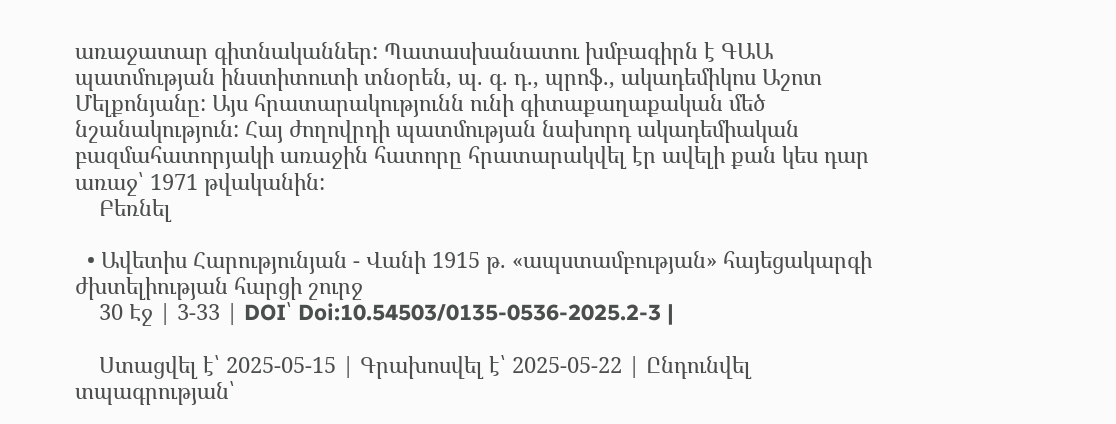առաջատար գիտնականներ: Պատասխանատու խմբագիրն է ԳԱԱ պատմության ինստիտուտի տնօրեն, պ. գ. դ., պրոֆ., ակադեմիկոս Աշոտ Մելքոնյանը: Այս հրատարակությունն ունի գիտաքաղաքական մեծ նշանակություն: Հայ ժողովրդի պատմության նախորդ ակադեմիական բազմահատորյակի առաջին հատորը հրատարակվել էր ավելի քան կես դար առաջ՝ 1971 թվականին:
    Բեռնել

  • Ավետիս Հարությունյան - Վանի 1915 թ. «ապստամբության» հայեցակարգի ժխտելիության հարցի շուրջ
    30 Էջ | 3-33 | DOI՝ Doi:10.54503/0135-0536-2025.2-3 |

    Ստացվել է՝ 2025-05-15 | Գրախոսվել է՝ 2025-05-22 | Ընդունվել տպագրության՝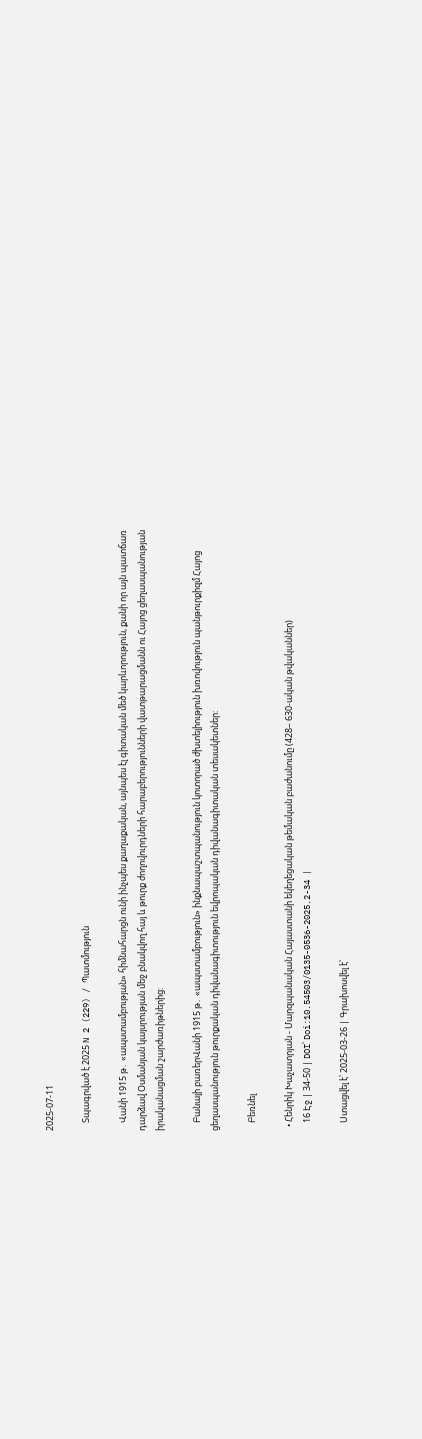2025-07-11

    Տպագրված է 2025 N 2 (229) / Պատմություն

    Վանի 1915 թ․ «ապստամբության» հիմնահարցն ունի ինչպես քաղաքական, այնպես էլ գիտական մեծ կարևորություն, քանի որ այն պատճառ դարձավ Օսմանյան կայսրության մեջ բնակվող հայ և թուրք ժողովուրդների հարաբերությունների վատթարացմանն ու Հայոց ցեղասպանության իրականացման շարժառիթներից:

    Բանալի բառերՎանի 1915 թ․ «ապստամբություն» ինքնապաշտպանություն կոտորած ժխտելիություն խռովություն պանթուրքիզմ Հայոց ցեղասպանություն թուրքական դիվանագիտություն եվրոպական դիվանագիտական տեսակետներ:

    Բեռնել

  • Հենրիկ Խաչատրյան - Մարզպանական Հայաստանի եկեղեցական թեմական բաժանումը (428– 630-ական թվականներ)
    16 Էջ | 34-50 | DOI՝ Doi:10.54503/0135-0536-2025.2-34 |

    Ստացվել է՝ 2025-03-26 | Գրախոսվել է՝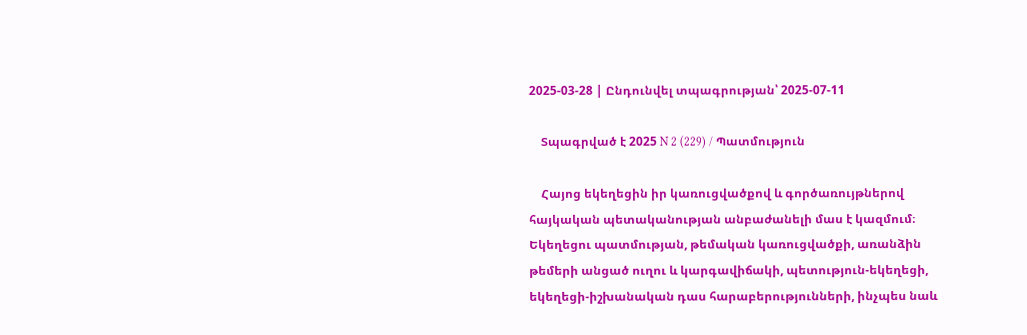2025-03-28 | Ընդունվել տպագրության՝ 2025-07-11

    Տպագրված է 2025 N 2 (229) / Պատմություն

    Հայոց եկեղեցին իր կառուցվածքով և գործառույթներով հայկական պետականության անբաժանելի մաս է կազմում։ Եկեղեցու պատմության, թեմական կառուցվածքի, առանձին թեմերի անցած ուղու և կարգավիճակի, պետություն-եկեղեցի, եկեղեցի-իշխանական դաս հարաբերությունների, ինչպես նաև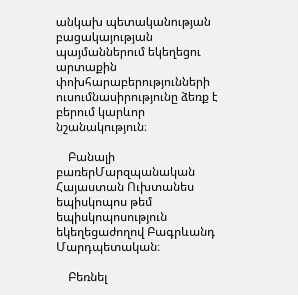անկախ պետականության բացակայության պայմաններում եկեղեցու արտաքին փոխհարաբերությունների ուսումնասիրությունը ձեռք է բերում կարևոր նշանակություն։

    Բանալի բառերՄարզպանական Հայաստան Ուխտանես եպիսկոպոս թեմ եպիսկոպոսություն եկեղեցաժողով Բագրևանդ Մարդպետական։

    Բեռնել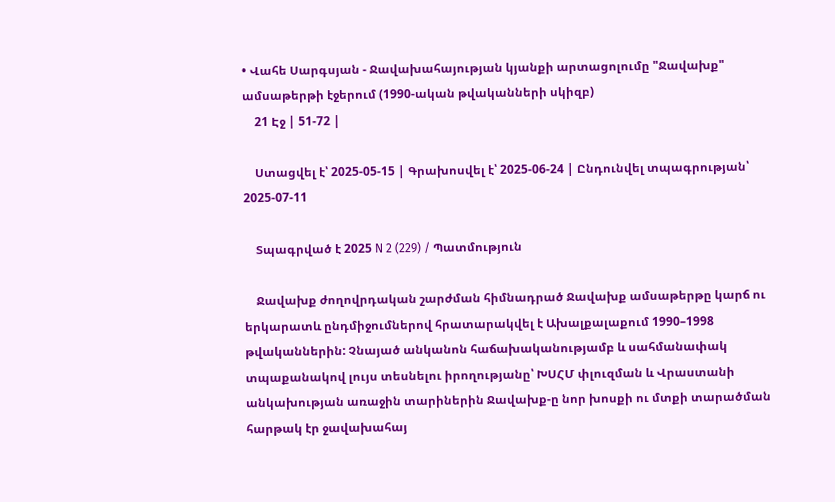• Վահե Սարգսյան - Ջավախահայության կյանքի արտացոլումը "Ջավախք" ամսաթերթի էջերում (1990-ական թվականների սկիզբ)
    21 Էջ | 51-72 |

    Ստացվել է՝ 2025-05-15 | Գրախոսվել է՝ 2025-06-24 | Ընդունվել տպագրության՝ 2025-07-11

    Տպագրված է 2025 N 2 (229) / Պատմություն

    Ջավախք ժողովրդական շարժման հիմնադրած Ջավախք ամսաթերթը կարճ ու երկարատև ընդմիջումներով հրատարակվել է Ախալքալաքում 1990–1998 թվականներին: Չնայած անկանոն հաճախականությամբ և սահմանափակ տպաքանակով լույս տեսնելու իրողությանը՝ ԽՍՀՄ փլուզման և Վրաստանի անկախության առաջին տարիներին Ջավախք-ը նոր խոսքի ու մտքի տարածման հարթակ էր ջավախահայ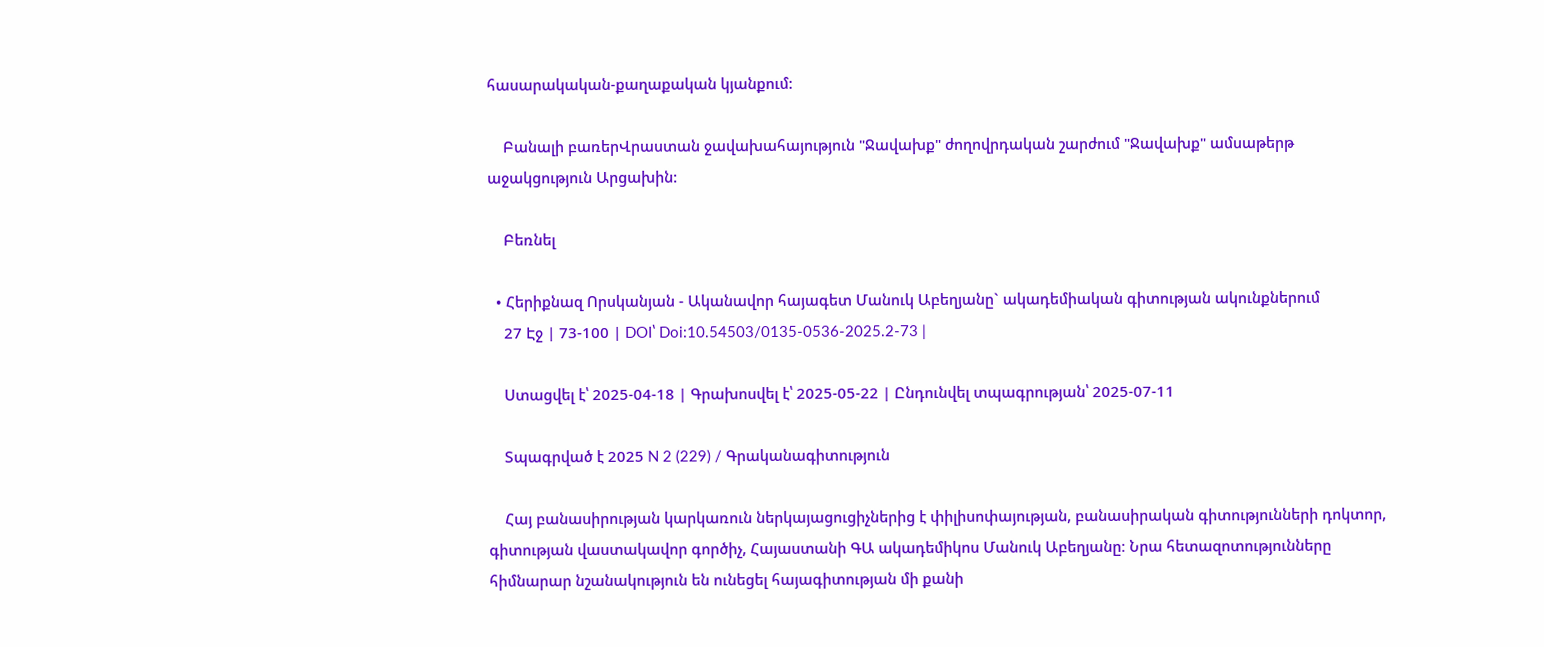հասարակական-քաղաքական կյանքում:

    Բանալի բառերՎրաստան ջավախահայություն "Ջավախք" ժողովրդական շարժում "Ջավախք" ամսաթերթ աջակցություն Արցախին:

    Բեռնել

  • Հերիքնազ Որսկանյան - Ականավոր հայագետ Մանուկ Աբեղյանը` ակադեմիական գիտության ակունքներում
    27 Էջ | 73-100 | DOI՝ Doi:10.54503/0135-0536-2025.2-73 |

    Ստացվել է՝ 2025-04-18 | Գրախոսվել է՝ 2025-05-22 | Ընդունվել տպագրության՝ 2025-07-11

    Տպագրված է 2025 N 2 (229) / Գրականագիտություն

    Հայ բանասիրության կարկառուն ներկայացուցիչներից է փիլիսոփայության, բանասիրական գիտությունների դոկտոր, գիտության վաստակավոր գործիչ, Հայաստանի ԳԱ ակադեմիկոս Մանուկ Աբեղյանը։ Նրա հետազոտությունները հիմնարար նշանակություն են ունեցել հայագիտության մի քանի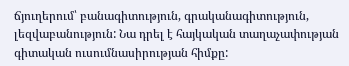ճյուղերում՝ բանագիտություն, գրականագիտություն, լեզվաբանություն: Նա դրել է հայկական տաղաչափության գիտական ուսումնասիրության հիմքը: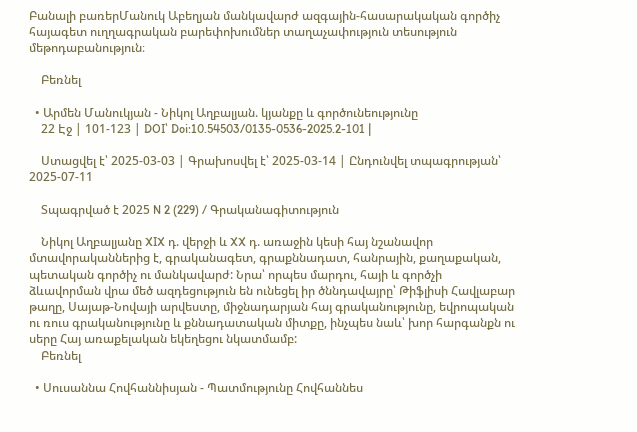Բանալի բառերՄանուկ Աբեղյան մանկավարժ ազգային-հասարակական գործիչ հայագետ ուղղագրական բարեփոխումներ տաղաչափություն տեսություն մեթոդաբանություն։

    Բեռնել

  • Արմեն Մանուկյան - Նիկոլ Աղբալյան. կյանքը և գործունեությունը
    22 Էջ | 101-123 | DOI՝ Doi:10.54503/0135-0536-2025.2-101 |

    Ստացվել է՝ 2025-03-03 | Գրախոսվել է՝ 2025-03-14 | Ընդունվել տպագրության՝ 2025-07-11

    Տպագրված է 2025 N 2 (229) / Գրականագիտություն

    Նիկոլ Աղբալյանը XIX դ. վերջի և XX դ. առաջին կեսի հայ նշանավոր մտավորականներից է, գրականագետ, գրաքննադատ, հանրային, քաղաքական, պետական գործիչ ու մանկավարժ: Նրա՝ որպես մարդու, հայի և գործչի ձևավորման վրա մեծ ազդեցություն են ունեցել իր ծննդավայրը՝ Թիֆլիսի Հավլաբար թաղը, Սայաթ-Նովայի արվեստը, միջնադարյան հայ գրականությունը, եվրոպական ու ռուս գրականությունը և քննադատական միտքը, ինչպես նաև՝ խոր հարգանքն ու սերը Հայ առաքելական եկեղեցու նկատմամբ:
    Բեռնել

  • Սուսաննա Հովհաննիսյան - Պատմությունը Հովհաննես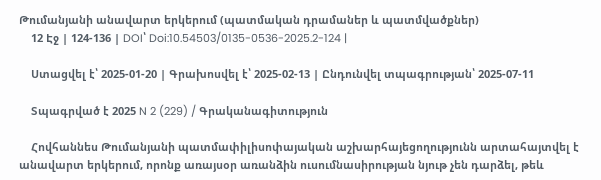Թումանյանի անավարտ երկերում (պատմական դրամաներ և պատմվածքներ)
    12 Էջ | 124-136 | DOI՝ Doi:10.54503/0135-0536-2025.2-124 |

    Ստացվել է՝ 2025-01-20 | Գրախոսվել է՝ 2025-02-13 | Ընդունվել տպագրության՝ 2025-07-11

    Տպագրված է 2025 N 2 (229) / Գրականագիտություն

    Հովհաննես Թումանյանի պատմափիլիսոփայական աշխարհայեցողությունն արտահայտվել է անավարտ երկերում, որոնք առայսօր առանձին ուսումնասիրության նյութ չեն դարձել, թեև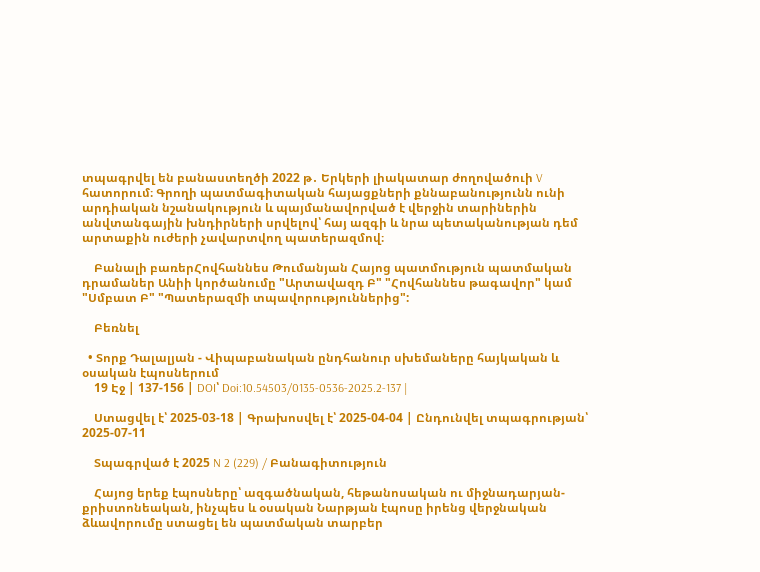տպագրվել են բանաստեղծի 2022 թ․ Երկերի լիակատար ժողովածուի V հատորում։ Գրողի պատմագիտական հայացքների քննաբանությունն ունի արդիական նշանակություն և պայմանավորված է վերջին տարիներին անվտանգային խնդիրների սրվելով՝ հայ ազգի և նրա պետականության դեմ արտաքին ուժերի չավարտվող պատերազմով։

    Բանալի բառերՀովհաննես Թումանյան Հայոց պատմություն պատմական դրամաներ Անիի կործանումը "Արտավազդ Բ" "Հովհաննես թագավոր" կամ "Սմբատ Բ" "Պատերազմի տպավորություններից":

    Բեռնել

  • Տորք Դալալյան - Վիպաբանական ընդհանուր սխեմաները հայկական և օսական էպոսներում
    19 Էջ | 137-156 | DOI՝ Doi:10.54503/0135-0536-2025.2-137 |

    Ստացվել է՝ 2025-03-18 | Գրախոսվել է՝ 2025-04-04 | Ընդունվել տպագրության՝ 2025-07-11

    Տպագրված է 2025 N 2 (229) / Բանագիտություն

    Հայոց երեք էպոսները՝ ազգածնական, հեթանոսական ու միջնադարյան-քրիստոնեական, ինչպես և օսական Նարթյան էպոսը իրենց վերջնական ձևավորումը ստացել են պատմական տարբեր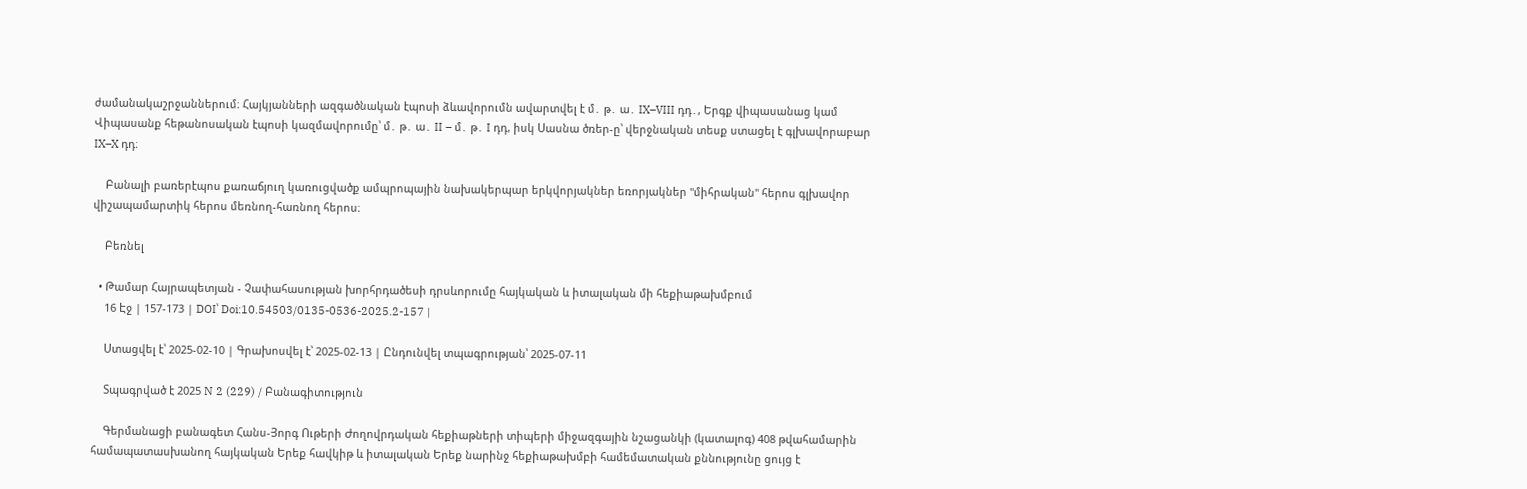ժամանակաշրջաններում։ Հայկյանների ազգածնական էպոսի ձևավորումն ավարտվել է մ․ թ․ ա․ IX–VIII դդ․, Երգք վիպասանաց կամ Վիպասանք հեթանոսական էպոսի կազմավորումը՝ մ․ թ․ ա․ II – մ․ թ․ I դդ, իսկ Սասնա ծռեր-ը՝ վերջնական տեսք ստացել է գլխավորաբար IX–X դդ։

    Բանալի բառերէպոս քառաճյուղ կառուցվածք ամպրոպային նախակերպար երկվորյակներ եռորյակներ "միհրական" հերոս գլխավոր վիշապամարտիկ հերոս մեռնող-հառնող հերոս։

    Բեռնել

  • Թամար Հայրապետյան - Չափահասության խորհրդածեսի դրսևորումը հայկական և իտալական մի հեքիաթախմբում
    16 Էջ | 157-173 | DOI՝ Doi:10.54503/0135-0536-2025.2-157 |

    Ստացվել է՝ 2025-02-10 | Գրախոսվել է՝ 2025-02-13 | Ընդունվել տպագրության՝ 2025-07-11

    Տպագրված է 2025 N 2 (229) / Բանագիտություն

    Գերմանացի բանագետ Հանս-Յորգ Ութերի Ժողովրդական հեքիաթների տիպերի միջազգային նշացանկի (կատալոգ) 408 թվահամարին համապատասխանող հայկական Երեք հավկիթ և իտալական Երեք նարինջ հեքիաթախմբի համեմատական քննությունը ցույց է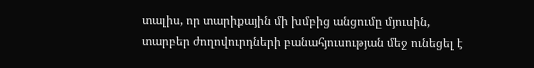տալիս, որ տարիքային մի խմբից անցումը մյուսին, տարբեր ժողովուրդների բանահյուսության մեջ ունեցել է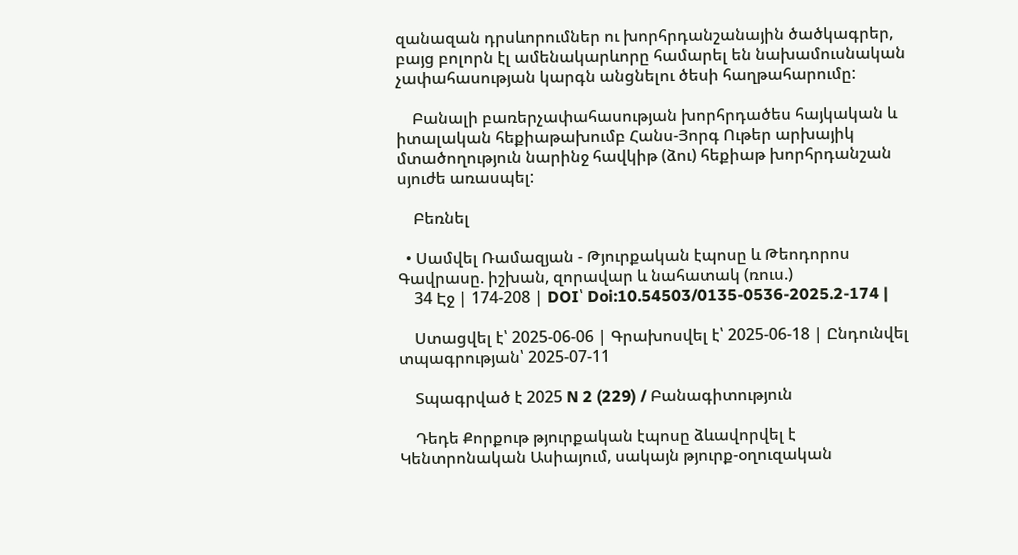զանազան դրսևորումներ ու խորհրդանշանային ծածկագրեր, բայց բոլորն էլ ամենակարևորը համարել են նախամուսնական չափահասության կարգն անցնելու ծեսի հաղթահարումը:

    Բանալի բառերչափահասության խորհրդածես հայկական և իտալական հեքիաթախումբ Հանս-Յորգ Ութեր արխայիկ մտածողություն նարինջ հավկիթ (ձու) հեքիաթ խորհրդանշան սյուժե առասպել:

    Բեռնել

  • Սամվել Ռամազյան - Թյուրքական էպոսը և Թեոդորոս Գավրասը. իշխան, զորավար և նահատակ (ռուս.)
    34 Էջ | 174-208 | DOI՝ Doi:10.54503/0135-0536-2025.2-174 |

    Ստացվել է՝ 2025-06-06 | Գրախոսվել է՝ 2025-06-18 | Ընդունվել տպագրության՝ 2025-07-11

    Տպագրված է 2025 N 2 (229) / Բանագիտություն

    Դեդե Քորքութ թյուրքական էպոսը ձևավորվել է Կենտրոնական Ասիայում, սակայն թյուրք-օղուզական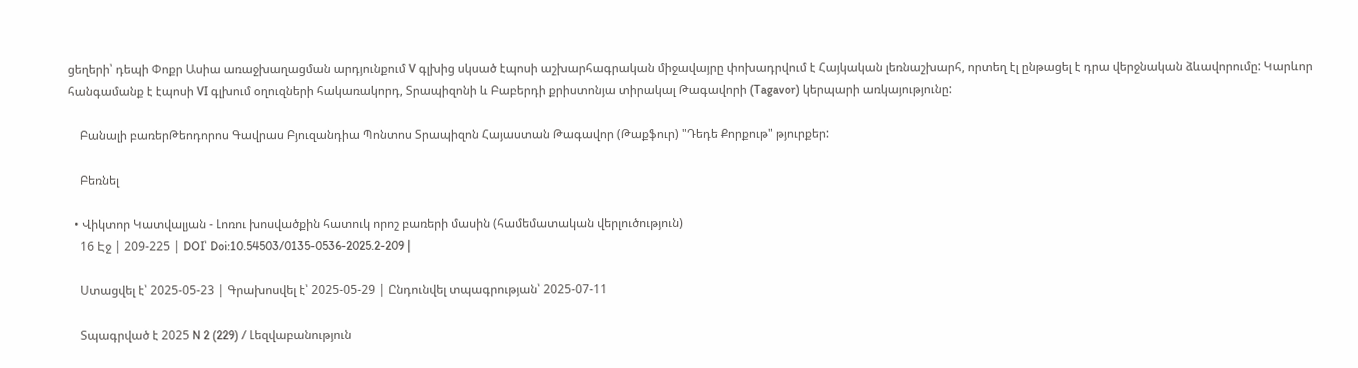ցեղերի՝ դեպի Փոքր Ասիա առաջխաղացման արդյունքում V գլխից սկսած էպոսի աշխարհագրական միջավայրը փոխադրվում է Հայկական լեռնաշխարհ, որտեղ էլ ընթացել է դրա վերջնական ձևավորումը: Կարևոր հանգամանք է էպոսի VI գլխում օղուզների հակառակորդ, Տրապիզոնի և Բաբերդի քրիստոնյա տիրակալ Թագավորի (Tagavor) կերպարի առկայությունը:

    Բանալի բառերԹեոդորոս Գավրաս Բյուզանդիա Պոնտոս Տրապիզոն Հայաստան Թագավոր (Թաքֆուր) "Դեդե Քորքութ" թյուրքեր:

    Բեռնել

  • Վիկտոր Կատվալյան - Լոռու խոսվածքին հատուկ որոշ բառերի մասին (համեմատական վերլուծություն)
    16 Էջ | 209-225 | DOI՝ Doi:10.54503/0135-0536-2025.2-209 |

    Ստացվել է՝ 2025-05-23 | Գրախոսվել է՝ 2025-05-29 | Ընդունվել տպագրության՝ 2025-07-11

    Տպագրված է 2025 N 2 (229) / Լեզվաբանություն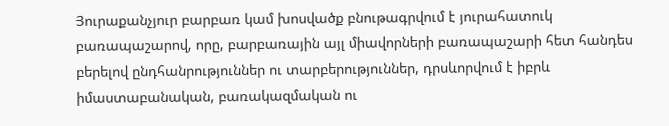Յուրաքանչյուր բարբառ կամ խոսվածք բնութագրվում է յուրահատուկ բառապաշարով, որը, բարբառային այլ միավորների բառապաշարի հետ հանդես բերելով ընդհանրություններ ու տարբերություններ, դրսևորվում է իբրև իմաստաբանական, բառակազմական ու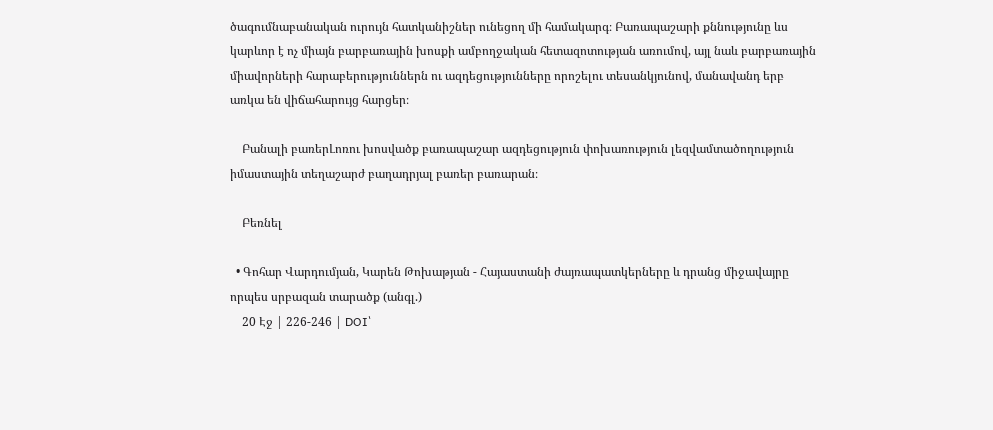ծագումնաբանական ուրույն հատկանիշներ ունեցող մի համակարգ։ Բառապաշարի քննությունը ևս կարևոր է ոչ միայն բարբառային խոսքի ամբողջական հետազոտության առումով, այլ նաև բարբառային միավորների հարաբերություններն ու ազդեցությունները որոշելու տեսանկյունով, մանավանդ երբ առկա են վիճահարույց հարցեր։

    Բանալի բառերԼոռու խոսվածք բառապաշար ազդեցություն փոխառություն լեզվամտածողություն իմաստային տեղաշարժ բաղադրյալ բառեր բառարան։

    Բեռնել

  • Գոհար Վարդումյան, Կարեն Թոխաթյան - Հայաստանի ժայռապատկերները և դրանց միջավայրը որպես սրբազան տարածք (անգլ.)
    20 Էջ | 226-246 | DOI՝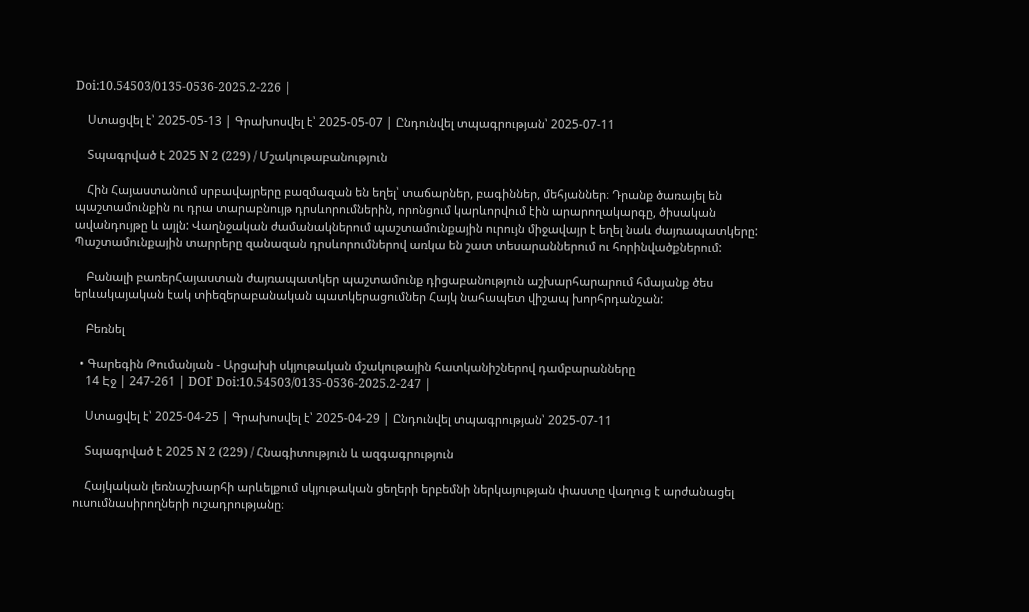Doi:10.54503/0135-0536-2025.2-226 |

    Ստացվել է՝ 2025-05-13 | Գրախոսվել է՝ 2025-05-07 | Ընդունվել տպագրության՝ 2025-07-11

    Տպագրված է 2025 N 2 (229) / Մշակութաբանություն

    Հին Հայաստանում սրբավայրերը բազմազան են եղել՝ տաճարներ, բագիններ, մեհյաններ։ Դրանք ծառայել են պաշտամունքին ու դրա տարաբնույթ դրսևորումներին, որոնցում կարևորվում էին արարողակարգը, ծիսական ավանդույթը և այլն: Վաղնջական ժամանակներում պաշտամունքային ուրույն միջավայր է եղել նաև ժայռապատկերը: Պաշտամունքային տարրերը զանազան դրսևորումներով առկա են շատ տեսարաններում ու հորինվածքներում:

    Բանալի բառերՀայաստան ժայռապատկեր պաշտամունք դիցաբանություն աշխարհարարում հմայանք ծես երևակայական էակ տիեզերաբանական պատկերացումներ Հայկ նահապետ վիշապ խորհրդանշան:

    Բեռնել

  • Գարեգին Թումանյան - Արցախի սկյութական մշակութային հատկանիշներով դամբարանները
    14 Էջ | 247-261 | DOI՝ Doi:10.54503/0135-0536-2025.2-247 |

    Ստացվել է՝ 2025-04-25 | Գրախոսվել է՝ 2025-04-29 | Ընդունվել տպագրության՝ 2025-07-11

    Տպագրված է 2025 N 2 (229) / Հնագիտություն և ազգագրություն

    Հայկական լեռնաշխարհի արևելքում սկյութական ցեղերի երբեմնի ներկայության փաստը վաղուց է արժանացել ուսումնասիրողների ուշադրությանը։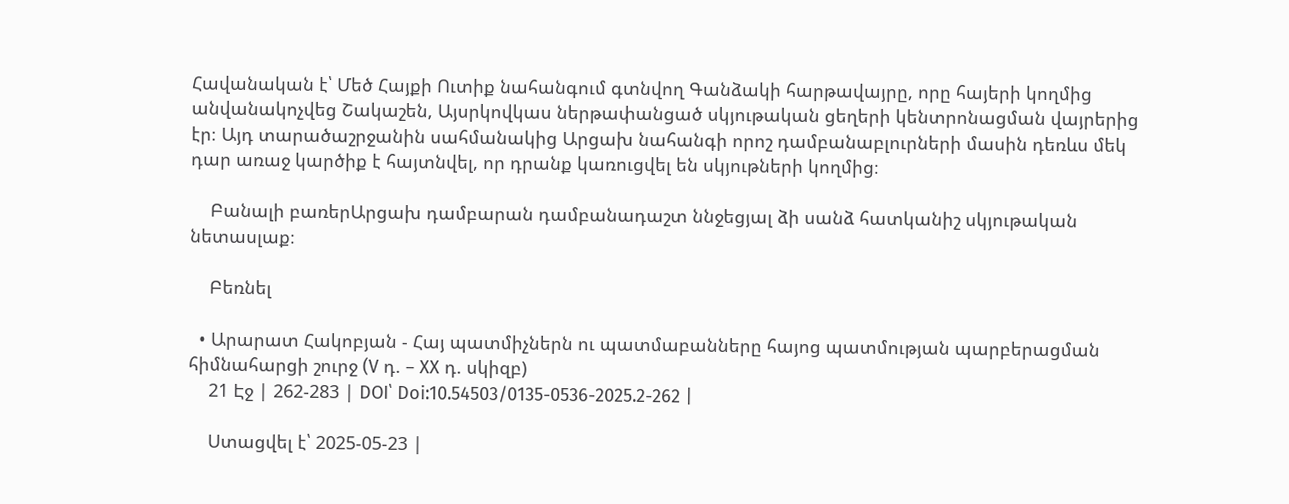Հավանական է՝ Մեծ Հայքի Ուտիք նահանգում գտնվող Գանձակի հարթավայրը, որը հայերի կողմից անվանակոչվեց Շակաշեն, Այսրկովկաս ներթափանցած սկյութական ցեղերի կենտրոնացման վայրերից էր։ Այդ տարածաշրջանին սահմանակից Արցախ նահանգի որոշ դամբանաբլուրների մասին դեռևս մեկ դար առաջ կարծիք է հայտնվել, որ դրանք կառուցվել են սկյութների կողմից։

    Բանալի բառերԱրցախ դամբարան դամբանադաշտ ննջեցյալ ձի սանձ հատկանիշ սկյութական նետասլաք։

    Բեռնել

  • Արարատ Հակոբյան - Հայ պատմիչներն ու պատմաբանները հայոց պատմության պարբերացման հիմնահարցի շուրջ (V դ. – XX դ. սկիզբ)
    21 Էջ | 262-283 | DOI՝ Doi:10.54503/0135-0536-2025.2-262 |

    Ստացվել է՝ 2025-05-23 |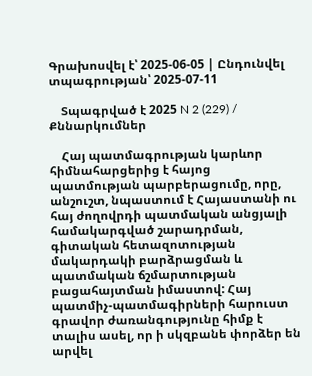Գրախոսվել է՝ 2025-06-05 | Ընդունվել տպագրության՝ 2025-07-11

    Տպագրված է 2025 N 2 (229) / Քննարկումներ

    Հայ պատմագրության կարևոր հիմնահարցերից է հայոց պատմության պարբերացումը, որը, անշուշտ, նպաստում է Հայաստանի ու հայ ժողովրդի պատմական անցյալի համակարգված շարադրման, գիտական հետազոտության մակարդակի բարձրացման և պատմական ճշմարտության բացահայտման իմաստով: Հայ պատմիչ-պատմագիրների հարուստ գրավոր ժառանգությունը հիմք է տալիս ասել, որ ի սկզբանե փորձեր են արվել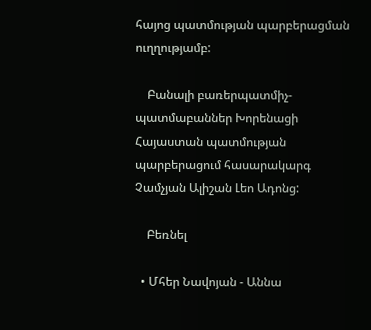հայոց պատմության պարբերացման ուղղությամբ:

    Բանալի բառերպատմիչ-պատմաբաններ Խորենացի Հայաստան պատմության պարբերացում հասարակարգ Չամչյան Ալիշան Լեո Ադոնց:

    Բեռնել

  • Մհեր Նավոյան - Աննա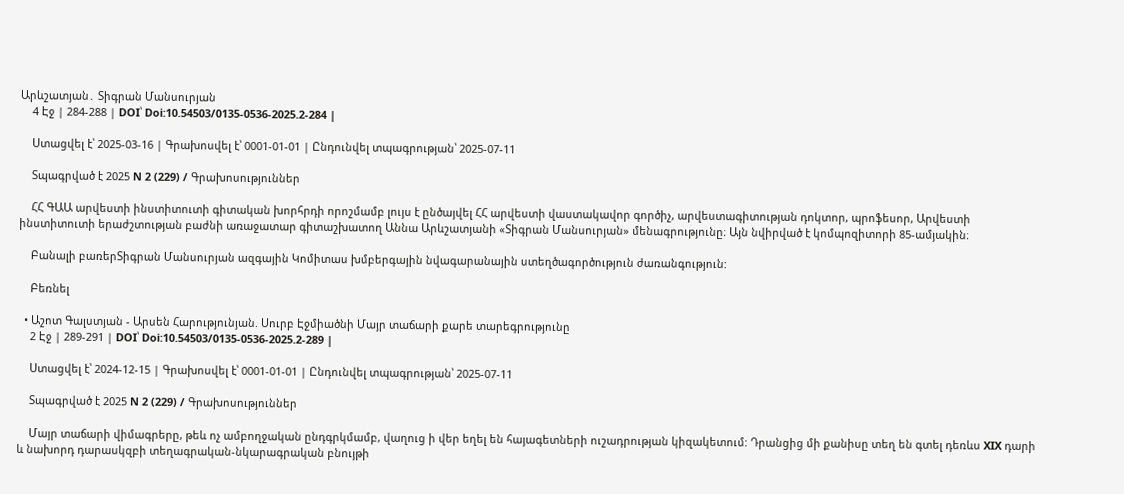Արևշատյան․ Տիգրան Մանսուրյան
    4 Էջ | 284-288 | DOI՝ Doi:10.54503/0135-0536-2025.2-284 |

    Ստացվել է՝ 2025-03-16 | Գրախոսվել է՝ 0001-01-01 | Ընդունվել տպագրության՝ 2025-07-11

    Տպագրված է 2025 N 2 (229) / Գրախոսություններ

    ՀՀ ԳԱԱ արվեստի ինստիտուտի գիտական խորհրդի որոշմամբ լույս է ընծայվել ՀՀ արվեստի վաստակավոր գործիչ, արվեստագիտության դոկտոր, պրոֆեսոր, Արվեստի ինստիտուտի երաժշտության բաժնի առաջատար գիտաշխատող Աննա Արևշատյանի «Տիգրան Մանսուրյան» մենագրությունը։ Այն նվիրված է կոմպոզիտորի 85-ամյակին։

    Բանալի բառերՏիգրան Մանսուրյան ազգային Կոմիտաս խմբերգային նվագարանային ստեղծագործություն ժառանգություն:

    Բեռնել

  • Աշոտ Գալստյան - Արսեն Հարությունյան. Սուրբ Էջմիածնի Մայր տաճարի քարե տարեգրությունը
    2 Էջ | 289-291 | DOI՝ Doi:10.54503/0135-0536-2025.2-289 |

    Ստացվել է՝ 2024-12-15 | Գրախոսվել է՝ 0001-01-01 | Ընդունվել տպագրության՝ 2025-07-11

    Տպագրված է 2025 N 2 (229) / Գրախոսություններ

    Մայր տաճարի վիմագրերը, թեև ոչ ամբողջական ընդգրկմամբ, վաղուց ի վեր եղել են հայագետների ուշադրության կիզակետում: Դրանցից մի քանիսը տեղ են գտել դեռևս XIX դարի և նախորդ դարասկզբի տեղագրական-նկարագրական բնույթի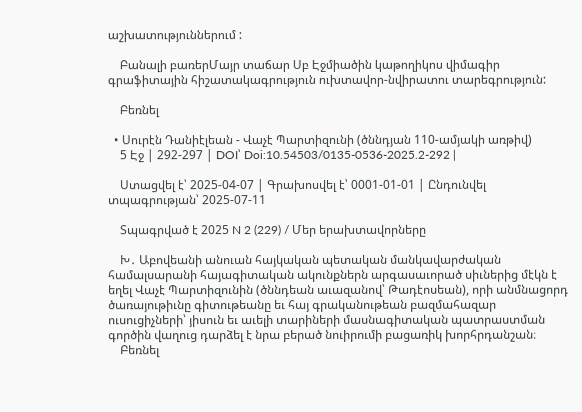աշխատություններում :

    Բանալի բառերՄայր տաճար Սբ Էջմիածին կաթողիկոս վիմագիր գրաֆիտային հիշատակագրություն ուխտավոր-նվիրատու տարեգրություն:

    Բեռնել

  • Սուրէն Դանիէլեան - Վաչէ Պարտիզունի (ծննդյան 110-ամյակի առթիվ)
    5 Էջ | 292-297 | DOI՝ Doi:10.54503/0135-0536-2025.2-292 |

    Ստացվել է՝ 2025-04-07 | Գրախոսվել է՝ 0001-01-01 | Ընդունվել տպագրության՝ 2025-07-11

    Տպագրված է 2025 N 2 (229) / Մեր երախտավորները

    Խ․ Աբովեանի անուան հայկական պետական մանկավարժական համալսարանի հայագիտական ակունքներն արգասաւորած սիւներից մէկն է եղել Վաչէ Պարտիզունին (ծննդեան աւազանով՝ Թադէոսեան), որի անմնացորդ ծառայութիւնը գիտութեանը եւ հայ գրականութեան բազմահազար ուսուցիչների՝ յիսուն եւ աւելի տարիների մասնագիտական պատրաստման գործին վաղուց դարձել է նրա բերած նուիրումի բացառիկ խորհրդանշան։
    Բեռնել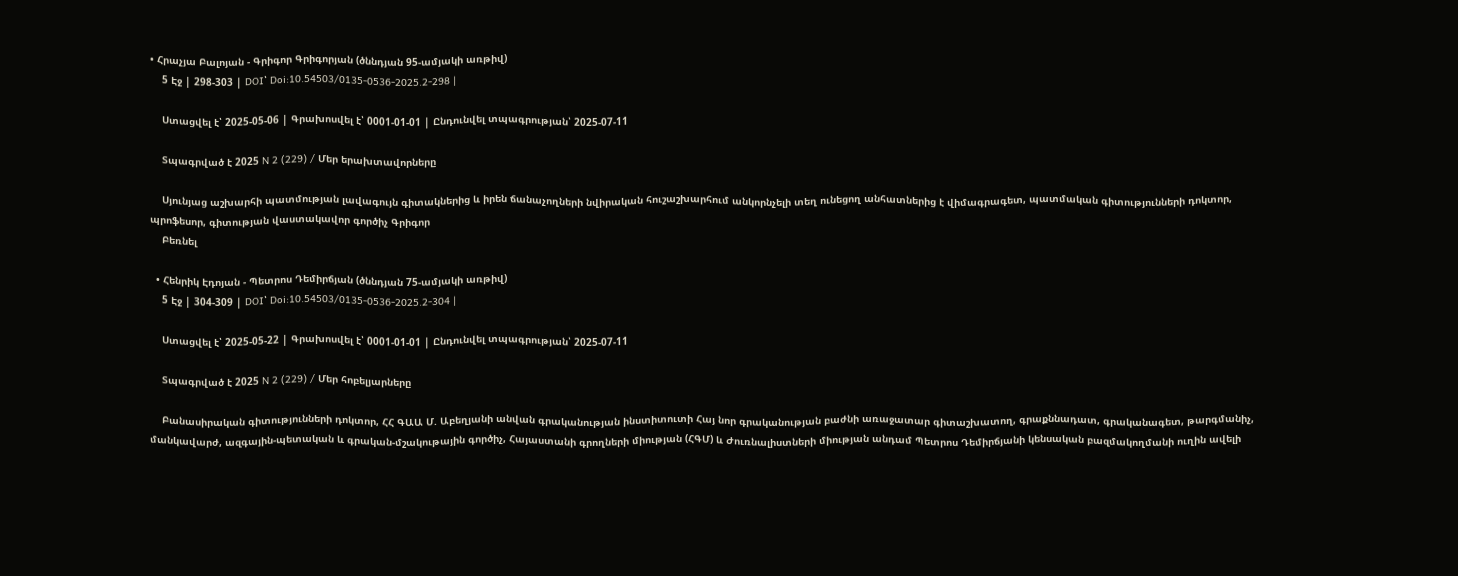• Հրաչյա Բալոյան - Գրիգոր Գրիգորյան (ծննդյան 95-ամյակի առթիվ)
    5 Էջ | 298-303 | DOI՝ Doi:10.54503/0135-0536-2025.2-298 |

    Ստացվել է՝ 2025-05-06 | Գրախոսվել է՝ 0001-01-01 | Ընդունվել տպագրության՝ 2025-07-11

    Տպագրված է 2025 N 2 (229) / Մեր երախտավորները

    Սյունյաց աշխարհի պատմության լավագույն գիտակներից և իրեն ճանաչողների նվիրական հուշաշխարհում անկորնչելի տեղ ունեցող անհատներից է վիմագրագետ, պատմական գիտությունների դոկտոր, պրոֆեսոր, գիտության վաստակավոր գործիչ Գրիգոր
    Բեռնել

  • Հենրիկ Էդոյան - Պետրոս Դեմիրճյան (ծննդյան 75-ամյակի առթիվ)
    5 Էջ | 304-309 | DOI՝ Doi:10.54503/0135-0536-2025.2-304 |

    Ստացվել է՝ 2025-05-22 | Գրախոսվել է՝ 0001-01-01 | Ընդունվել տպագրության՝ 2025-07-11

    Տպագրված է 2025 N 2 (229) / Մեր հոբելյարները

    Բանասիրական գիտությունների դոկտոր, ՀՀ ԳԱԱ Մ. Աբեղյանի անվան գրականության ինստիտուտի Հայ նոր գրականության բաժնի առաջատար գիտաշխատող, գրաքննադատ, գրականագետ, թարգմանիչ, մանկավարժ, ազգային-պետական և գրական-մշակութային գործիչ, Հայաստանի գրողների միության (ՀԳՄ) և Ժուռնալիստների միության անդամ Պետրոս Դեմիրճյանի կենսական բազմակողմանի ուղին ավելի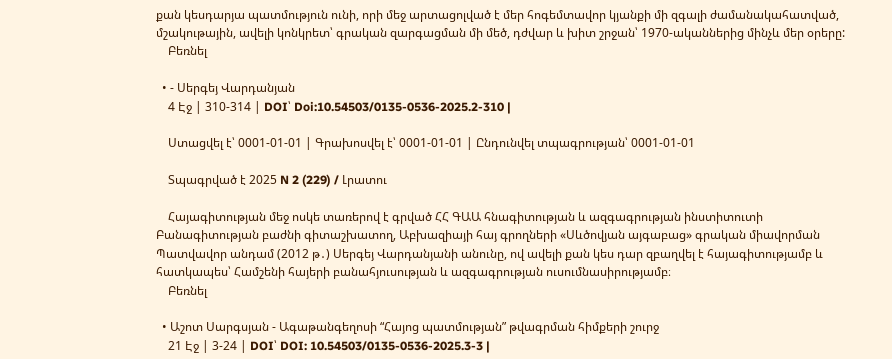քան կեսդարյա պատմություն ունի, որի մեջ արտացոլված է մեր հոգեմտավոր կյանքի մի զգալի ժամանակահատված, մշակութային, ավելի կոնկրետ՝ գրական զարգացման մի մեծ, դժվար և խիտ շրջան՝ 1970-ականներից մինչև մեր օրերը:
    Բեռնել

  • - Սերգեյ Վարդանյան
    4 Էջ | 310-314 | DOI՝ Doi:10.54503/0135-0536-2025.2-310 |

    Ստացվել է՝ 0001-01-01 | Գրախոսվել է՝ 0001-01-01 | Ընդունվել տպագրության՝ 0001-01-01

    Տպագրված է 2025 N 2 (229) / Լրատու

    Հայագիտության մեջ ոսկե տառերով է գրված ՀՀ ԳԱԱ հնագիտության և ազգագրության ինստիտուտի Բանագիտության բաժնի գիտաշխատող, Աբխազիայի հայ գրողների «Սևծովյան այգաբաց» գրական միավորման Պատվավոր անդամ (2012 թ․) Սերգեյ Վարդանյանի անունը, ով ավելի քան կես դար զբաղվել է հայագիտությամբ և հատկապես՝ Համշենի հայերի բանահյուսության և ազգագրության ուսումնասիրությամբ։
    Բեռնել

  • Աշոտ Սարգսյան - Ագաթանգեղոսի “Հայոց պատմության” թվագրման հիմքերի շուրջ
    21 Էջ | 3-24 | DOI՝ DOI: 10.54503/0135-0536-2025.3-3 |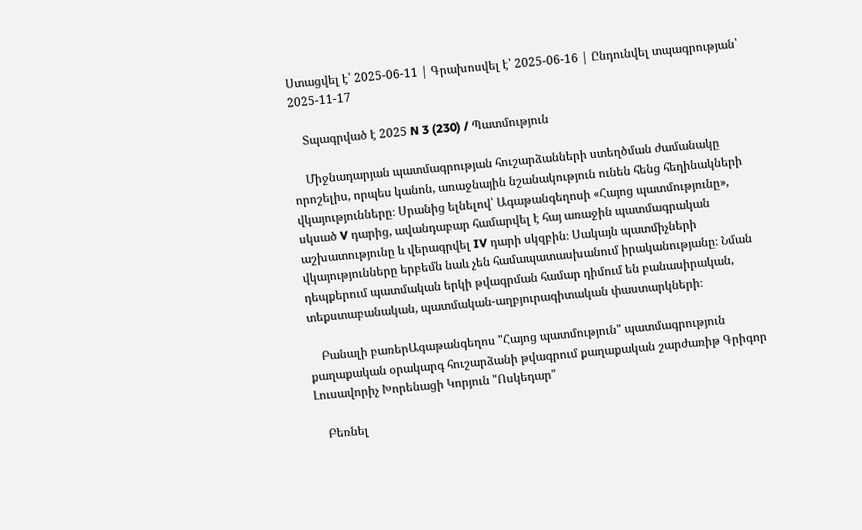Ստացվել է՝ 2025-06-11 | Գրախոսվել է՝ 2025-06-16 | Ընդունվել տպագրության՝ 2025-11-17

    Տպագրված է 2025 N 3 (230) / Պատմություն

    Միջնադարյան պատմագրության հուշարձանների ստեղծման ժամանակը որոշելիս, որպես կանոն, առաջնային նշանակություն ունեն հենց հեղինակների վկայությունները։ Սրանից ելնելով՝ Ագաթանգեղոսի «Հայոց պատմությունը», սկսած V դարից, ավանդաբար համարվել է հայ առաջին պատմագրական աշխատությունը և վերագրվել IV դարի սկզբին։ Սակայն պատմիչների վկայությունները երբեմն նաև չեն համապատասխանում իրականությանը։ Նման դեպքերում պատմական երկի թվագրման համար դիմում են բանասիրական, տեքստաբանական, պատմական-աղբյուրագիտական փաստարկների։

    Բանալի բառերԱգաթանգեղոս "Հայոց պատմություն" պատմագրություն քաղաքական օրակարգ հուշարձանի թվագրում քաղաքական շարժառիթ Գրիգոր Լուսավորիչ Խորենացի Կորյուն "Ոսկեդար"

    Բեռնել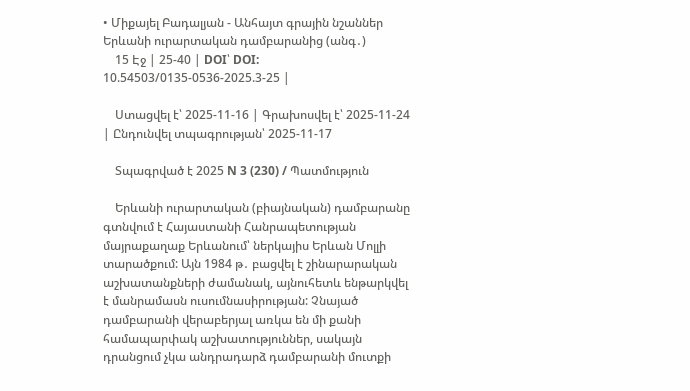• Միքայել Բադալյան - Անհայտ գրային նշաններ Երևանի ուրարտական դամբարանից (անգ․)
    15 Էջ | 25-40 | DOI՝ DOI: 10.54503/0135-0536-2025.3-25 |

    Ստացվել է՝ 2025-11-16 | Գրախոսվել է՝ 2025-11-24 | Ընդունվել տպագրության՝ 2025-11-17

    Տպագրված է 2025 N 3 (230) / Պատմություն

    Երևանի ուրարտական (բիայնական) դամբարանը գտնվում է Հայաստանի Հանրապետության մայրաքաղաք Երևանում՝ ներկայիս Երևան Մոլլի տարածքում: Այն 1984 թ․ բացվել է շինարարական աշխատանքների ժամանակ, այնուհետև ենթարկվել է մանրամասն ուսումնասիրության: Չնայած դամբարանի վերաբերյալ առկա են մի քանի համապարփակ աշխատություններ, սակայն դրանցում չկա անդրադարձ դամբարանի մուտքի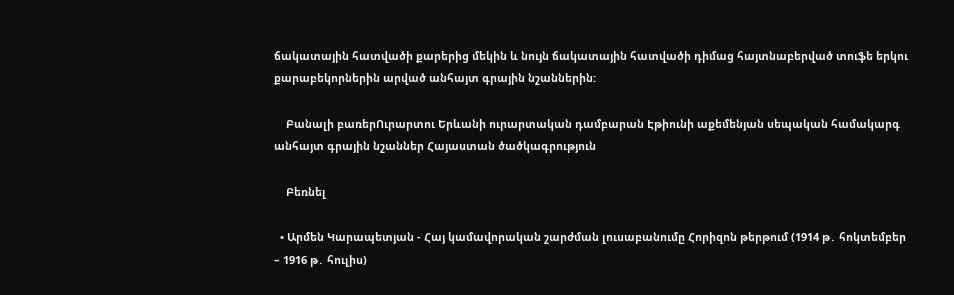ճակատային հատվածի քարերից մեկին և նույն ճակատային հատվածի դիմաց հայտնաբերված տուֆե երկու քարաբեկորներին արված անհայտ գրային նշաններին:

    Բանալի բառերՈւրարտու Երևանի ուրարտական դամբարան Էթիունի աքեմենյան սեպական համակարգ անհայտ գրային նշաններ Հայաստան ծածկագրություն

    Բեռնել

  • Արմեն Կարապետյան - Հայ կամավորական շարժման լուսաբանումը Հորիզոն թերթում (1914 թ․ հոկտեմբեր – 1916 թ․ հուլիս)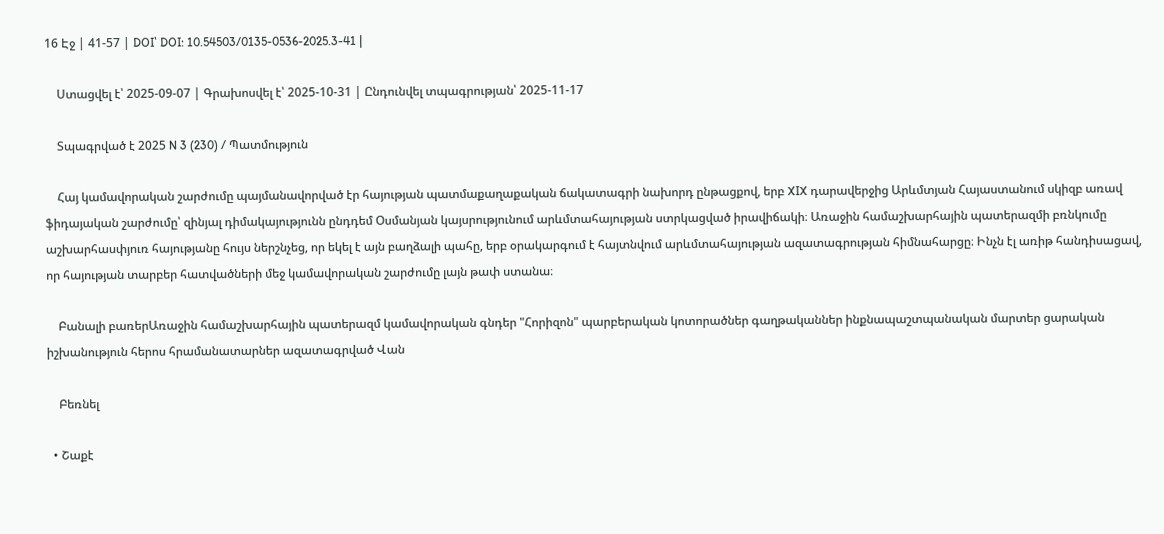16 Էջ | 41-57 | DOI՝ DOI: 10.54503/0135-0536-2025.3-41 |

    Ստացվել է՝ 2025-09-07 | Գրախոսվել է՝ 2025-10-31 | Ընդունվել տպագրության՝ 2025-11-17

    Տպագրված է 2025 N 3 (230) / Պատմություն

    Հայ կամավորական շարժումը պայմանավորված էր հայության պատմաքաղաքական ճակատագրի նախորդ ընթացքով, երբ XIX դարավերջից Արևմտյան Հայաստանում սկիզբ առավ ֆիդայական շարժումը՝ զինյալ դիմակայությունն ընդդեմ Օսմանյան կայսրությունում արևմտահայության ստրկացված իրավիճակի։ Առաջին համաշխարհային պատերազմի բռնկումը աշխարհասփյուռ հայությանը հույս ներշնչեց, որ եկել է այն բաղձալի պահը, երբ օրակարգում է հայտնվում արևմտահայության ազատագրության հիմնահարցը։ Ինչն էլ առիթ հանդիսացավ, որ հայության տարբեր հատվածների մեջ կամավորական շարժումը լայն թափ ստանա։

    Բանալի բառերԱռաջին համաշխարհային պատերազմ կամավորական գնդեր "Հորիզոն" պարբերական կոտորածներ գաղթականներ ինքնապաշտպանական մարտեր ցարական իշխանություն հերոս հրամանատարներ ազատագրված Վան

    Բեռնել

  • Շաքէ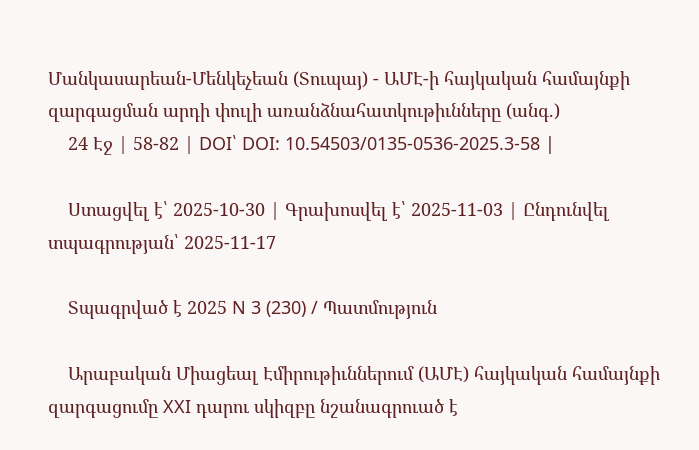Մանկասարեան-Մենկեչեան (Տուպայ) - ԱՄԷ-ի հայկական համայնքի զարգացման արդի փուլի առանձնահատկութիւնները (անգ.)
    24 Էջ | 58-82 | DOI՝ DOI: 10.54503/0135-0536-2025.3-58 |

    Ստացվել է՝ 2025-10-30 | Գրախոսվել է՝ 2025-11-03 | Ընդունվել տպագրության՝ 2025-11-17

    Տպագրված է 2025 N 3 (230) / Պատմություն

    Արաբական Միացեալ Էմիրութիւններում (ԱՄԷ) հայկական համայնքի զարգացումը XXI դարու սկիզբը նշանագրուած է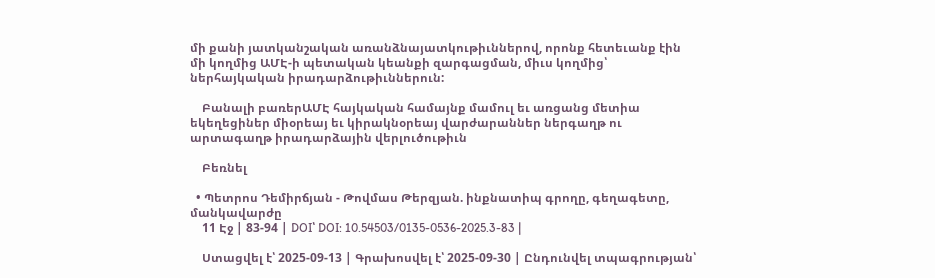մի քանի յատկանշական առանձնայատկութիւններով, որոնք հետեւանք էին մի կողմից ԱՄԷ-ի պետական կեանքի զարգացման, միւս կողմից՝ ներհայկական իրադարձութիւններուն:

    Բանալի բառերԱՄԷ հայկական համայնք մամուլ եւ առցանց մետիա եկեղեցիներ միօրեայ եւ կիրակնօրեայ վարժարաններ ներգաղթ ու արտագաղթ իրադարձային վերլուծութիւն

    Բեռնել

  • Պետրոս Դեմիրճյան - Թովմաս Թերզյան. ինքնատիպ գրողը, գեղագետը, մանկավարժը
    11 Էջ | 83-94 | DOI՝ DOI: 10.54503/0135-0536-2025.3-83 |

    Ստացվել է՝ 2025-09-13 | Գրախոսվել է՝ 2025-09-30 | Ընդունվել տպագրության՝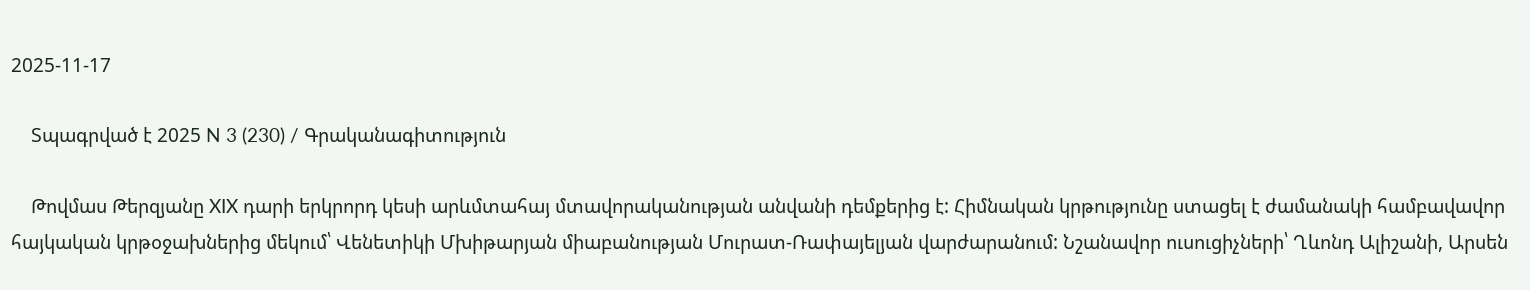2025-11-17

    Տպագրված է 2025 N 3 (230) / Գրականագիտություն

    Թովմաս Թերզյանը XIX դարի երկրորդ կեսի արևմտահայ մտավորականության անվանի դեմքերից է: Հիմնական կրթությունը ստացել է ժամանակի համբավավոր հայկական կրթօջախներից մեկում՝ Վենետիկի Մխիթարյան միաբանության Մուրատ-Ռափայելյան վարժարանում: Նշանավոր ուսուցիչների՝ Ղևոնդ Ալիշանի, Արսեն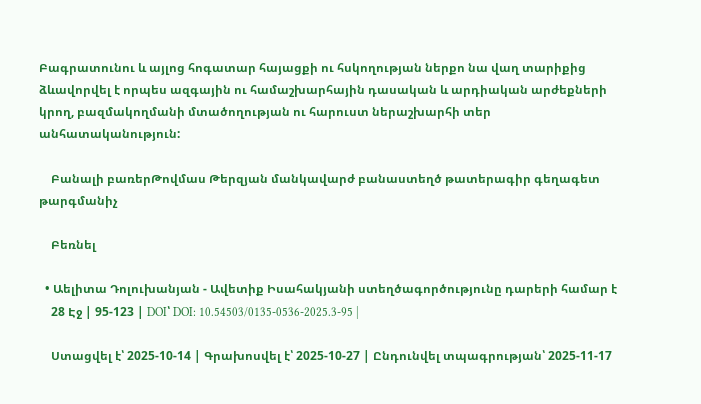Բագրատունու և այլոց հոգատար հայացքի ու հսկողության ներքո նա վաղ տարիքից ձևավորվել է որպես ազգային ու համաշխարհային դասական և արդիական արժեքների կրող, բազմակողմանի մտածողության ու հարուստ ներաշխարհի տեր անհատականություն:

    Բանալի բառերԹովմաս Թերզյան մանկավարժ բանաստեղծ թատերագիր գեղագետ թարգմանիչ

    Բեռնել

  • Աելիտա Դոլուխանյան - Ավետիք Իսահակյանի ստեղծագործությունը դարերի համար է
    28 Էջ | 95-123 | DOI՝ DOI: 10.54503/0135-0536-2025.3-95 |

    Ստացվել է՝ 2025-10-14 | Գրախոսվել է՝ 2025-10-27 | Ընդունվել տպագրության՝ 2025-11-17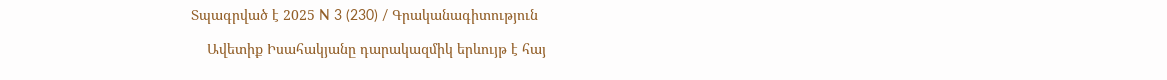Տպագրված է 2025 N 3 (230) / Գրականագիտություն

    Ավետիք Իսահակյանը դարակազմիկ երևույթ է հայ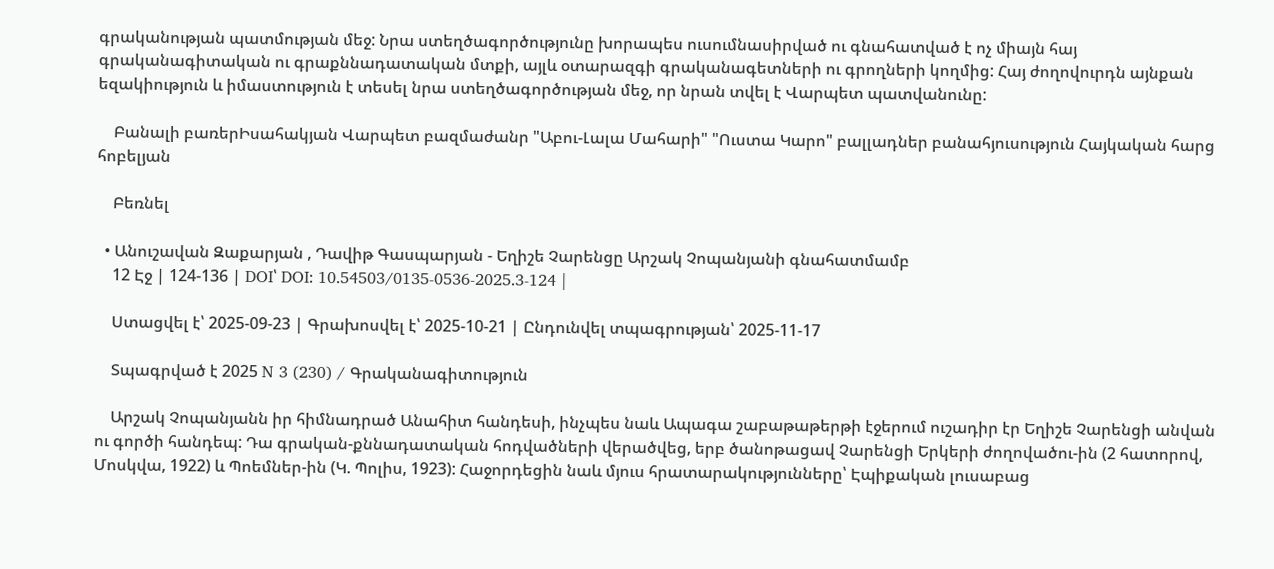գրականության պատմության մեջ: Նրա ստեղծագործությունը խորապես ուսումնասիրված ու գնահատված է ոչ միայն հայ գրականագիտական ու գրաքննադատական մտքի, այլև օտարազգի գրականագետների ու գրողների կողմից: Հայ ժողովուրդն այնքան եզակիություն և իմաստություն է տեսել նրա ստեղծագործության մեջ, որ նրան տվել է Վարպետ պատվանունը:

    Բանալի բառերԻսահակյան Վարպետ բազմաժանր "Աբու-Լալա Մահարի" "Ուստա Կարո" բալլադներ բանահյուսություն Հայկական հարց հոբելյան

    Բեռնել

  • Անուշավան Զաքարյան , Դավիթ Գասպարյան - Եղիշե Չարենցը Արշակ Չոպանյանի գնահատմամբ
    12 Էջ | 124-136 | DOI՝ DOI: 10.54503/0135-0536-2025.3-124 |

    Ստացվել է՝ 2025-09-23 | Գրախոսվել է՝ 2025-10-21 | Ընդունվել տպագրության՝ 2025-11-17

    Տպագրված է 2025 N 3 (230) / Գրականագիտություն

    Արշակ Չոպանյանն իր հիմնադրած Անահիտ հանդեսի, ինչպես նաև Ապագա շաբաթաթերթի էջերում ուշադիր էր Եղիշե Չարենցի անվան ու գործի հանդեպ: Դա գրական-քննադատական հոդվածների վերածվեց, երբ ծանոթացավ Չարենցի Երկերի ժողովածու-ին (2 հատորով, Մոսկվա, 1922) և Պոեմներ-ին (Կ. Պոլիս, 1923): Հաջորդեցին նաև մյուս հրատարակությունները՝ Էպիքական լուսաբաց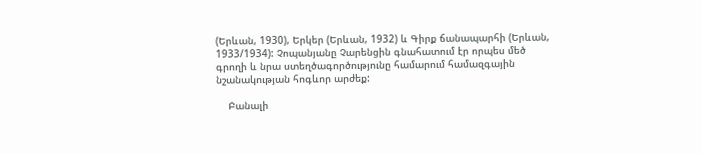(Երևան, 1930), Երկեր (Երևան, 1932) և Գիրք ճանապարհի (Երևան, 1933/1934): Չոպանյանը Չարենցին գնահատում էր որպես մեծ գրողի և նրա ստեղծագործությունը համարում համազգային նշանակության հոգևոր արժեք:

    Բանալի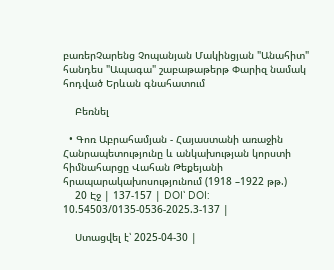բառերՉարենց Չոպանյան Մակինցյան "Անահիտ" հանդես "Ապագա" շաբաթաթերթ Փարիզ նամակ հոդված Երևան գնահատում

    Բեռնել

  • Գոռ Աբրահամյան - Հայաստանի առաջին Հանրապետությունը և անկախության կորստի հիմնահարցը Վահան Թեքեյանի հրապարակախոսությունում (1918 –1922 թթ.)
    20 Էջ | 137-157 | DOI՝ DOI: 10.54503/0135-0536-2025.3-137 |

    Ստացվել է՝ 2025-04-30 |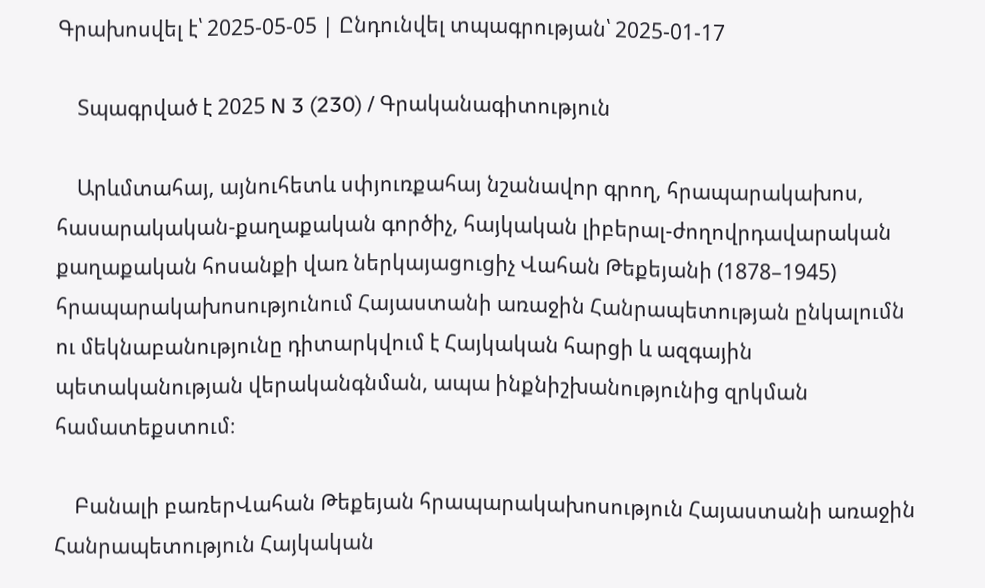Գրախոսվել է՝ 2025-05-05 | Ընդունվել տպագրության՝ 2025-01-17

    Տպագրված է 2025 N 3 (230) / Գրականագիտություն

    Արևմտահայ, այնուհետև սփյուռքահայ նշանավոր գրող, հրապարակախոս, հասարակական-քաղաքական գործիչ, հայկական լիբերալ-ժողովրդավարական քաղաքական հոսանքի վառ ներկայացուցիչ Վահան Թեքեյանի (1878–1945) հրապարակախոսությունում Հայաստանի առաջին Հանրապետության ընկալումն ու մեկնաբանությունը դիտարկվում է Հայկական հարցի և ազգային պետականության վերականգնման, ապա ինքնիշխանությունից զրկման համատեքստում։

    Բանալի բառերՎահան Թեքեյան հրապարակախոսություն Հայաստանի առաջին Հանրապետություն Հայկական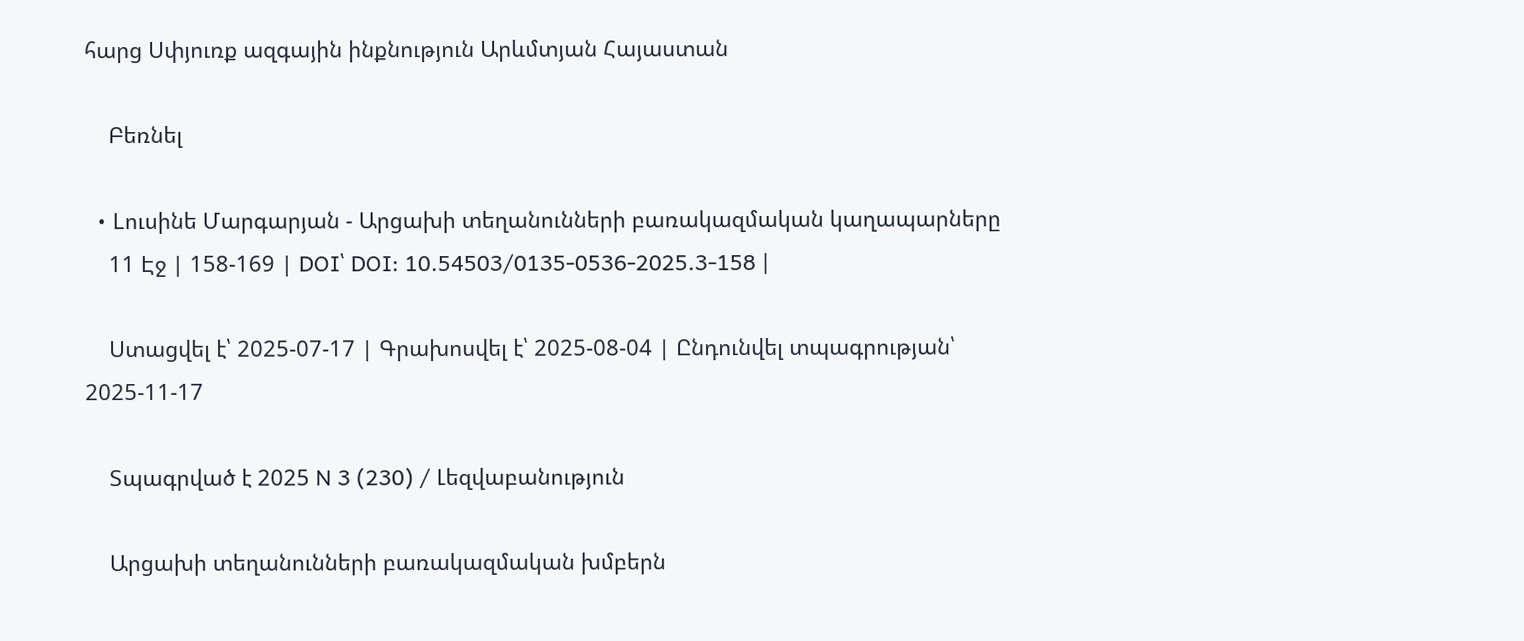հարց Սփյուռք ազգային ինքնություն Արևմտյան Հայաստան

    Բեռնել

  • Lուսինե Մարգարյան - Արցախի տեղանունների բառակազմական կաղապարները
    11 Էջ | 158-169 | DOI՝ DOI: 10.54503/0135-0536-2025.3-158 |

    Ստացվել է՝ 2025-07-17 | Գրախոսվել է՝ 2025-08-04 | Ընդունվել տպագրության՝ 2025-11-17

    Տպագրված է 2025 N 3 (230) / Լեզվաբանություն

    Արցախի տեղանունների բառակազմական խմբերն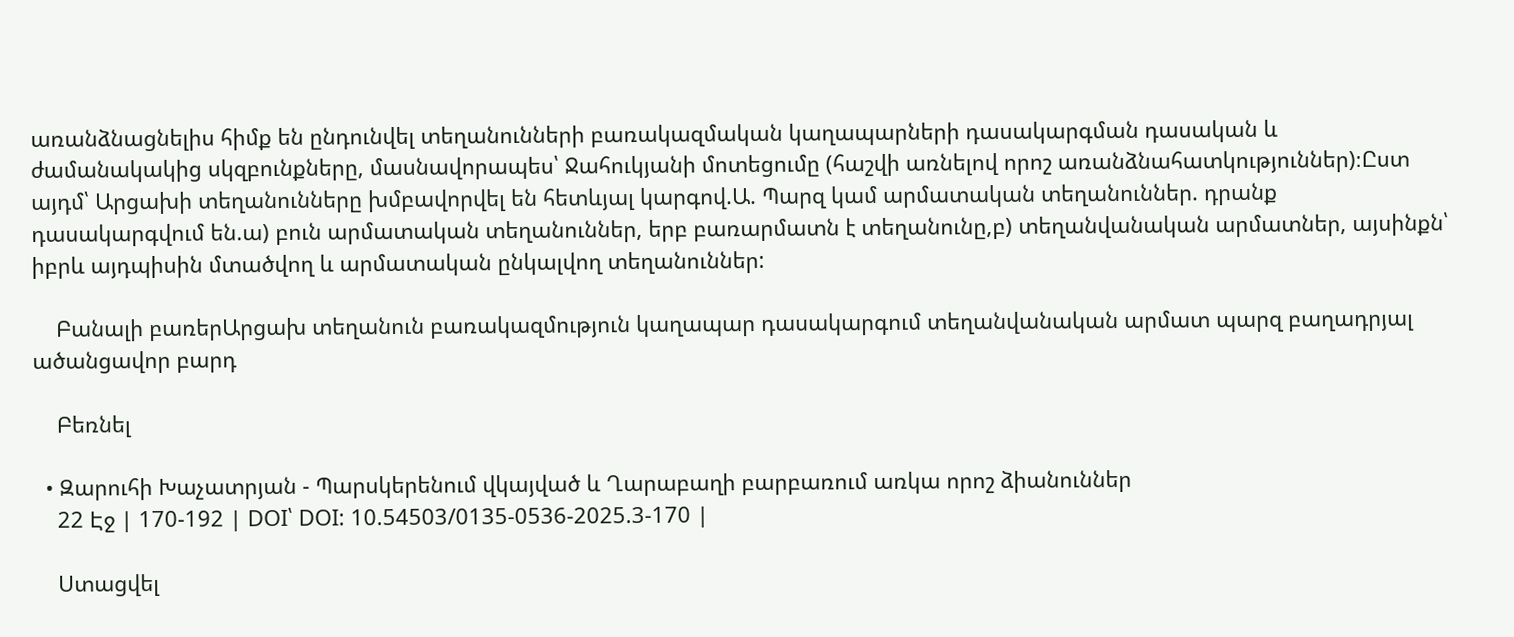առանձնացնելիս հիմք են ընդունվել տեղանունների բառակազմական կաղապարների դասակարգման դասական և ժամանակակից սկզբունքները, մասնավորապես՝ Ջահուկյանի մոտեցումը (հաշվի առնելով որոշ առանձնահատկություններ)։Ըստ այդմ՝ Արցախի տեղանունները խմբավորվել են հետևյալ կարգով.Ա. Պարզ կամ արմատական տեղանուններ. դրանք դասակարգվում են.ա) բուն արմատական տեղանուններ, երբ բառարմատն է տեղանունը,բ) տեղանվանական արմատներ, այսինքն՝ իբրև այդպիսին մտածվող և արմատական ընկալվող տեղանուններ:

    Բանալի բառերԱրցախ տեղանուն բառակազմություն կաղապար դասակարգում տեղանվանական արմատ պարզ բաղադրյալ ածանցավոր բարդ

    Բեռնել

  • Զարուհի Խաչատրյան - Պարսկերենում վկայված և Ղարաբաղի բարբառում առկա որոշ ձիանուններ
    22 Էջ | 170-192 | DOI՝ DOI: 10.54503/0135-0536-2025.3-170 |

    Ստացվել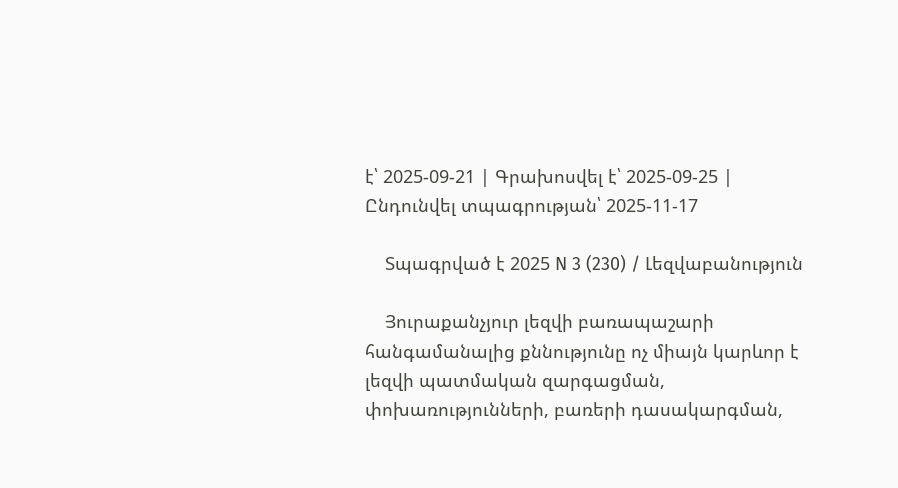է՝ 2025-09-21 | Գրախոսվել է՝ 2025-09-25 | Ընդունվել տպագրության՝ 2025-11-17

    Տպագրված է 2025 N 3 (230) / Լեզվաբանություն

    Յուրաքանչյուր լեզվի բառապաշարի հանգամանալից քննությունը ոչ միայն կարևոր է լեզվի պատմական զարգացման, փոխառությունների, բառերի դասակարգման,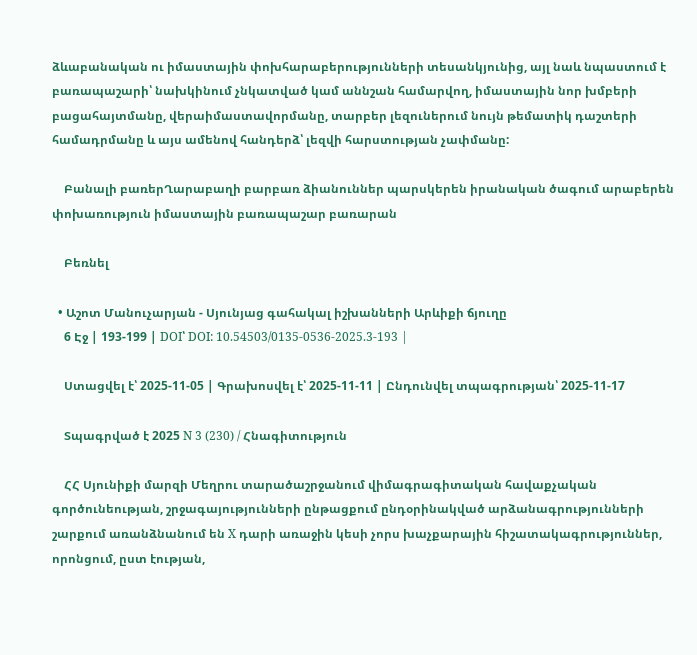ձևաբանական ու իմաստային փոխհարաբերությունների տեսանկյունից, այլ նաև նպաստում է բառապաշարի՝ նախկինում չնկատված կամ աննշան համարվող, իմաստային նոր խմբերի բացահայտմանը, վերաիմաստավորմանը, տարբեր լեզուներում նույն թեմատիկ դաշտերի համադրմանը և այս ամենով հանդերձ՝ լեզվի հարստության չափմանը:

    Բանալի բառերՂարաբաղի բարբառ ձիանուններ պարսկերեն իրանական ծագում արաբերեն փոխառություն իմաստային բառապաշար բառարան

    Բեռնել

  • Աշոտ Մանուչարյան - Սյունյաց գահակալ իշխանների Արևիքի ճյուղը
    6 Էջ | 193-199 | DOI՝ DOI: 10.54503/0135-0536-2025.3-193 |

    Ստացվել է՝ 2025-11-05 | Գրախոսվել է՝ 2025-11-11 | Ընդունվել տպագրության՝ 2025-11-17

    Տպագրված է 2025 N 3 (230) / Հնագիտություն

    ՀՀ Սյունիքի մարզի Մեղրու տարածաշրջանում վիմագրագիտական հավաքչական գործունեության, շրջագայությունների ընթացքում ընդօրինակված արձանագրությունների շարքում առանձնանում են X դարի առաջին կեսի չորս խաչքարային հիշատակագրություններ, որոնցում, ըստ էության,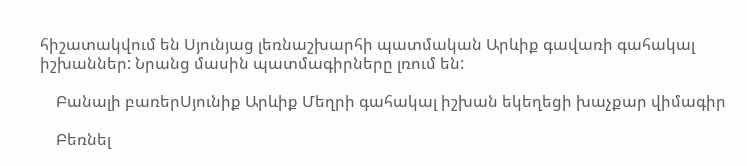հիշատակվում են Սյունյաց լեռնաշխարհի պատմական Արևիք գավառի գահակալ իշխաններ: Նրանց մասին պատմագիրները լռում են:

    Բանալի բառերՍյունիք Արևիք Մեղրի գահակալ իշխան եկեղեցի խաչքար վիմագիր

    Բեռնել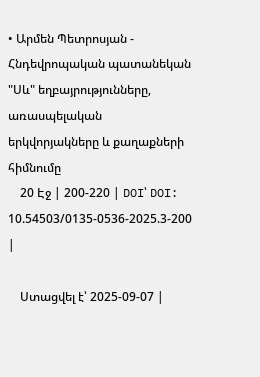• Արմեն Պետրոսյան - Հնդեվրոպական պատանեկան "Սև" եղբայրությունները, առասպելական երկվորյակները և քաղաքների հիմնումը
    20 Էջ | 200-220 | DOI՝ DOI: 10.54503/0135-0536-2025.3-200 |

    Ստացվել է՝ 2025-09-07 |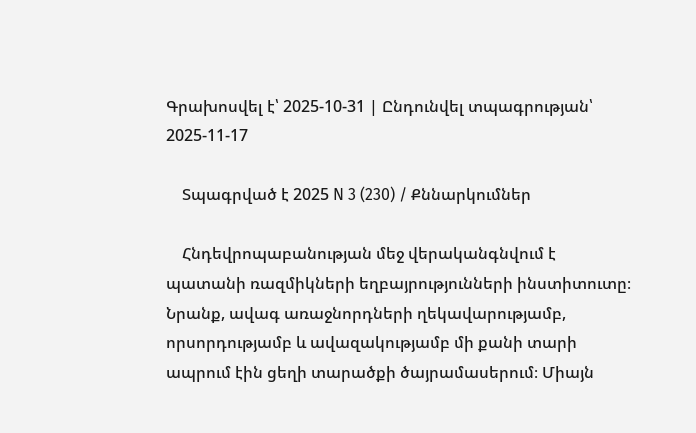Գրախոսվել է՝ 2025-10-31 | Ընդունվել տպագրության՝ 2025-11-17

    Տպագրված է 2025 N 3 (230) / Քննարկումներ

    Հնդեվրոպաբանության մեջ վերականգնվում է պատանի ռազմիկների եղբայրությունների ինստիտուտը։ Նրանք, ավագ առաջնորդների ղեկավարությամբ, որսորդությամբ և ավազակությամբ մի քանի տարի ապրում էին ցեղի տարածքի ծայրամասերում։ Միայն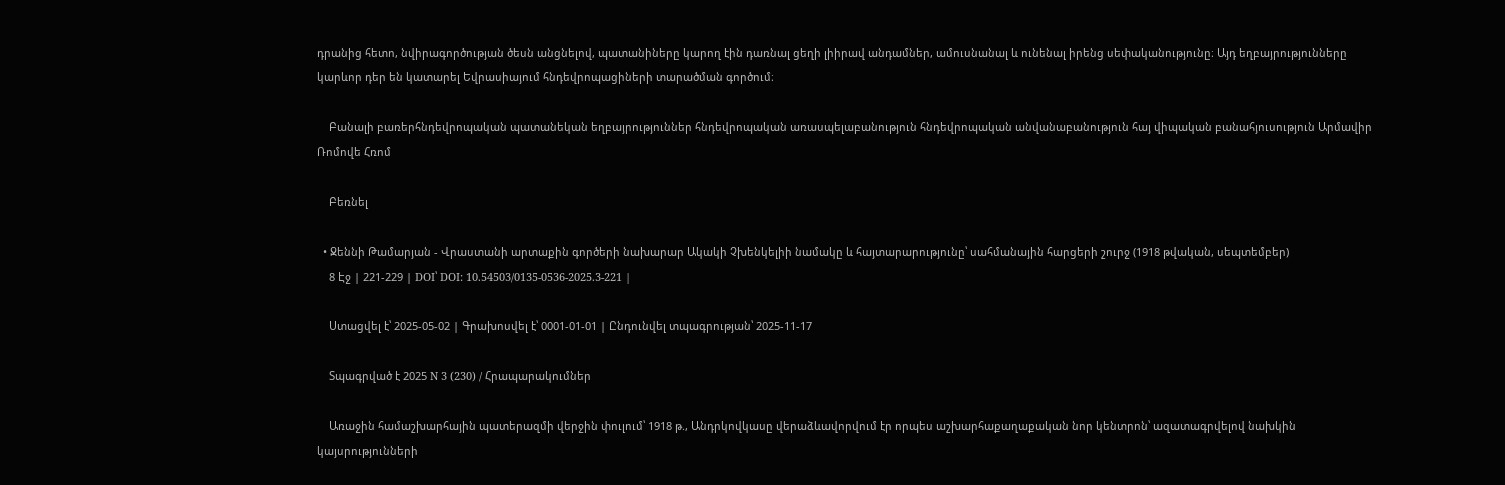դրանից հետո, նվիրագործության ծեսն անցնելով, պատանիները կարող էին դառնալ ցեղի լիիրավ անդամներ, ամուսնանալ և ունենալ իրենց սեփականությունը։ Այդ եղբայրությունները կարևոր դեր են կատարել Եվրասիայում հնդեվրոպացիների տարածման գործում։

    Բանալի բառերհնդեվրոպական պատանեկան եղբայրություններ հնդեվրոպական առասպելաբանություն հնդեվրոպական անվանաբանություն հայ վիպական բանահյուսություն Արմավիր Ռոմովե Հռոմ

    Բեռնել

  • Ջեննի Թամարյան - Վրաստանի արտաքին գործերի նախարար Ակակի Չխենկելիի նամակը և հայտարարությունը՝ սահմանային հարցերի շուրջ (1918 թվական, սեպտեմբեր)
    8 Էջ | 221-229 | DOI՝ DOI: 10.54503/0135-0536-2025.3-221 |

    Ստացվել է՝ 2025-05-02 | Գրախոսվել է՝ 0001-01-01 | Ընդունվել տպագրության՝ 2025-11-17

    Տպագրված է 2025 N 3 (230) / Հրապարակումներ

    Առաջին համաշխարհային պատերազմի վերջին փուլում՝ 1918 թ., Անդրկովկասը վերաձևավորվում էր որպես աշխարհաքաղաքական նոր կենտրոն՝ ազատագրվելով նախկին կայսրությունների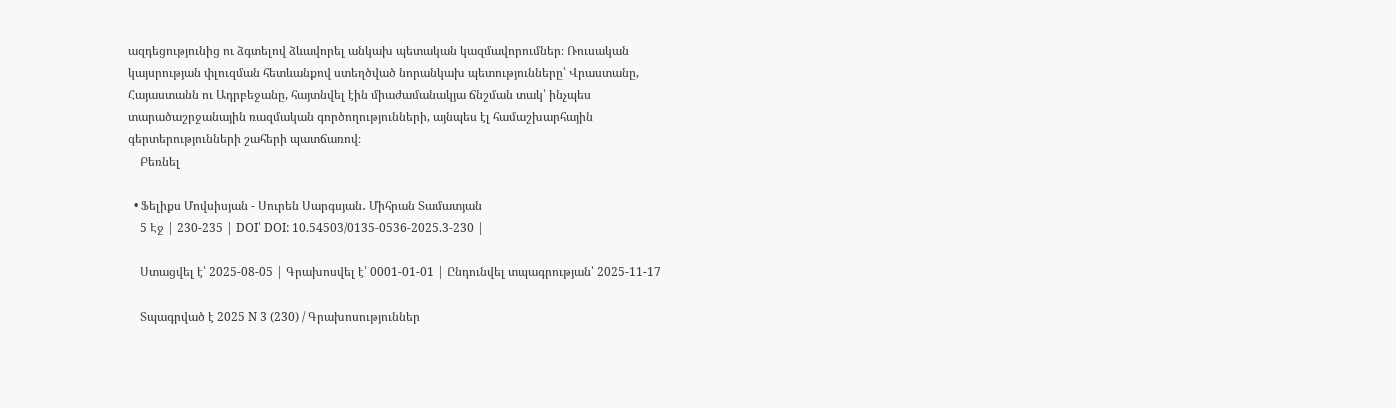ազդեցությունից ու ձգտելով ձևավորել անկախ պետական կազմավորումներ։ Ռուսական կայսրության փլուզման հետևանքով ստեղծված նորանկախ պետությունները՝ Վրաստանը, Հայաստանն ու Ադրբեջանը, հայտնվել էին միաժամանակյա ճնշման տակ՝ ինչպես տարածաշրջանային ռազմական գործողությունների, այնպես էլ համաշխարհային գերտերությունների շահերի պատճառով։
    Բեռնել

  • Ֆելիքս Մովսիսյան - Սուրեն Սարգսյան․ Միհրան Տամատյան
    5 Էջ | 230-235 | DOI՝ DOI: 10.54503/0135-0536-2025.3-230 |

    Ստացվել է՝ 2025-08-05 | Գրախոսվել է՝ 0001-01-01 | Ընդունվել տպագրության՝ 2025-11-17

    Տպագրված է 2025 N 3 (230) / Գրախոսություններ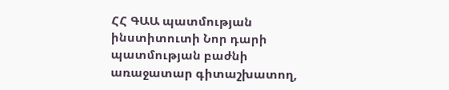ՀՀ ԳԱԱ պատմության ինստիտուտի Նոր դարի պատմության բաժնի առաջատար գիտաշխատող,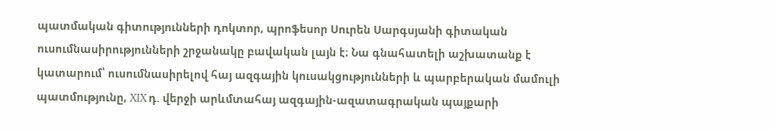պատմական գիտությունների դոկտոր, պրոֆեսոր Սուրեն Սարգսյանի գիտական ուսումնասիրությունների շրջանակը բավական լայն է։ Նա գնահատելի աշխատանք է կատարում՝ ուսումնասիրելով հայ ազգային կուսակցությունների և պարբերական մամուլի պատմությունը, XIX դ. վերջի արևմտահայ ազգային-ազատագրական պայքարի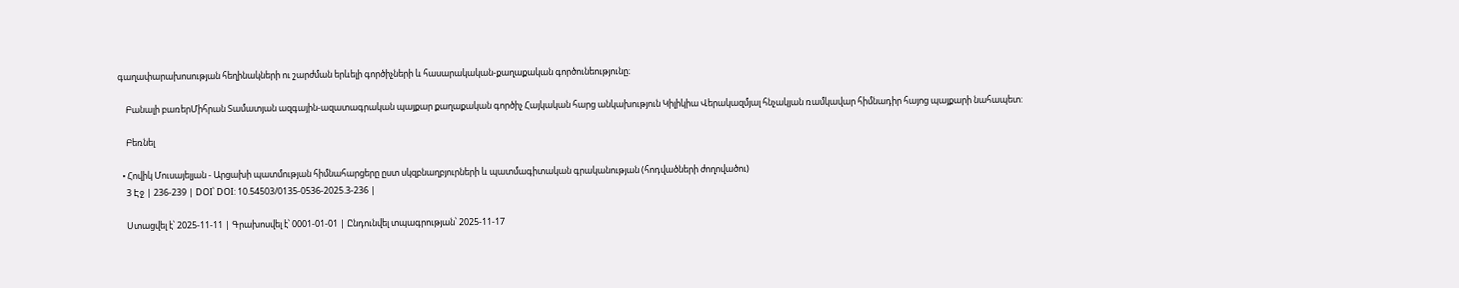գաղափարախոսության հեղինակների ու շարժման երևելի գործիչների և հասարակական-քաղաքական գործունեությունը։

    Բանալի բառերՄիհրան Տամատյան ազգային-ազատագրական պայքար քաղաքական գործիչ Հայկական հարց անկախություն Կիլիկիա Վերակազմյալ հնչակյան ռամկավար հիմնադիր հայոց պայքարի նահապետ:

    Բեռնել

  • Հովիկ Մուսայելյան - Արցախի պատմության հիմնահարցերը ըստ սկզբնաղբյուրների և պատմագիտական գրականության (հոդվածների ժողովածու)
    3 Էջ | 236-239 | DOI՝ DOI: 10.54503/0135-0536-2025.3-236 |

    Ստացվել է՝ 2025-11-11 | Գրախոսվել է՝ 0001-01-01 | Ընդունվել տպագրության՝ 2025-11-17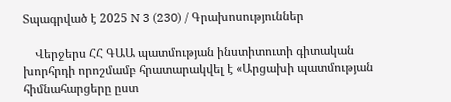Տպագրված է 2025 N 3 (230) / Գրախոսություններ

    Վերջերս ՀՀ ԳԱԱ պատմության ինստիտուտի գիտական խորհրդի որոշմամբ հրատարակվել է «Արցախի պատմության հիմնահարցերը ըստ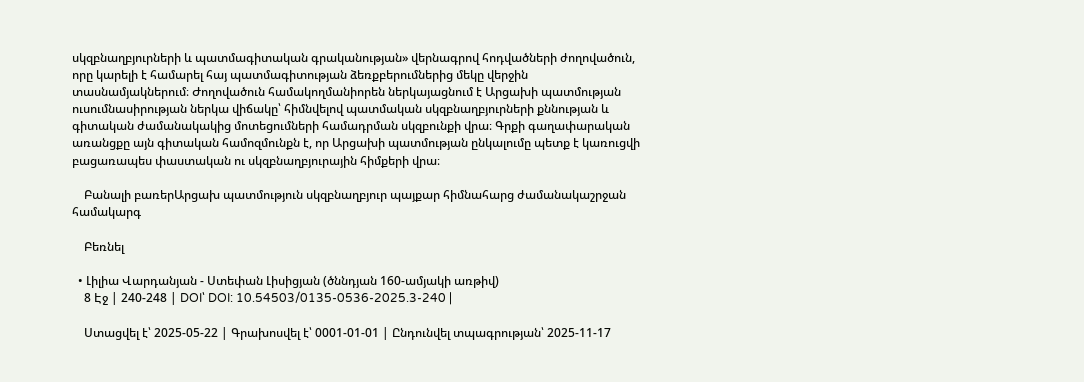սկզբնաղբյուրների և պատմագիտական գրականության» վերնագրով հոդվածների ժողովածուն, որը կարելի է համարել հայ պատմագիտության ձեռքբերումներից մեկը վերջին տասնամյակներում։ Ժողովածուն համակողմանիորեն ներկայացնում է Արցախի պատմության ուսումնասիրության ներկա վիճակը՝ հիմնվելով պատմական սկզբնաղբյուրների քննության և գիտական ժամանակակից մոտեցումների համադրման սկզբունքի վրա։ Գրքի գաղափարական առանցքը այն գիտական համոզմունքն է, որ Արցախի պատմության ընկալումը պետք է կառուցվի բացառապես փաստական ու սկզբնաղբյուրային հիմքերի վրա։

    Բանալի բառերԱրցախ պատմություն սկզբնաղբյուր պայքար հիմնահարց ժամանակաշրջան համակարգ

    Բեռնել

  • Լիլիա Վարդանյան - Ստեփան Լիսիցյան (ծննդյան 160-ամյակի առթիվ)
    8 Էջ | 240-248 | DOI՝ DOI: 10.54503/0135-0536-2025.3-240 |

    Ստացվել է՝ 2025-05-22 | Գրախոսվել է՝ 0001-01-01 | Ընդունվել տպագրության՝ 2025-11-17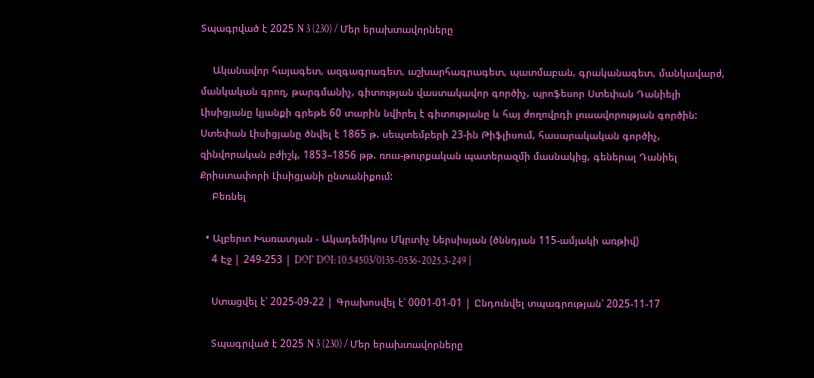Տպագրված է 2025 N 3 (230) / Մեր երախտավորները

    Ականավոր հայագետ, ազգագրագետ, աշխարհագրագետ, պատմաբան, գրականագետ, մանկավարժ, մանկական գրող, թարգմանիչ, գիտության վաստակավոր գործիչ, պրոֆեսոր Ստեփան Դանիելի Լիսիցյանը կյանքի գրեթե 60 տարին նվիրել է գիտությանը և հայ ժողովրդի լուսավորության գործին: Ստեփան Լիսիցյանը ծնվել է 1865 թ. սեպտեմբերի 23-ին Թիֆլիսում, հասարակական գործիչ, զինվորական բժիշկ, 1853–1856 թթ. ռուս-թուրքական պատերազմի մասնակից, գեներալ Դանիել Քրիստափորի Լիսիցյանի ընտանիքում:
    Բեռնել

  • Ալբերտ Խառատյան - Ակադեմիկոս Մկրտիչ Ներսիսյան (ծննդյան 115-ամյակի առթիվ)
    4 Էջ | 249-253 | DOI՝ DOI: 10.54503/0135-0536-2025.3-249 |

    Ստացվել է՝ 2025-09-22 | Գրախոսվել է՝ 0001-01-01 | Ընդունվել տպագրության՝ 2025-11-17

    Տպագրված է 2025 N 3 (230) / Մեր երախտավորները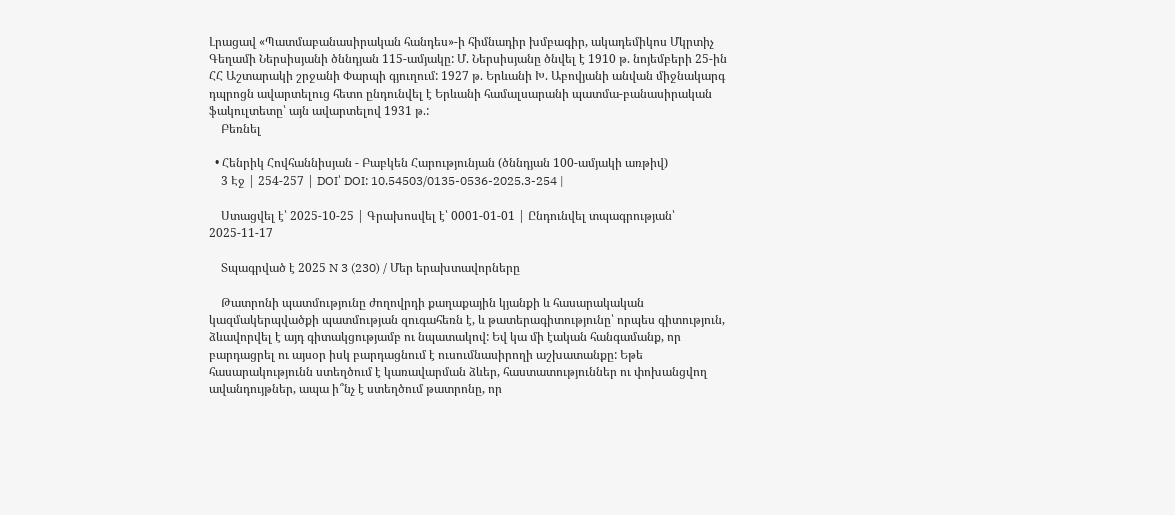Լրացավ «Պատմաբանասիրական հանդես»-ի հիմնադիր խմբագիր, ակադեմիկոս Մկրտիչ Գեղամի Ներսիսյանի ծննդյան 115-ամյակը: Մ. Ներսիսյանը ծնվել է 1910 թ. նոյեմբերի 25-ին ՀՀ Աշտարակի շրջանի Փարպի գյուղում: 1927 թ. Երևանի Խ. Աբովյանի անվան միջնակարգ դպրոցն ավարտելուց հետո ընդունվել է Երևանի համալսարանի պատմա-բանասիրական ֆակուլտետը՝ այն ավարտելով 1931 թ.:
    Բեռնել

  • Հենրիկ Հովհաննիսյան - Բաբկեն Հարությունյան (ծննդյան 100-ամյակի առթիվ)
    3 Էջ | 254-257 | DOI՝ DOI: 10.54503/0135-0536-2025.3-254 |

    Ստացվել է՝ 2025-10-25 | Գրախոսվել է՝ 0001-01-01 | Ընդունվել տպագրության՝ 2025-11-17

    Տպագրված է 2025 N 3 (230) / Մեր երախտավորները

    Թատրոնի պատմությունը ժողովրդի քաղաքային կյանքի և հասարակական կազմակերպվածքի պատմության զուգահեռն է, և թատերագիտությունը՝ որպես գիտություն, ձևավորվել է այդ գիտակցությամբ ու նպատակով: Եվ կա մի էական հանգամանք, որ բարդացրել ու այսօր իսկ բարդացնում է ուսումնասիրողի աշխատանքը: Եթե հասարակությունն ստեղծում է կառավարման ձևեր, հաստատություններ ու փոխանցվող ավանդույթներ, ապա ի՞նչ է ստեղծում թատրոնը, որ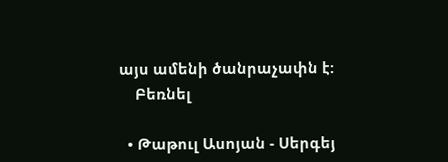այս ամենի ծանրաչափն է:
    Բեռնել

  • Թաթուլ Ասոյան - Սերգեյ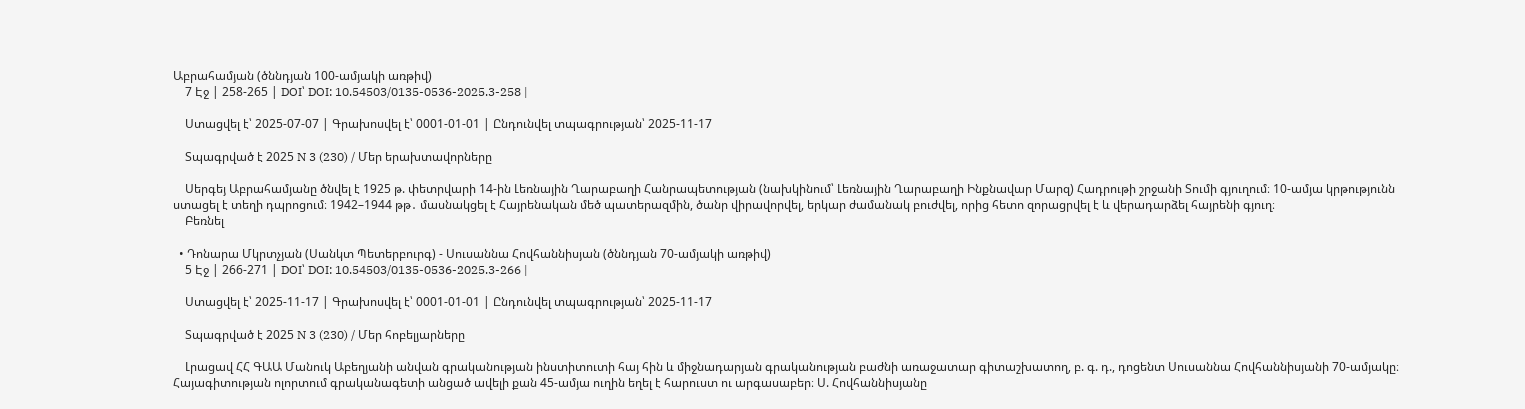Աբրահամյան (ծննդյան 100-ամյակի առթիվ)
    7 Էջ | 258-265 | DOI՝ DOI: 10.54503/0135-0536-2025.3-258 |

    Ստացվել է՝ 2025-07-07 | Գրախոսվել է՝ 0001-01-01 | Ընդունվել տպագրության՝ 2025-11-17

    Տպագրված է 2025 N 3 (230) / Մեր երախտավորները

    Սերգեյ Աբրահամյանը ծնվել է 1925 թ. փետրվարի 14-ին Լեռնային Ղարաբաղի Հանրապետության (նախկինում՝ Լեռնային Ղարաբաղի Ինքնավար Մարզ) Հադրութի շրջանի Տումի գյուղում։ 10-ամյա կրթությունն ստացել է տեղի դպրոցում։ 1942–1944 թթ․ մասնակցել է Հայրենական մեծ պատերազմին, ծանր վիրավորվել, երկար ժամանակ բուժվել, որից հետո զորացրվել է և վերադարձել հայրենի գյուղ։
    Բեռնել

  • Դոնարա Մկրտչյան (Սանկտ Պետերբուրգ) - Սուսաննա Հովհաննիսյան (ծննդյան 70-ամյակի առթիվ)
    5 Էջ | 266-271 | DOI՝ DOI: 10.54503/0135-0536-2025.3-266 |

    Ստացվել է՝ 2025-11-17 | Գրախոսվել է՝ 0001-01-01 | Ընդունվել տպագրության՝ 2025-11-17

    Տպագրված է 2025 N 3 (230) / Մեր հոբելյարները

    Լրացավ ՀՀ ԳԱԱ Մանուկ Աբեղյանի անվան գրականության ինստիտուտի հայ հին և միջնադարյան գրականության բաժնի առաջատար գիտաշխատող, բ. գ. դ., դոցենտ Սուսաննա Հովհաննիսյանի 70-ամյակը։ Հայագիտության ոլորտում գրականագետի անցած ավելի քան 45-ամյա ուղին եղել է հարուստ ու արգասաբեր։ Ս. Հովհաննիսյանը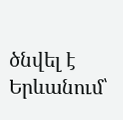ծնվել է Երևանում՝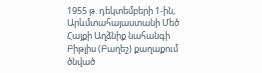1955 թ. դեկտեմբերի 1-ին, Արևմտահայաստանի Մեծ Հայքի Աղձնիք նահանգի Բիթլիս (Բաղեշ) քաղաքում ծնված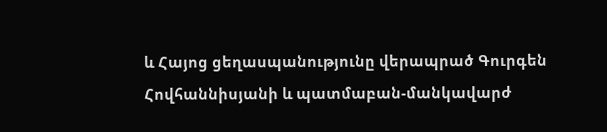և Հայոց ցեղասպանությունը վերապրած Գուրգեն Հովհաննիսյանի և պատմաբան-մանկավարժ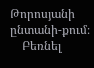Թորոսյանի ընտանի-քում։
    Բեռնել